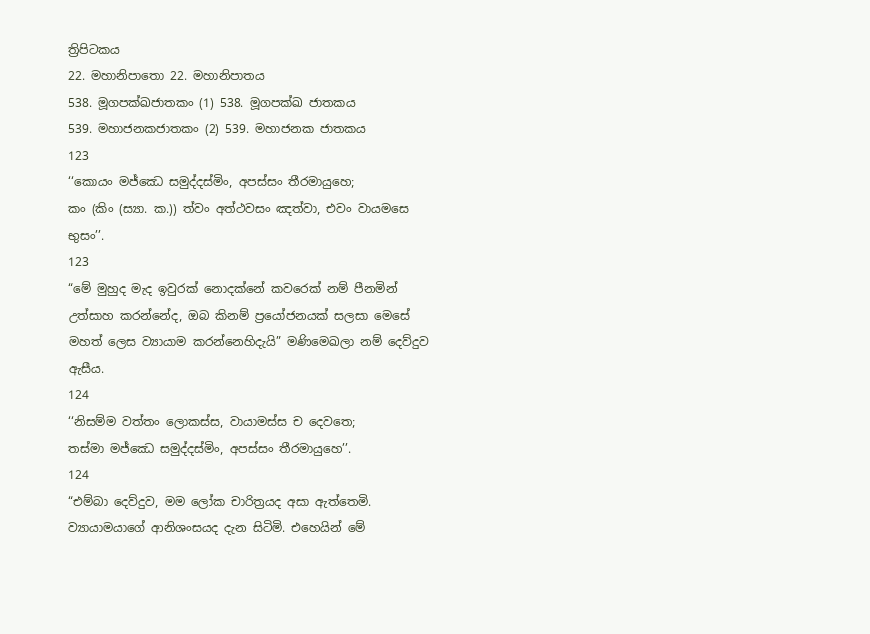ත්‍රිපිටකය
22. මහානිපාතො 22. මහානිපාතය
538. මූගපක්ඛජාතකං (1) 538. මූගපක්ඛ ජාතකය
539. මහාජනකජාතකං (2) 539. මහාජනක ජාතකය
123
‘‘කොයං මජ්ඣෙ සමුද්දස්මිං, අපස්සං තීරමායුහෙ;
කං (කිං (ස්‍යා. ක.)) ත්වං අත්ථවසං ඤත්වා, එවං වායමසෙ භුසං’’.
123
“මේ මුහුද මැද ඉවුරක් නොදක්නේ කවරෙක් නම් පීනමින් උත්සාහ කරන්නේද, ඔබ කිනම් ප්‍රයෝජනයක් සලසා මෙසේ මහත් ලෙස ව්‍යායාම කරන්නෙහිදැයි” මණිමෙඛලා නම් දෙව්දුව ඇසීය.
124
‘‘නිසම්ම වත්තං ලොකස්ස, වායාමස්ස ච දෙවතෙ;
තස්මා මජ්ඣෙ සමුද්දස්මිං, අපස්සං තීරමායුහෙ’’.
124
“එම්බා දෙව්දුව, මම ලෝක චාරිත්‍රයද අසා ඇත්තෙමි. ව්‍යායාමයාගේ ආනිශංසයද දැන සිටිමි. එහෙයින් මේ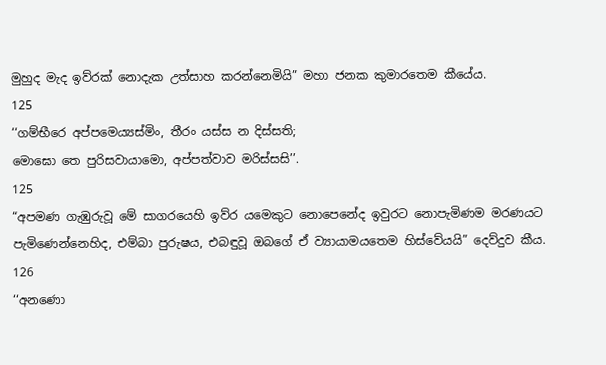මුහුද මැද ඉව්රක් නොදැක උත්සාහ කරන්නෙමියි” මහා ජනක කුමාරතෙම කීයේය.
125
‘‘ගම්භීරෙ අප්පමෙය්‍යස්මිං, තීරං යස්ස න දිස්සති;
මොඝො තෙ පුරිසවායාමො, අප්පත්වාව මරිස්සසි’’.
125
“අපමණ ගැඹුරුවූ මේ සාගරයෙහි ඉව්ර යමෙකුට නොපෙනේද ඉවුරට නොපැමිණම මරණයට පැමිණෙන්නෙහිද, එම්බා පුරුෂය, එබඳුවූ ඔබගේ ඒ ව්‍යායාමයතෙම හිස්වේයයි” දෙව්දුව කීය.
126
‘‘අනණො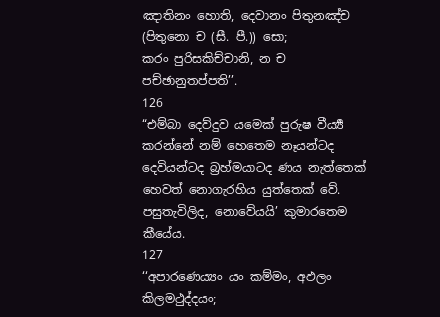ඤාතිනං හොති, දෙවානං පිතුනඤ්ච (පිතුනො ච (සී. පී.)) සො;
කරං පුරිසකිච්චානි, න ච පච්ඡානුතප්පති’’.
126
“එම්බා දෙව්දුව යමෙක් පුරුෂ වීර්‍ය්‍ය කරන්නේ නම් හෙතෙම නෑයන්ටද දෙවියන්ටද බ්‍රහ්මයාටද ණය නැත්තෙක් හෙවත් නොගැරහිය යුත්තෙක් වේ. පසුතැවිලිද, නොවේයයි’ කුමාරතෙම කීයේය.
127
‘‘අපාරණෙය්‍යං යං කම්මං, අඵලං කිලමථුද්දයං;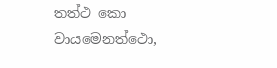තත්ථ කො වායමෙනත්ථො,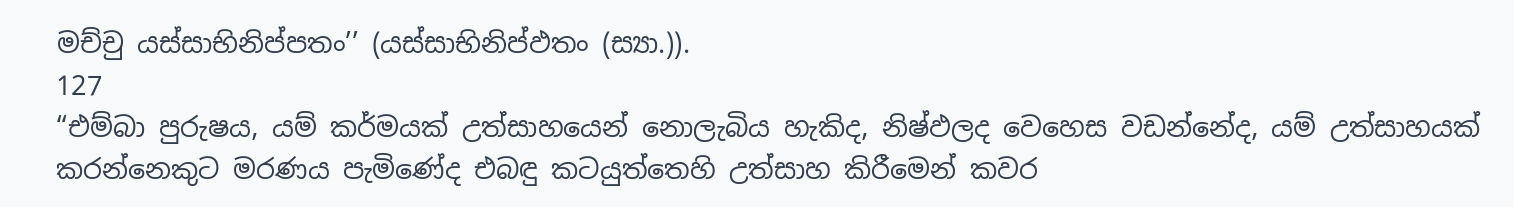මච්චු යස්සාභිනිප්පතං’’ (යස්සාභිනිප්ඵතං (ස්‍යා.)).
127
“එම්බා පුරුෂය, යම් කර්මයක් උත්සාහයෙන් නොලැබිය හැකිද, නිෂ්ඵලද වෙහෙස වඩන්නේද, යම් උත්සාහයක් කරන්නෙකුට මරණය පැමිණේද එබඳු කටයුත්තෙහි උත්සාහ කිරීමෙන් කවර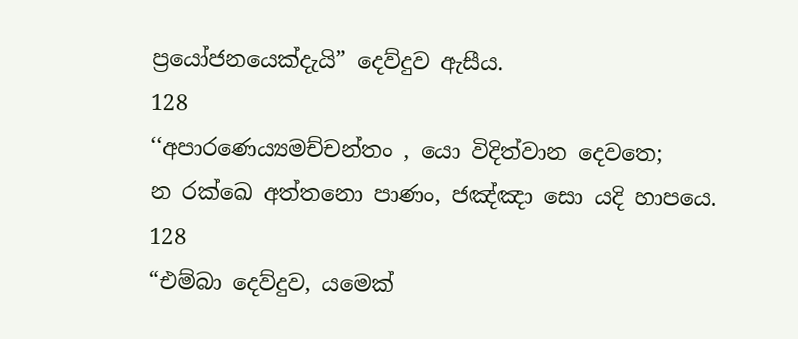ප්‍රයෝජනයෙක්දැයි” දෙව්දුව ඇසීය.
128
‘‘අපාරණෙය්‍යමච්චන්තං , යො විදිත්වාන දෙවතෙ;
න රක්ඛෙ අත්තනො පාණං, ජඤ්ඤා සො යදි හාපයෙ.
128
“එම්බා දෙව්දුව, යමෙක්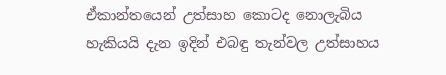ඒකාන්තයෙන් උත්සාහ කොටද නොලැබිය හැකියයි දැන ඉදින් එබඳු තැන්වල උත්සාහය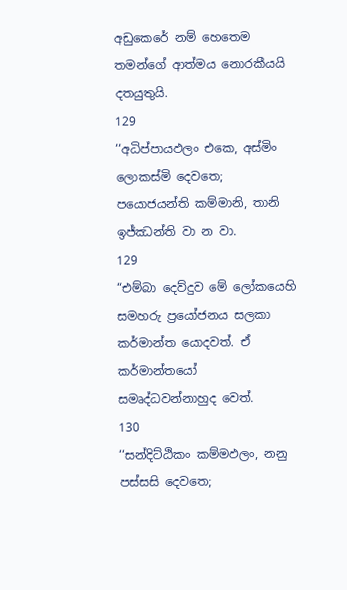අඩුකෙරේ නම් හෙතෙම තමන්ගේ ආත්මය නොරකීයයි දතයුතුයි.
129
‘‘අධිප්පායඵලං එකෙ, අස්මිං ලොකස්මි දෙවතෙ;
පයොජයන්ති කම්මානි, තානි ඉජ්ඣන්ති වා න වා.
129
“එම්බා දෙව්දුව මේ ලෝකයෙහි සමහරු ප්‍රයෝජනය සලකා කර්මාන්ත යොදවත්. ඒ කර්මාන්තයෝ සමෘද්ධවන්නාහුද වෙත්.
130
‘‘සන්දිට්ඨිකං කම්මඵලං, නනු පස්සසි දෙවතෙ;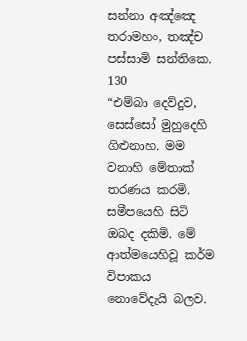සන්නා අඤ්ඤෙ තරාමහං, තඤ්ච පස්සාමි සන්තිකෙ.
130
“එම්බා දෙව්දුව, සෙස්සෝ මුහුදෙහි ගිළුනාහ. මම වනාහි මේතාක් තරණය කරමි. සමීපයෙහි සිටි ඔබද දකිමි. මේ ආත්මයෙහිවූ කර්ම විපාකය නොවේදැයි බලව.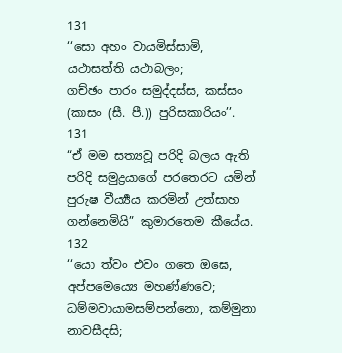131
‘‘සො අහං වායමිස්සාමි, යථාසත්ති යථාබලං;
ගච්ඡං පාරං සමුද්දස්ස, කස්සං (කාසං (සී. පී.)) පුරිසකාරියං’’.
131
“ඒ මම සත්‍යවූ පරිදි බලය ඇති පරිදි සමුද්‍රයාගේ පරතෙරට යමින් පුරුෂ වීර්‍ය්‍යය කරමින් උත්සාහ ගන්නෙමියි” කුමාරතෙම කීයේය.
132
‘‘යො ත්වං එවං ගතෙ ඔඝෙ, අප්පමෙය්‍යෙ මහණ්ණවෙ;
ධම්මවායාමසම්පන්නො, කම්මුනා නාවසීදසි;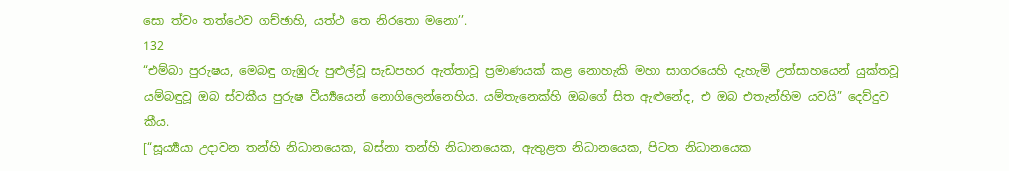සො ත්වං තත්ථෙව ගච්ඡාහි, යත්ථ තෙ නිරතො මනො’’.
132
“එම්බා පුරුෂය, මෙබඳු ගැඹුරු පුළුල්වූ සැඩපහර ඇත්තාවූ ප්‍රමාණයක් කළ නොහැකි මහා සාගරයෙහි දැහැමි උත්සාහයෙන් යුක්තවූ යම්බඳුවූ ඔබ ස්වකීය පුරුෂ වීර්‍ය්‍යයෙන් නොගිලෙන්නෙහිය. යම්තැනෙක්හි ඔබගේ සිත ඇළුනේද, එ ඔබ එතැන්හිම යවයි” දෙව්දුව කීය.
[“සූර්‍ය්‍යයා උදාවන තන්හි නිධානයෙක, බස්නා තන්හි නිධානයෙක, ඇතුළත නිධානයෙක, පිටත නිධානයෙක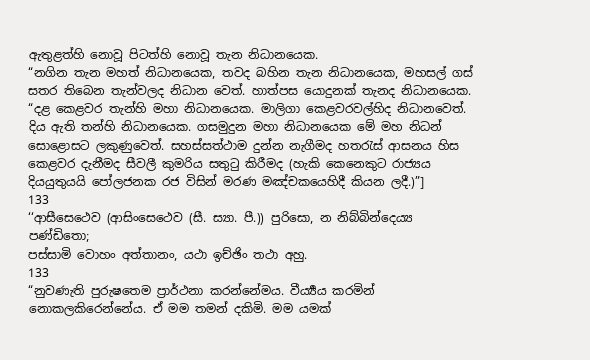ඇතුළත්හි නොවූ පිටත්හි නොවූ තැන නිධානයෙක.
“නගින තැන මහත් නිධානයෙක, තවද බහින තැන නිධානයෙක, මහසල් ගස් සතර තිබෙන තැන්වලද නිධාන වෙත්. හාත්පස යොදුනක් තැනද නිධානයෙක.
“දළ කෙළවර තැන්හි මහා නිධානයෙක. මාලිගා කෙළවරවල්හිද නිධානවෙත්. දිය ඇති තන්හි නිධානයෙක. ගසමුදුන මහා නිධානයෙක මේ මහ නිධන් සොළොසට ලකුණුවෙත්. සහස්සත්ථාම දුන්න නැගීමද හතරැස් ආසනය හිස කෙළවර දැනීමද සීවලී කුමරිය සතුටු කිරීමද (හැකි කෙනෙකුට රාජ්‍යය දියයුතුයයි පෝලජනක රජ විසින් මරණ මඤ්චකයෙහිදී කියන ලදී.)”]
133
‘‘ආසීසෙථෙව (ආසිංසෙථෙව (සී. ස්‍යා. පී.)) පුරිසො, න නිබ්බින්දෙය්‍ය පණ්ඩිතො;
පස්සාමි වොහං අත්තානං, යථා ඉච්ඡිං තථා අහු.
133
“නුවණැති පුරුෂතෙම ප්‍රාර්ථනා කරන්නේමය. වීර්‍ය්‍යය කරමින් නොකලකිරෙන්නේය. ඒ මම තමන් දකිමි. මම යමක්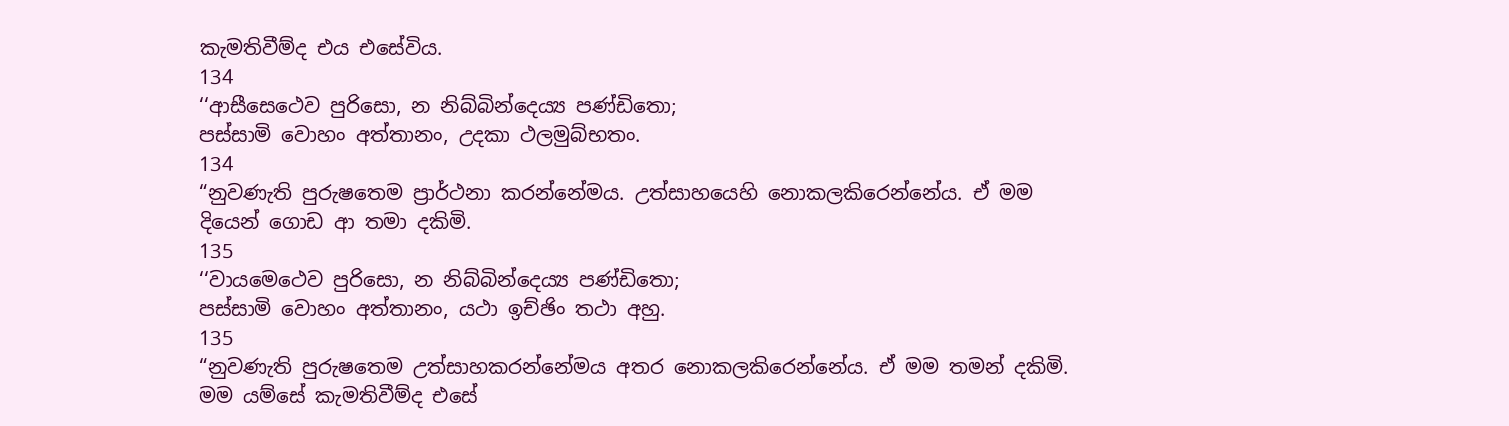කැමතිවීම්ද එය එසේවිය.
134
‘‘ආසීසෙථෙව පුරිසො, න නිබ්බින්දෙය්‍ය පණ්ඩිතො;
පස්සාමි වොහං අත්තානං, උදකා ථලමුබ්භතං.
134
“නුවණැති පුරුෂතෙම ප්‍රාර්ථනා කරන්නේමය. උත්සාහයෙහි නොකලකිරෙන්නේය. ඒ මම දියෙන් ගොඩ ආ තමා දකිමි.
135
‘‘වායමෙථෙව පුරිසො, න නිබ්බින්දෙය්‍ය පණ්ඩිතො;
පස්සාමි වොහං අත්තානං, යථා ඉච්ඡිං තථා අහු.
135
“නුවණැති පුරුෂතෙම උත්සාහකරන්නේමය අතර නොකලකිරෙන්නේය. ඒ මම තමන් දකිමි. මම යම්සේ කැමතිවීම්ද එසේ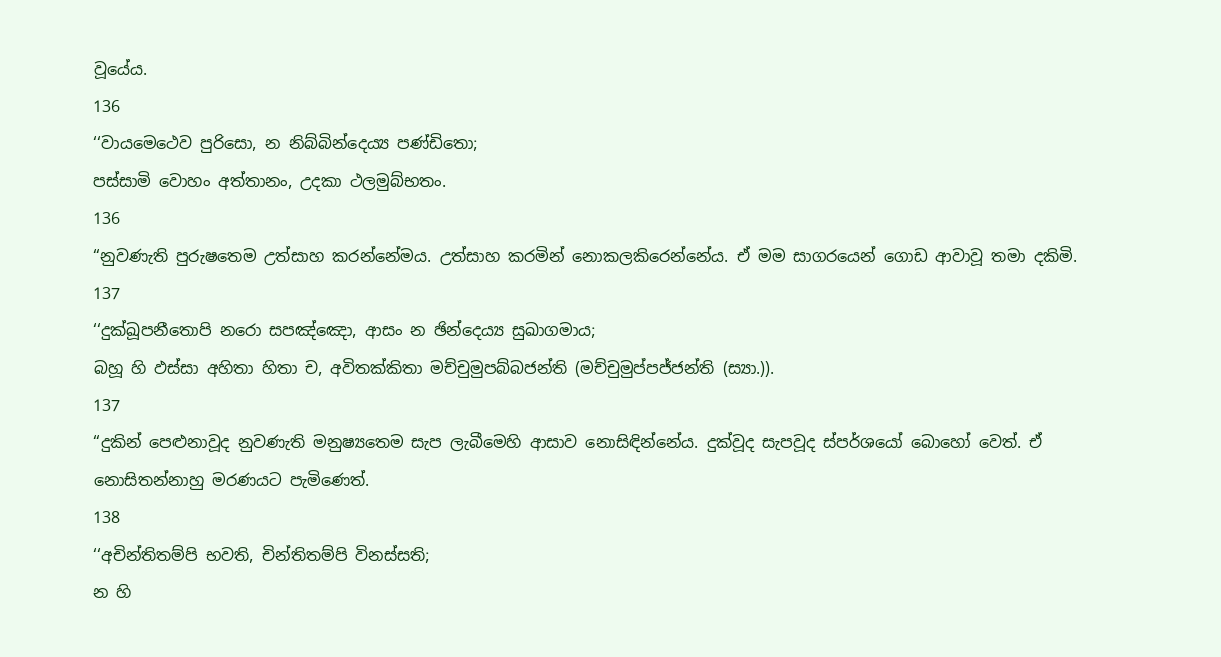වූයේය.
136
‘‘වායමෙථෙව පුරිසො, න නිබ්බින්දෙය්‍ය පණ්ඩිතො;
පස්සාමි වොහං අත්තානං, උදකා ථලමුබ්භතං.
136
“නුවණැති පුරුෂතෙම උත්සාහ කරන්නේමය. උත්සාහ කරමින් නොකලකිරෙන්නේය. ඒ මම සාගරයෙන් ගොඩ ආවාවූ තමා දකිමි.
137
‘‘දුක්ඛූපනීතොපි නරො සපඤ්ඤො, ආසං න ඡින්දෙය්‍ය සුඛාගමාය;
බහූ හි ඵස්සා අහිතා හිතා ච, අවිතක්කිතා මච්චුමුපබ්බජන්ති (මච්චුමුප්පජ්ජන්ති (ස්‍යා.)).
137
“දුකින් පෙළුනාවූද නුවණැති මනුෂ්‍යතෙම සැප ලැබීමෙහි ආසාව නොසිඳින්නේය. දුක්වූද සැපවූද ස්පර්ශයෝ බොහෝ වෙත්. ඒ නොසිතන්නාහු මරණයට පැමිණෙත්.
138
‘‘අචින්තිතම්පි භවති, චින්තිතම්පි විනස්සති;
න හි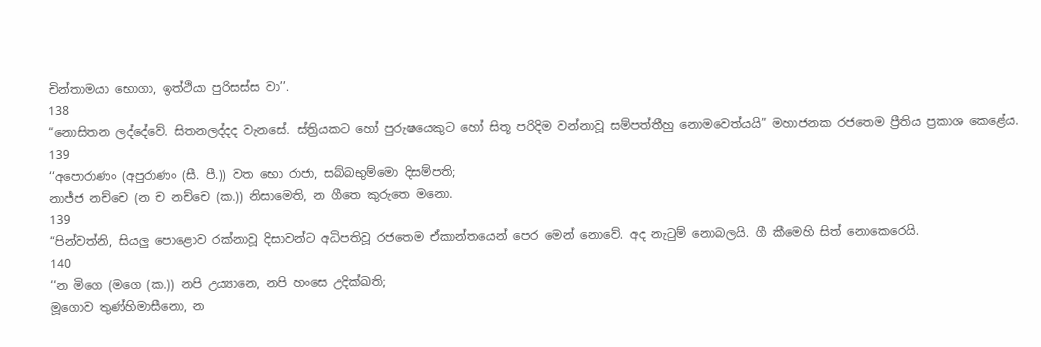චින්තාමයා භොගා, ඉත්ථියා පුරිසස්ස වා’’.
138
“නොසිතන ලද්දේවේ. සිතනලද්දද වැනසේ. ස්ත්‍රියකට හෝ පුරුෂයෙකුට හෝ සිතූ පරිදිම වන්නාවූ සම්පත්තීහු නොමවෙත්යයි” මහාජනක රජතෙම ප්‍රීතිය ප්‍රකාශ කෙළේය.
139
‘‘අපොරාණං (අපුරාණං (සී. පී.)) වත භො රාජා, සබ්බභුම්මො දිසම්පති;
නාජ්ජ නච්චෙ (න ච නච්චෙ (ක.)) නිසාමෙති, න ගීතෙ කුරුතෙ මනො.
139
“පින්වත්නි, සියලු පොළොව රක්නාවූ දිසාවන්ට අධිපතිවූ රජතෙම ඒකාන්තයෙන් පෙර මෙන් නොවේ. අද නැටුම් නොබලයි. ගී කීමෙහි සිත් නොකෙරෙයි.
140
‘‘න මිගෙ (මගෙ (ක.)) නපි උය්‍යානෙ, නපි හංසෙ උදික්ඛති;
මූගොව තුණ්හිමාසීනො, න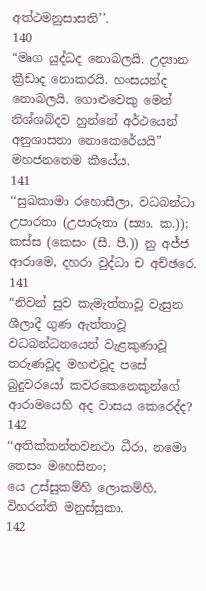අත්ථමනුසාසති’’.
140
“මෘග යුද්ධද නොබලයි. උද්‍යාන ක්‍රීඩාද නොකරයි. හංසයන්ද නොබලයි. ගොළුවෙකු මෙන් නිශ්ශබ්දව හුන්නේ අර්ථයෙන් අනුශාසනා නොකෙරේයයි” මහජනතෙම කීයේය.
141
‘‘සුඛකාමා රහොසීලා, වධබන්ධා උපාරතා (උපාරුතා (ස්‍යා. ක.));
කස්ස (කෙසං (සී. පී.)) නු අජ්ජ ආරාමෙ, දහරා වුද්ධා ච අච්ඡරෙ.
141
“නිවන් සුව කැමැත්තාවූ වැසුන ශීලාදී ගුණ ඇත්තාවූ වධබන්ධනයෙන් වැළකුණාවූ තරුණවූද මහළුවූද පසේ බුදුවරයෝ කවරකෙනෙකුන්ගේ ආරාමයෙහි අද වාසය කෙරෙද්ද?
142
‘‘අතික්කන්තවනථා ධීරා, නමො තෙසං මහෙසිනං;
යෙ උස්සුකම්හි ලොකම්හි, විහරන්ති මනුස්සුකා.
142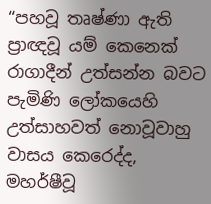“පහවූ තෘෂ්ණා ඇති ප්‍රාඥවූ යම් කෙනෙක් රාගාදීන් උත්සන්න බවට පැමිණි ලෝකයෙහි උත්සාහවත් නොවූවාහු වාසය කෙරෙද්ද, මහර්ෂීවූ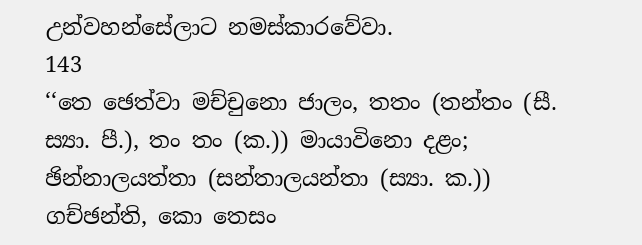උන්වහන්සේලාට නමස්කාරවේවා.
143
‘‘තෙ ඡෙත්වා මච්චුනො ජාලං, තතං (තන්තං (සී. ස්‍යා. පී.), තං තං (ක.)) මායාවිනො දළං;
ඡින්නාලයත්තා (සන්තාලයන්තා (ස්‍යා. ක.)) ගච්ඡන්ති, කො තෙසං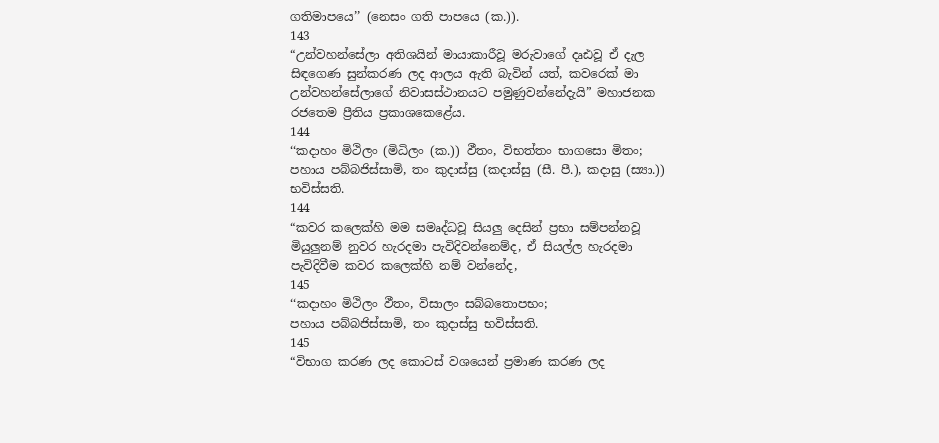ගතිමාපයෙ’’ (නෙසං ගති පාපයෙ (ක.)).
143
“උන්වහන්සේලා අතිශයින් මායාකාරීවූ මරුවාගේ දෘඪවූ ඒ දැල සිඳගෙණ සුන්කරණ ලද ආලය ඇති බැවින් යත්, කවරෙක් මා උන්වහන්සේලාගේ නිවාසස්ථානයට පමුණුවන්නේදැයි” මහාජනක රජතෙම ප්‍රීතිය ප්‍රකාශකෙළේය.
144
‘‘කදාහං මිථිලං (මිධිලං (ක.)) ඵීතං, විභත්තං භාගසො මිතං;
පහාය පබ්බජිස්සාමි, තං කුදාස්සු (කදාස්සු (සී. පී.), කදාසු (ස්‍යා.)) භවිස්සති.
144
“කවර කලෙක්හි මම සමෘද්ධවූ සියලු දෙසින් ප්‍රභා සම්පන්නවූ මියුලුනම් නුවර හැරදමා පැවිදිවන්නෙම්ද, ඒ සියල්ල හැරදමා පැවිදිවීම කවර කලෙක්හි නම් වන්නේද,
145
‘‘කදාහං මිථිලං ඵීතං, විසාලං සබ්බතොපභං;
පහාය පබ්බජිස්සාමි, තං කුදාස්සු භවිස්සති.
145
“විභාග කරණ ලද කොටස් වශයෙන් ප්‍රමාණ කරණ ලද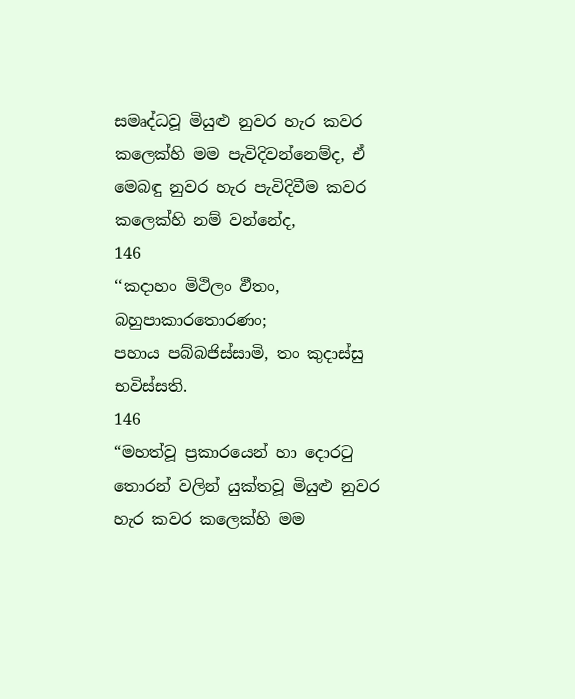සමෘද්ධවූ මියුළු නුවර හැර කවර කලෙක්හි මම පැවිදිවන්නෙම්ද, ඒ මෙබඳු නුවර හැර පැවිදිවීම කවර කලෙක්හි නම් වන්නේද,
146
‘‘කදාහං මිථිලං ඵීතං, බහුපාකාරතොරණං;
පහාය පබ්බජිස්සාමි, තං කුදාස්සු භවිස්සති.
146
“මහත්වූ ප්‍රකාරයෙන් හා දොරටු තොරන් වලින් යුක්තවූ මියුළු නුවර හැර කවර කලෙක්හි මම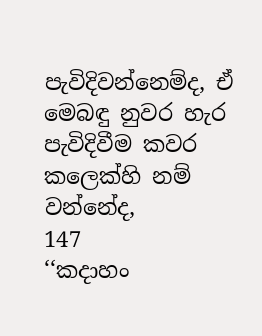පැවිදිවන්නෙම්ද, ඒ මෙබඳු නුවර හැර පැවිදිවීම කවර කලෙක්හි නම් වන්නේද,
147
‘‘කදාහං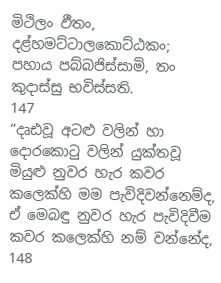මිථිලං ඵීතං, දළ්හමට්ටාලකොට්ඨකං;
පහාය පබ්බජිස්සාමි, තං කුදාස්සු භවිස්සති.
147
“දෘඪවූ අටළු වලින් හා දොරකොටු වලින් යුක්තවූ මියුළු නුවර හැර කවර කලෙක්හි මම පැවිදිවන්නෙම්ද, ඒ මෙබඳු නුවර හැර පැවිදිවීම කවර කලෙක්හි නම් වන්නේද,
148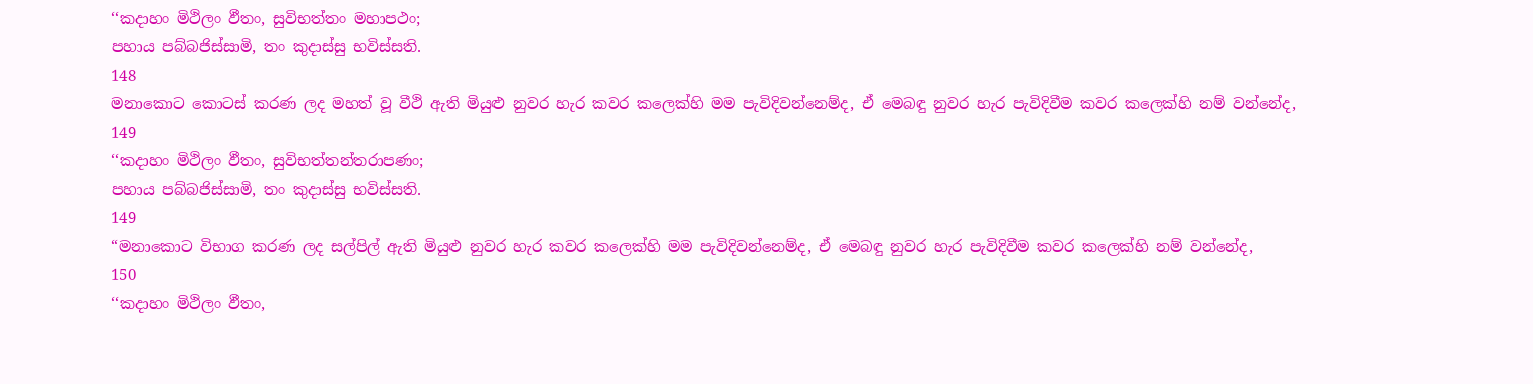‘‘කදාහං මිථිලං ඵීතං, සුවිභත්තං මහාපථං;
පහාය පබ්බජිස්සාමි, තං කුදාස්සු භවිස්සති.
148
මනාකොට කොටස් කරණ ලද මහත් වූ වීථි ඇති මියුළු නුවර හැර කවර කලෙක්හි මම පැවිදිවන්නෙම්ද, ඒ මෙබඳු නුවර හැර පැවිදිවීම කවර කලෙක්හි නම් වන්නේද,
149
‘‘කදාහං මිථිලං ඵීතං, සුවිභත්තන්තරාපණං;
පහාය පබ්බජිස්සාමි, තං කුදාස්සු භවිස්සති.
149
“මනාකොට විභාග කරණ ලද සල්පිල් ඇති මියුළු නුවර හැර කවර කලෙක්හි මම පැවිදිවන්නෙම්ද, ඒ මෙබඳු නුවර හැර පැවිදිවීම කවර කලෙක්හි නම් වන්නේද,
150
‘‘කදාහං මිථිලං ඵීතං,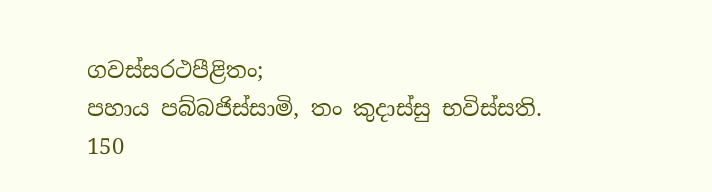ගවස්සරථපීළිතං;
පහාය පබ්බජිස්සාමි, තං කුදාස්සු භවිස්සති.
150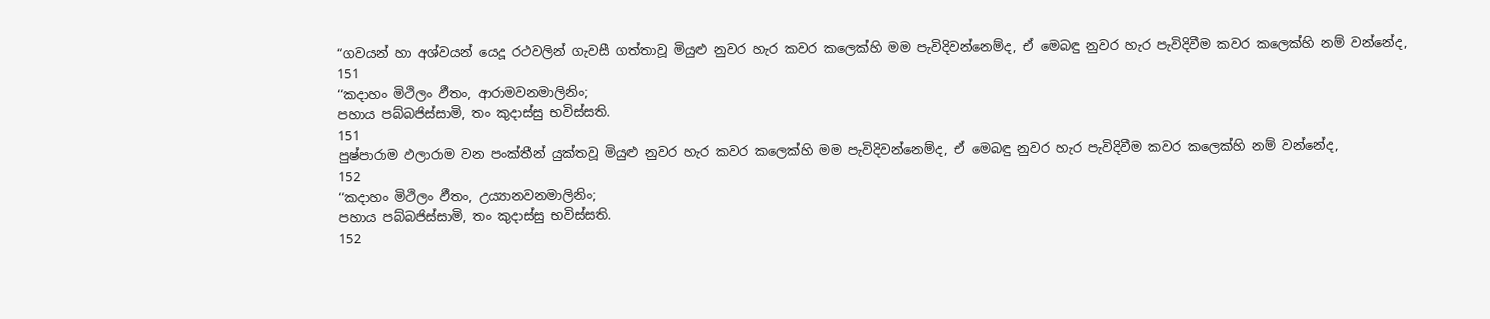“ගවයන් හා අශ්වයන් යෙදූ රථවලින් ගැවසී ගත්තාවූ මියුළු නුවර හැර කවර කලෙක්හි මම පැවිදිවන්නෙම්ද, ඒ මෙබඳු නුවර හැර පැවිදිවීම කවර කලෙක්හි නම් වන්නේද,
151
‘‘කදාහං මිථිලං ඵීතං, ආරාමවනමාලිනිං;
පහාය පබ්බජිස්සාමි, තං කුදාස්සු භවිස්සති.
151
පුෂ්පාරාම ඵලාරාම වන පංක්තීන් යුක්තවූ මියුළු නුවර හැර කවර කලෙක්හි මම පැවිදිවන්නෙම්ද, ඒ මෙබඳු නුවර හැර පැවිදිවීම කවර කලෙක්හි නම් වන්නේද,
152
‘‘කදාහං මිථිලං ඵීතං, උය්‍යානවනමාලිනිං;
පහාය පබ්බජිස්සාමි, තං කුදාස්සු භවිස්සති.
152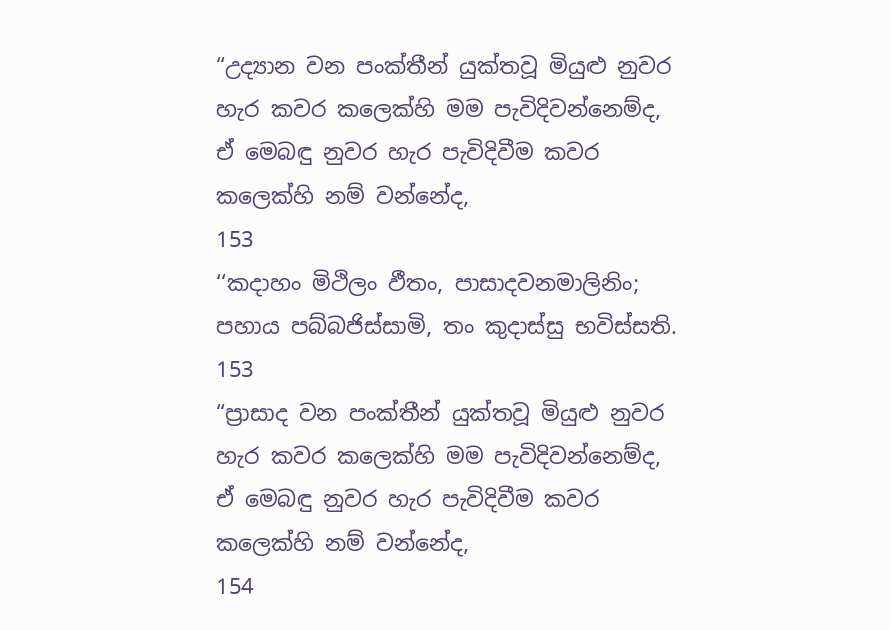“උද්‍යාන වන පංක්තීන් යුක්තවූ මියුළු නුවර හැර කවර කලෙක්හි මම පැවිදිවන්නෙම්ද, ඒ මෙබඳු නුවර හැර පැවිදිවීම කවර කලෙක්හි නම් වන්නේද,
153
‘‘කදාහං මිථිලං ඵීතං, පාසාදවනමාලිනිං;
පහාය පබ්බජිස්සාමි, තං කුදාස්සු භවිස්සති.
153
“ප්‍රාසාද වන පංක්තීන් යුක්තවූ මියුළු නුවර හැර කවර කලෙක්හි මම පැවිදිවන්නෙම්ද, ඒ මෙබඳු නුවර හැර පැවිදිවීම කවර කලෙක්හි නම් වන්නේද,
154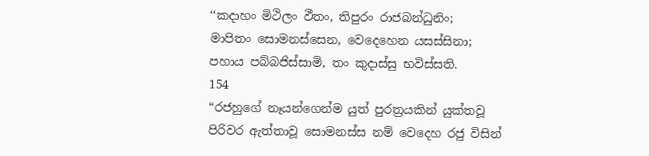‘‘කදාහං මිථිලං ඵීතං, තිපුරං රාජබන්ධුනිං;
මාපිතං සොමනස්සෙන, වෙදෙහෙන යසස්සිනා;
පහාය පබ්බජිස්සාමි, තං කුදාස්සු භවිස්සති.
154
“රජහුගේ නෑයන්ගෙන්ම යුත් පුරත්‍රයකින් යුක්තවූ පිරිවර ඇත්තාවූ සොමනස්ස නම් වෙදෙහ රජු විසින්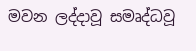මවන ලද්දාවූ සමෘද්ධවූ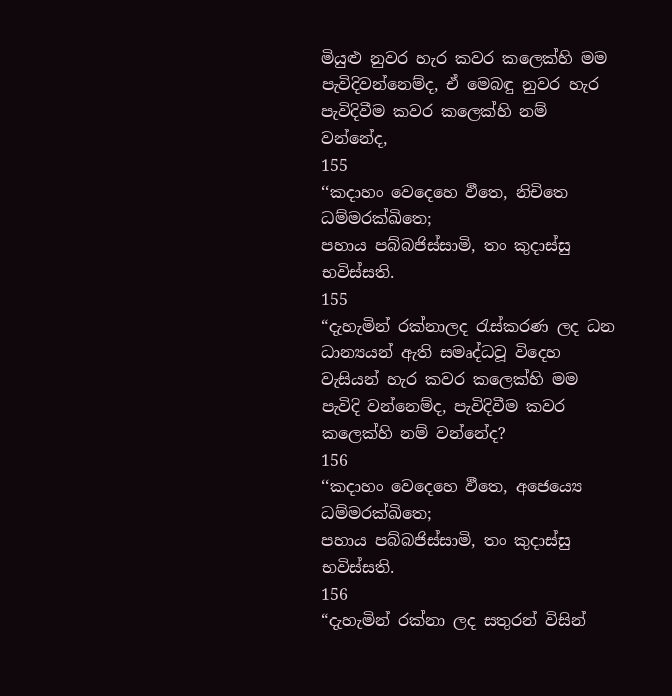මියුළු නුවර හැර කවර කලෙක්හි මම පැවිදිවන්නෙම්ද, ඒ මෙබඳු නුවර හැර පැවිදිවීම කවර කලෙක්හි නම් වන්නේද,
155
‘‘කදාහං වෙදෙහෙ ඵීතෙ, නිචිතෙ ධම්මරක්ඛිතෙ;
පහාය පබ්බජිස්සාමි, තං කුදාස්සු භවිස්සති.
155
“දැහැමින් රක්නාලද රැස්කරණ ලද ධන ධාන්‍යයන් ඇති සමෘද්ධවූ විදෙහ වැසියන් හැර කවර කලෙක්හි මම පැවිදි වන්නෙම්ද, පැවිදිවීම කවර කලෙක්හි නම් වන්නේද?
156
‘‘කදාහං වෙදෙහෙ ඵීතෙ, අජෙය්‍යෙ ධම්මරක්ඛිතෙ;
පහාය පබ්බජිස්සාමි, තං කුදාස්සු භවිස්සති.
156
“දැහැමින් රක්නා ලද සතුරන් විසින්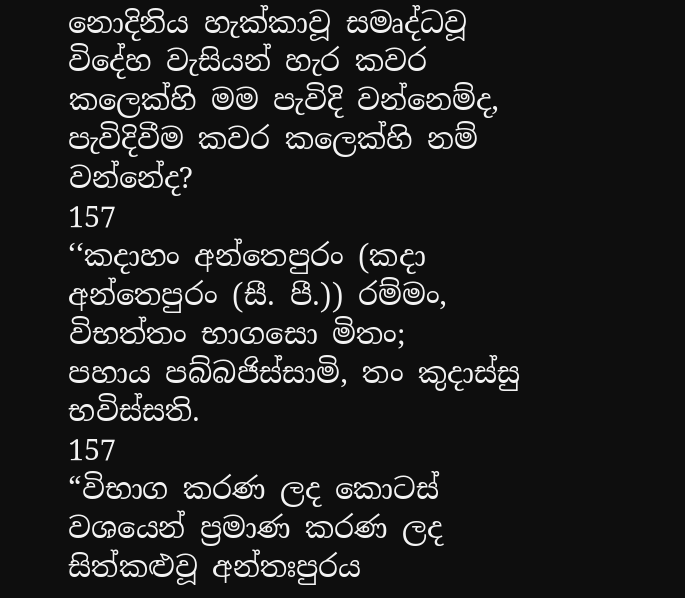නොදිනිය හැක්කාවූ සමෘද්ධවූ විදේහ වැසියන් හැර කවර කලෙක්හි මම පැවිදි වන්නෙම්ද, පැවිදිවීම කවර කලෙක්හි නම් වන්නේද?
157
‘‘කදාහං අන්තෙපුරං (කදා අන්තෙපුරං (සී. පී.)) රම්මං, විභත්තං භාගසො මිතං;
පහාය පබ්බජිස්සාමි, තං කුදාස්සු භවිස්සති.
157
“විභාග කරණ ලද කොටස් වශයෙන් ප්‍රමාණ කරණ ලද සිත්කළුවූ අන්තඃපුරය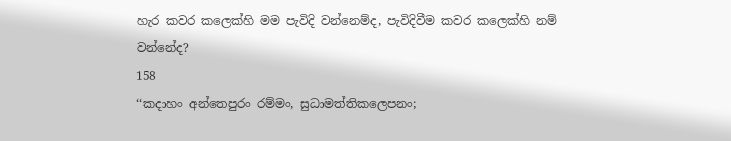හැර කවර කලෙක්හි මම පැවිදි වන්නෙම්ද, පැවිදිවීම කවර කලෙක්හි නම් වන්නේද?
158
‘‘කදාහං අන්තෙපුරං රම්මං, සුධාමත්තිකලෙපනං;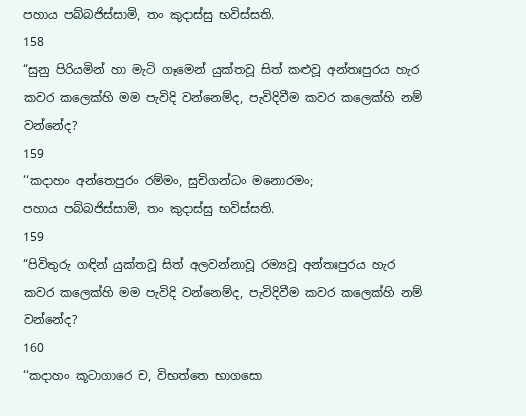පහාය පබ්බජිස්සාමි, තං කුදාස්සු භවිස්සති.
158
“සුනු පිරියමින් හා මැටි ගෑමෙන් යුක්තවූ සිත් කළුවූ අන්තඃපුරය හැර කවර කලෙක්හි මම පැවිදි වන්නෙම්ද, පැවිදිවීම කවර කලෙක්හි නම් වන්නේද?
159
‘‘කදාහං අන්තෙපුරං රම්මං, සුචිගන්ධං මනොරමං;
පහාය පබ්බජිස්සාමි, තං කුදාස්සු භවිස්සති.
159
“පිවිතුරු ගඳින් යුක්තවූ සිත් අලවන්නාවූ රම්‍යවූ අන්තඃපුරය හැර කවර කලෙක්හි මම පැවිදි වන්නෙම්ද, පැවිදිවීම කවර කලෙක්හි නම් වන්නේද?
160
‘‘කදාහං කූටාගාරෙ ච, විභත්තෙ භාගසො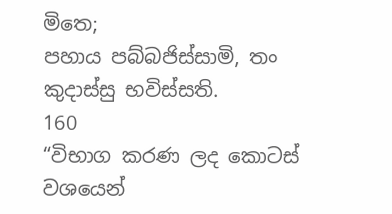මිතෙ;
පහාය පබ්බජිස්සාමි, තං කුදාස්සු භවිස්සති.
160
“විභාග කරණ ලද කොටස් වශයෙන්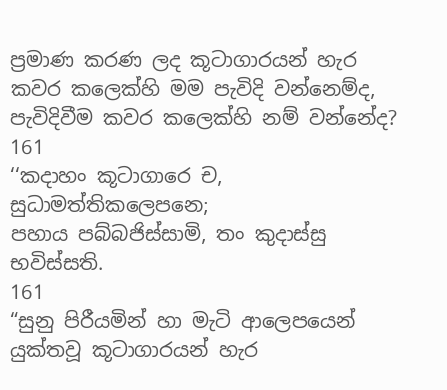ප්‍රමාණ කරණ ලද කූටාගාරයන් හැර කවර කලෙක්හි මම පැවිදි වන්නෙම්ද, පැවිදිවීම කවර කලෙක්හි නම් වන්නේද?
161
‘‘කදාහං කූටාගාරෙ ච, සුධාමත්තිකලෙපනෙ;
පහාය පබ්බජිස්සාමි, තං කුදාස්සු භවිස්සති.
161
“සුනු පිරීයමින් හා මැටි ආලෙපයෙන් යුක්තවූ කූටාගාරයන් හැර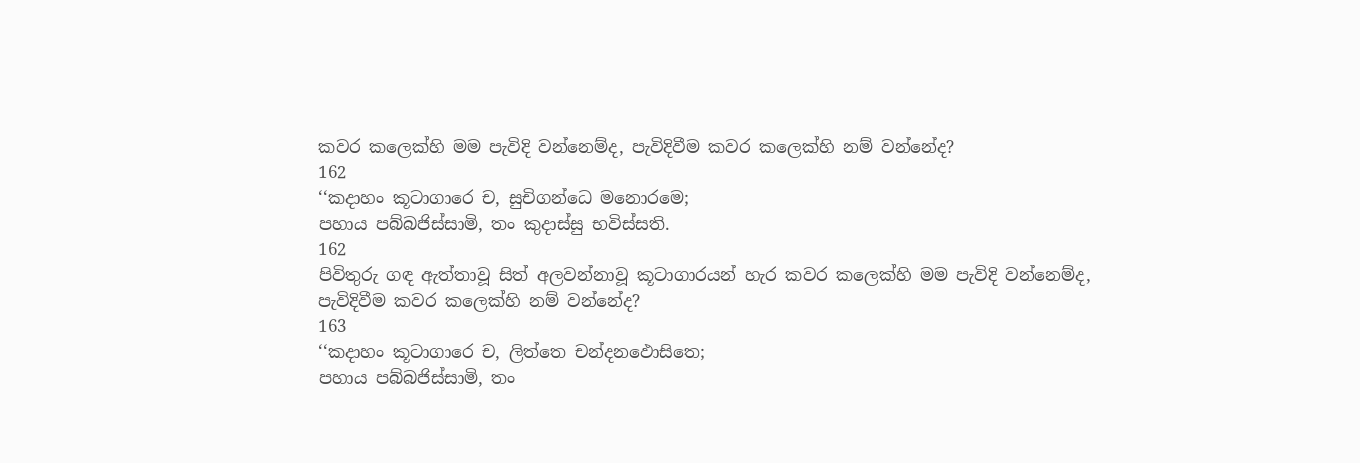කවර කලෙක්හි මම පැවිදි වන්නෙම්ද, පැවිදිවීම කවර කලෙක්හි නම් වන්නේද?
162
‘‘කදාහං කූටාගාරෙ ච, සුචිගන්ධෙ මනොරමෙ;
පහාය පබ්බජිස්සාමි, තං කුදාස්සු භවිස්සති.
162
පිවිතුරු ගඳ ඇත්තාවූ සිත් අලවන්නාවූ කූටාගාරයන් හැර කවර කලෙක්හි මම පැවිදි වන්නෙම්ද, පැවිදිවීම කවර කලෙක්හි නම් වන්නේද?
163
‘‘කදාහං කූටාගාරෙ ච, ලිත්තෙ චන්දනඵොසිතෙ;
පහාය පබ්බජිස්සාමි, තං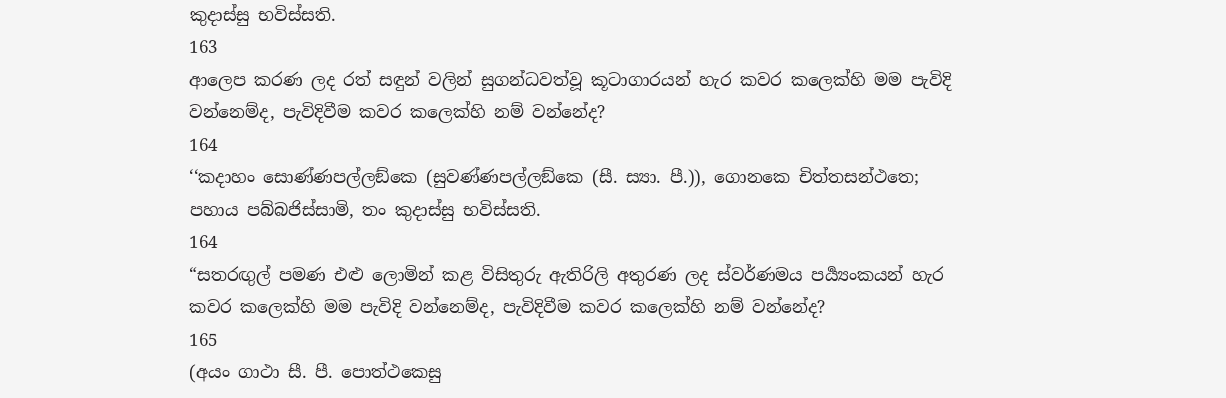කුදාස්සු භවිස්සති.
163
ආලෙප කරණ ලද රත් සඳුන් වලින් සුගන්ධවත්වූ කූටාගාරයන් හැර කවර කලෙක්හි මම පැවිදි වන්නෙම්ද, පැවිදිවීම කවර කලෙක්හි නම් වන්නේද?
164
‘‘කදාහං සොණ්ණපල්ලඞ්කෙ (සුවණ්ණපල්ලඞ්කෙ (සී. ස්‍යා. පී.)), ගොනකෙ චිත්තසන්ථතෙ;
පහාය පබ්බජිස්සාමි, තං කුදාස්සු භවිස්සති.
164
“සතරඟුල් පමණ එළු ලොමින් කළ විසිතුරු ඇතිරිලි අතුරණ ලද ස්වර්ණමය පර්‍ය්‍යංකයන් හැර කවර කලෙක්හි මම පැවිදි වන්නෙම්ද, පැවිදිවීම කවර කලෙක්හි නම් වන්නේද?
165
(අයං ගාථා සී. පී. පොත්ථකෙසු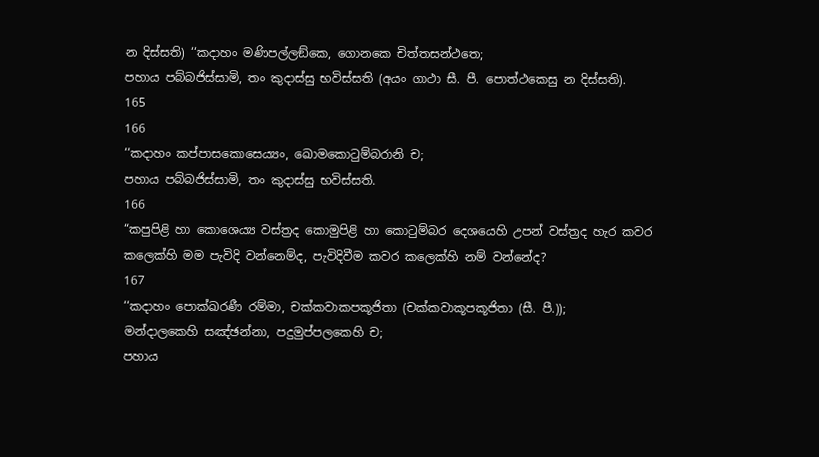න දිස්සති) ‘‘කදාහං මණිපල්ලඞ්කෙ, ගොනකෙ චිත්තසන්ථතෙ;
පහාය පබ්බජිස්සාමි, තං කුදාස්සු භවිස්සති (අයං ගාථා සී. පී. පොත්ථකෙසු න දිස්සති).
165
166
‘‘කදාහං කප්පාසකොසෙය්‍යං, ඛොමකොටුම්බරානි ච;
පහාය පබ්බජිස්සාමි, තං කුදාස්සු භවිස්සති.
166
“කපුපිළි හා කොශෙය්‍ය වස්ත්‍රද කොමුපිළි හා කොටුම්බර දෙශයෙහි උපන් වස්ත්‍රද හැර කවර කලෙක්හි මම පැවිදි වන්නෙම්ද, පැවිදිවීම කවර කලෙක්හි නම් වන්නේද?
167
‘‘කදාහං පොක්ඛරණී රම්මා, චක්කවාකපකූජිතා (චක්කවාකූපකූජිතා (සී. පී.));
මන්දාලකෙහි සඤ්ඡන්නා, පදුමුප්පලකෙහි ච;
පහාය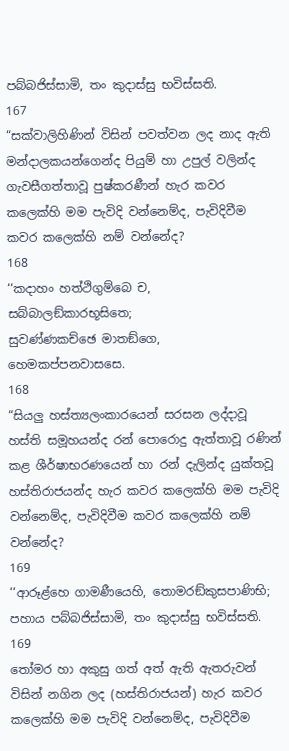පබ්බජිස්සාමි, තං කුදාස්සු භවිස්සති.
167
“සක්වාලිහිණින් විසින් පවත්වන ලද නාද ඇති මන්දාලකයන්ගෙන්ද පියුම් හා උපුල් වලින්ද ගැවසීගත්තාවූ පුෂ්කරණීන් හැර කවර කලෙක්හි මම පැවිදි වන්නෙම්ද, පැවිදිවීම කවර කලෙක්හි නම් වන්නේද?
168
‘‘කදාහං හත්ථිගුම්බෙ ච, සබ්බාලඞ්කාරභූසිතෙ;
සුවණ්ණකච්ඡෙ මාතඞ්ගෙ, හෙමකප්පනවාසසෙ.
168
“සියලු හස්ත්‍යලංකාරයෙන් සරසන ලද්දාවූ හස්ති සමූහයන්ද රන් පොරොදු ඇත්තාවූ රණින් කළ ශීර්ෂාභරණයෙන් හා රන් දැලින්ද යුක්තවූ හස්තිරාජයන්ද හැර කවර කලෙක්හි මම පැවිදි වන්නෙම්ද, පැවිදිවීම කවර කලෙක්හි නම් වන්නේද?
169
‘‘ආරූළ්හෙ ගාමණීයෙහි, තොමරඞ්කුසපාණිභි;
පහාය පබ්බජිස්සාමි, තං කුදාස්සු භවිස්සති.
169
තෝමර හා අකුසු ගත් අත් ඇති ඇතරුවන් විසින් නගින ලද (හස්තිරාජයන්) හැර කවර කලෙක්හි මම පැවිදි වන්නෙම්ද, පැවිදිවීම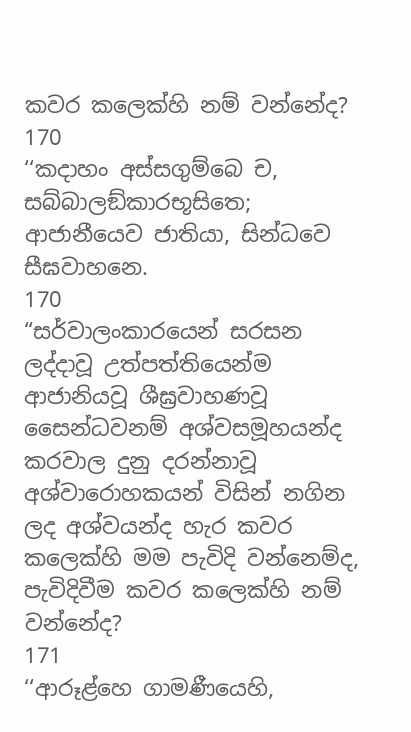කවර කලෙක්හි නම් වන්නේද?
170
‘‘කදාහං අස්සගුම්බෙ ච, සබ්බාලඞ්කාරභූසිතෙ;
ආජානීයෙව ජාතියා, සින්ධවෙ සීඝවාහනෙ.
170
“සර්වාලංකාරයෙන් සරසන ලද්දාවූ උත්පත්තියෙන්ම ආජානියවූ ශීඝ්‍රවාහණවූ සෛන්ධවනම් අශ්වසමූහයන්ද කරවාල දුනු දරන්නාවූ අශ්වාරොහකයන් විසින් නගින ලද අශ්වයන්ද හැර කවර කලෙක්හි මම පැවිදි වන්නෙම්ද, පැවිදිවීම කවර කලෙක්හි නම් වන්නේද?
171
‘‘ආරූළ්හෙ ගාමණීයෙහි,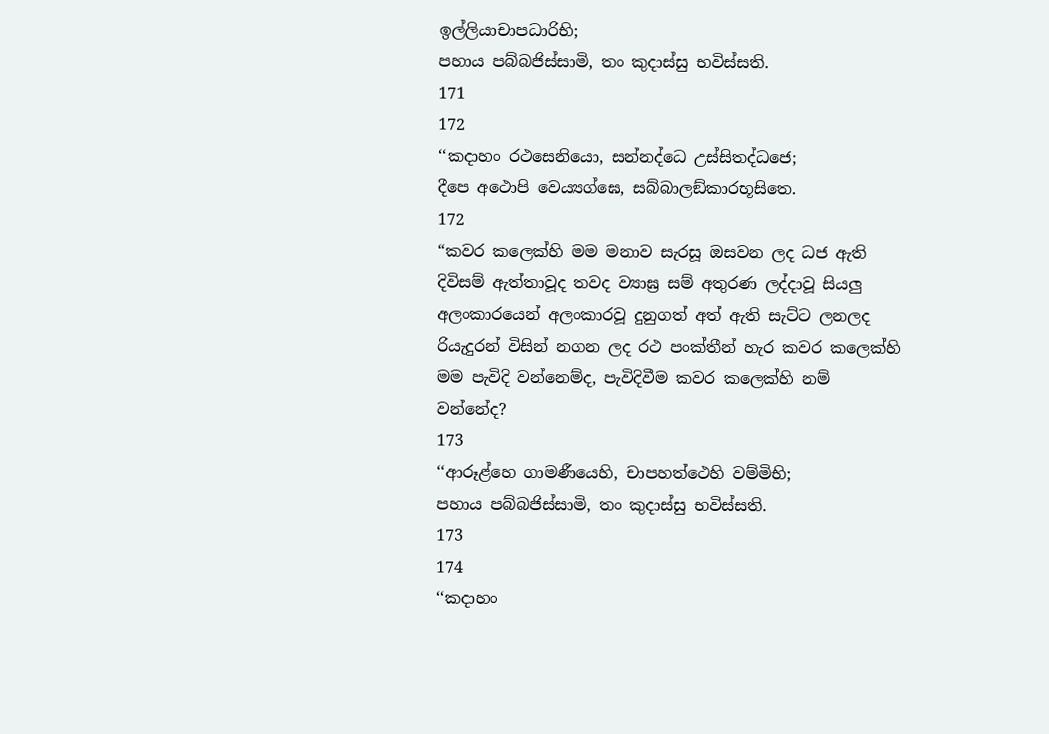ඉල්ලියාචාපධාරිභි;
පහාය පබ්බජිස්සාමි, තං කුදාස්සු භවිස්සති.
171
172
‘‘කදාහං රථසෙනියො, සන්නද්ධෙ උස්සිතද්ධජෙ;
දීපෙ අථොපි වෙය්‍යග්ඝෙ, සබ්බාලඞ්කාරභූසිතෙ.
172
“කවර කලෙක්හි මම මනාව සැරසූ ඔසවන ලද ධජ ඇති දිවිසම් ඇත්තාවූද තවද ව්‍යාඝ්‍ර සම් අතුරණ ලද්දාවූ සියලු අලංකාරයෙන් අලංකාරවූ දුනුගත් අත් ඇති සැට්ට ලනලද රියැදුරන් විසින් නගන ලද රථ පංක්තීන් හැර කවර කලෙක්හි මම පැවිදි වන්නෙම්ද, පැවිදිවීම කවර කලෙක්හි නම් වන්නේද?
173
‘‘ආරූළ්හෙ ගාමණීයෙහි, චාපහත්ථෙහි වම්මිභි;
පහාය පබ්බජිස්සාමි, තං කුදාස්සු භවිස්සති.
173
174
‘‘කදාහං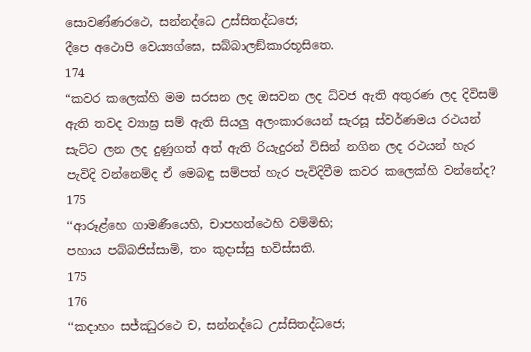සොවණ්ණරථෙ, සන්නද්ධෙ උස්සිතද්ධජෙ;
දීපෙ අථොපි වෙය්‍යග්ඝෙ, සබ්බාලඞ්කාරභූසිතෙ.
174
“කවර කලෙක්හි මම සරසන ලද ඔසවන ලද ධ්වජ ඇති අතුරණ ලද දිවිසම් ඇති තවද ව්‍යාඝ්‍ර සම් ඇති සියලු අලංකාරයෙන් සැරසූ ස්වර්ණමය රථයන් සැට්ට ලන ලද දුණුගත් අත් ඇති රියැදුරන් විසින් නගින ලද රථයන් හැර පැවිදි වන්නෙම්ද ඒ මෙබඳු සම්පත් හැර පැවිදිවීම කවර කලෙක්හි වන්නේද?
175
‘‘ආරූළ්හෙ ගාමණීයෙහි, චාපහත්ථෙහි වම්මිභි;
පහාය පබ්බජිස්සාමි, තං කුදාස්සු භවිස්සති.
175
176
‘‘කදාහං සජ්ඣුරථෙ ච, සන්නද්ධෙ උස්සිතද්ධජෙ;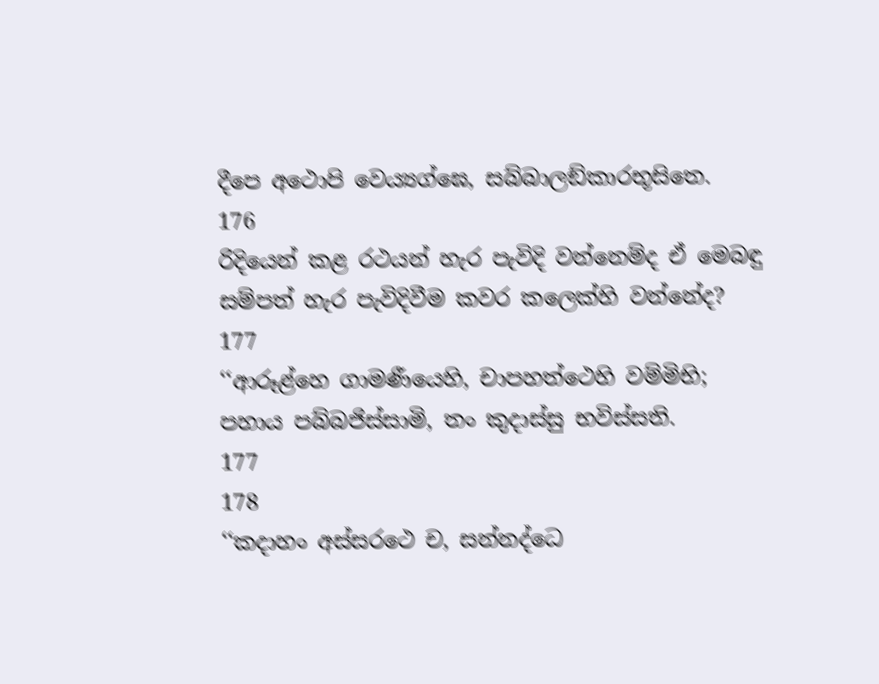දීපෙ අථොපි වෙය්‍යග්ඝෙ, සබ්බාලඞ්කාරභූසිතෙ.
176
රිදියෙන් කළ රථයන් හැර පැවිදි වන්නෙම්ද ඒ මෙබඳු සම්පත් හැර පැවිදිවීම කවර කලෙක්හි වන්නේද?
177
‘‘ආරූළ්හෙ ගාමණීයෙහි, චාපහත්ථෙහි වම්මිභි;
පහාය පබ්බජිස්සාමි, තං කුදාස්සු භවිස්සති.
177
178
‘‘කදාහං අස්සරථෙ ච, සන්නද්ධෙ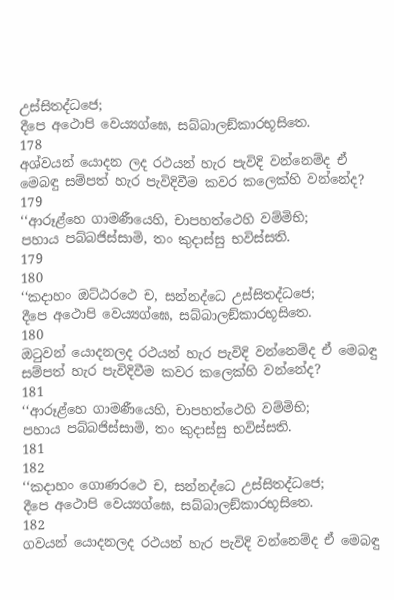උස්සිතද්ධජෙ;
දීපෙ අථොපි වෙය්‍යග්ඝෙ, සබ්බාලඞ්කාරභූසිතෙ.
178
අශ්වයන් යොදන ලද රථයන් හැර පැවිදි වන්නෙම්ද ඒ මෙබඳු සම්පත් හැර පැවිදිවීම කවර කලෙක්හි වන්නේද?
179
‘‘ආරූළ්හෙ ගාමණීයෙහි, චාපහත්ථෙහි වම්මිභි;
පහාය පබ්බජිස්සාමි, තං කුදාස්සු භවිස්සති.
179
180
‘‘කදාහං ඔට්ඨරථෙ ච, සන්නද්ධෙ උස්සිතද්ධජෙ;
දීපෙ අථොපි වෙය්‍යග්ඝෙ, සබ්බාලඞ්කාරභූසිතෙ.
180
ඔටුවන් යොදනලද රථයන් හැර පැවිදි වන්නෙම්ද ඒ මෙබඳු සම්පත් හැර පැවිදිවීම කවර කලෙක්හි වන්නේද?
181
‘‘ආරූළ්හෙ ගාමණීයෙහි, චාපහත්ථෙහි වම්මිභි;
පහාය පබ්බජිස්සාමි, තං කුදාස්සු භවිස්සති.
181
182
‘‘කදාහං ගොණරථෙ ච, සන්නද්ධෙ උස්සිතද්ධජෙ;
දීපෙ අථොපි වෙය්‍යග්ඝෙ, සබ්බාලඞ්කාරභූසිතෙ.
182
ගවයන් යොදනලද රථයන් හැර පැවිදි වන්නෙම්ද ඒ මෙබඳු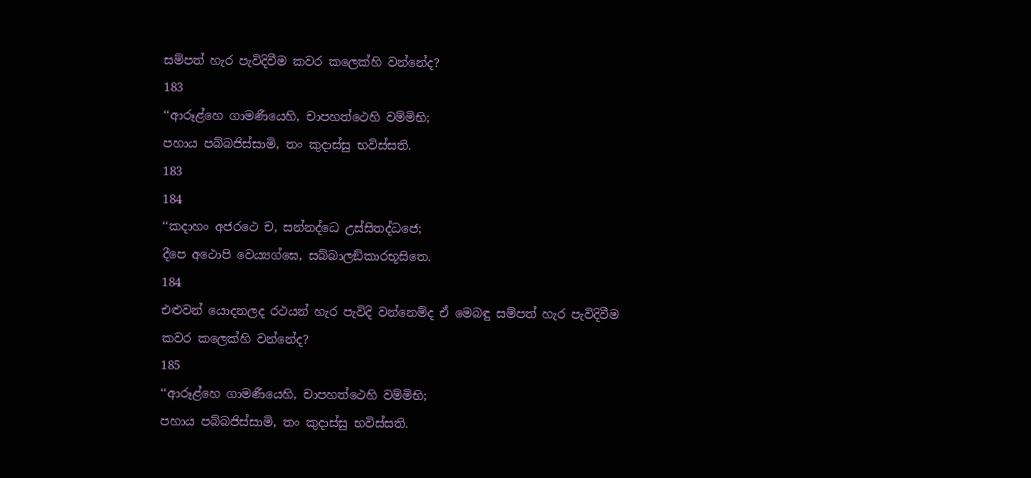සම්පත් හැර පැවිදිවීම කවර කලෙක්හි වන්නේද?
183
‘‘ආරූළ්හෙ ගාමණීයෙහි, චාපහත්ථෙහි වම්මිභි;
පහාය පබ්බජිස්සාමි, තං කුදාස්සු භවිස්සති.
183
184
‘‘කදාහං අජරථෙ ච, සන්නද්ධෙ උස්සිතද්ධජෙ;
දීපෙ අථොපි වෙය්‍යග්ඝෙ, සබ්බාලඞ්කාරභූසිතෙ.
184
එළුවන් යොදනලද රථයන් හැර පැවිදි වන්නෙම්ද ඒ මෙබඳු සම්පත් හැර පැවිදිවීම කවර කලෙක්හි වන්නේද?
185
‘‘ආරූළ්හෙ ගාමණීයෙහි, චාපහත්ථෙහි වම්මිභි;
පහාය පබ්බජිස්සාමි, තං කුදාස්සු භවිස්සති.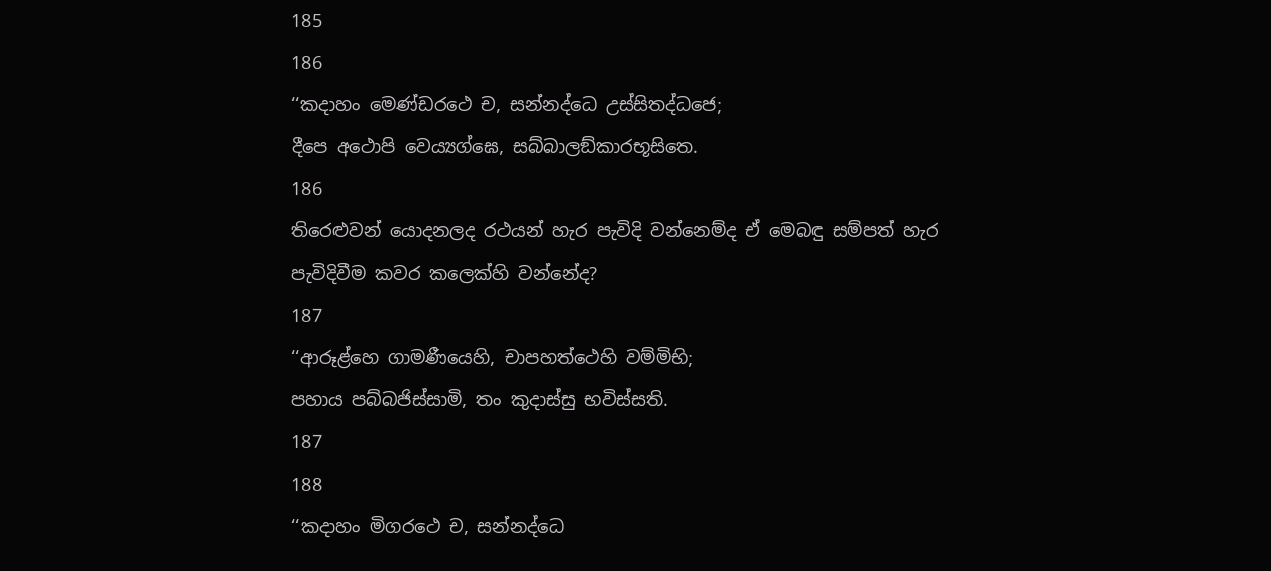185
186
‘‘කදාහං මෙණ්ඩරථෙ ච, සන්නද්ධෙ උස්සිතද්ධජෙ;
දීපෙ අථොපි වෙය්‍යග්ඝෙ, සබ්බාලඞ්කාරභූසිතෙ.
186
තිරෙළුවන් යොදනලද රථයන් හැර පැවිදි වන්නෙම්ද ඒ මෙබඳු සම්පත් හැර පැවිදිවීම කවර කලෙක්හි වන්නේද?
187
‘‘ආරූළ්හෙ ගාමණීයෙහි, චාපහත්ථෙහි වම්මිභි;
පහාය පබ්බජිස්සාමි, තං කුදාස්සු භවිස්සති.
187
188
‘‘කදාහං මිගරථෙ ච, සන්නද්ධෙ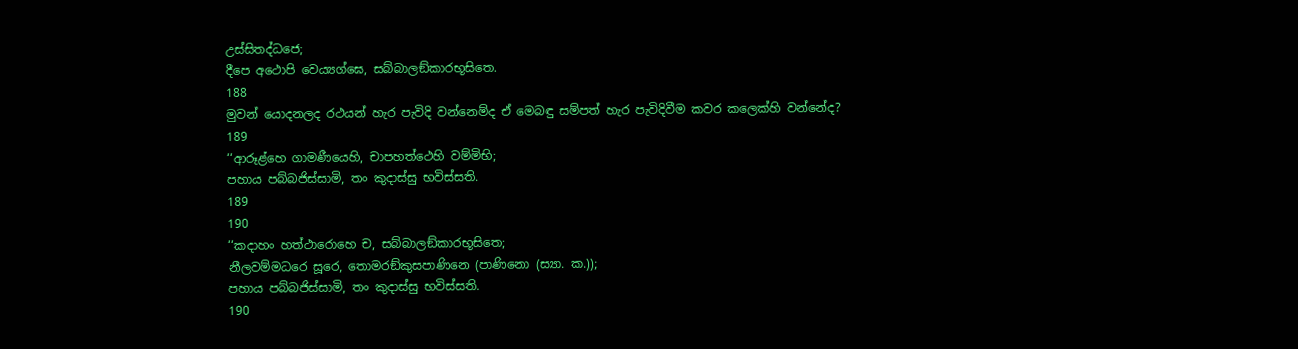උස්සිතද්ධජෙ;
දීපෙ අථොපි වෙය්‍යග්ඝෙ, සබ්බාලඞ්කාරභූසිතෙ.
188
මුවන් යොදනලද රථයන් හැර පැවිදි වන්නෙම්ද ඒ මෙබඳු සම්පත් හැර පැවිදිවීම කවර කලෙක්හි වන්නේද?
189
‘‘ආරූළ්හෙ ගාමණීයෙහි, චාපහත්ථෙහි වම්මිභි;
පහාය පබ්බජිස්සාමි, තං කුදාස්සු භවිස්සති.
189
190
‘‘කදාහං හත්ථාරොහෙ ච, සබ්බාලඞ්කාරභූසිතෙ;
නීලවම්මධරෙ සූරෙ, තොමරඞ්කුසපාණිනෙ (පාණිනො (ස්‍යා. ක.));
පහාය පබ්බජිස්සාමි, තං කුදාස්සු භවිස්සති.
190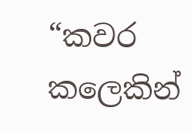“කවර කලෙකින්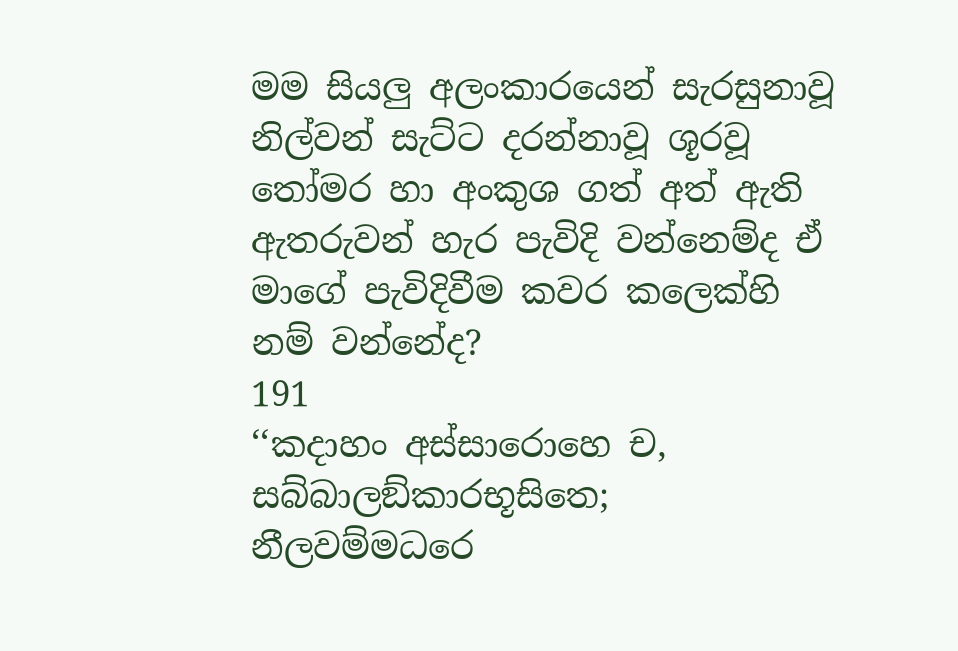මම සියලු අලංකාරයෙන් සැරසුනාවූ නිල්වන් සැට්ට දරන්නාවූ ශූරවූ තෝමර හා අංකුශ ගත් අත් ඇති ඇතරුවන් හැර පැවිදි වන්නෙම්ද ඒ මාගේ පැවිදිවීම කවර කලෙක්හි නම් වන්නේද?
191
‘‘කදාහං අස්සාරොහෙ ච, සබ්බාලඞ්කාරභූසිතෙ;
නීලවම්මධරෙ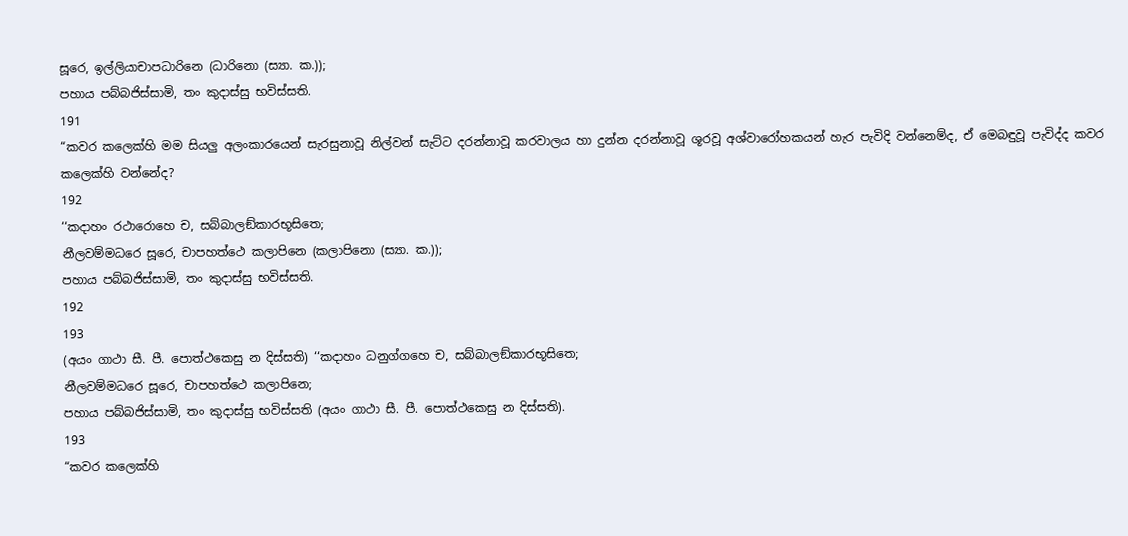සූරෙ, ඉල්ලියාචාපධාරිනෙ (ධාරිනො (ස්‍යා. ක.));
පහාය පබ්බජිස්සාමි, තං කුදාස්සු භවිස්සති.
191
“කවර කලෙක්හි මම සියලු අලංකාරයෙන් සැරසුනාවූ නිල්වන් සැට්ට දරන්නාවූ කරවාලය හා දුන්න දරන්නාවූ ශූරවූ අශ්වාරෝහකයන් හැර පැවිදි වන්නෙම්ද, ඒ මෙබඳුවූ පැවිද්ද කවර කලෙක්හි වන්නේද?
192
‘‘කදාහං රථාරොහෙ ච, සබ්බාලඞ්කාරභූසිතෙ;
නීලවම්මධරෙ සූරෙ, චාපහත්ථෙ කලාපිනෙ (කලාපිනො (ස්‍යා. ක.));
පහාය පබ්බජිස්සාමි, තං කුදාස්සු භවිස්සති.
192
193
(අයං ගාථා සී. පී. පොත්ථකෙසු න දිස්සති) ‘‘කදාහං ධනුග්ගහෙ ච, සබ්බාලඞ්කාරභූසිතෙ;
නීලවම්මධරෙ සූරෙ, චාපහත්ථෙ කලාපිනෙ;
පහාය පබ්බජිස්සාමි, තං කුදාස්සු භවිස්සති (අයං ගාථා සී. පී. පොත්ථකෙසු න දිස්සති).
193
“කවර කලෙක්හි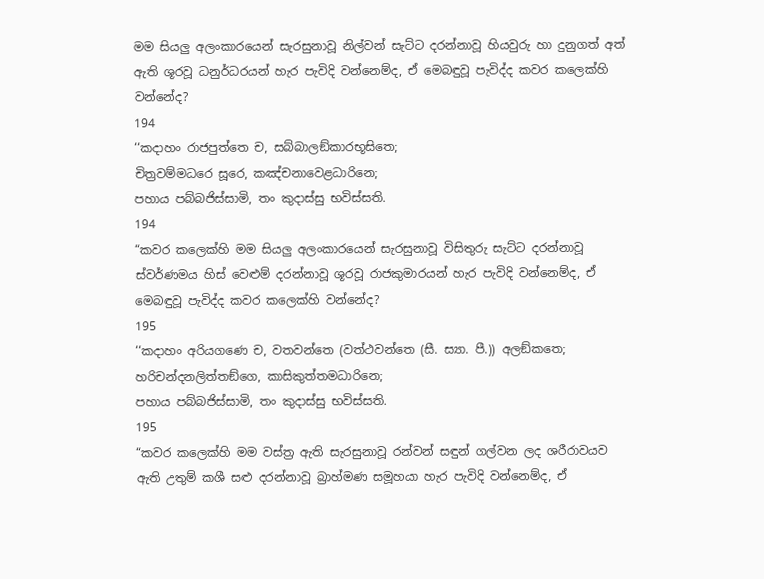මම සියලු අලංකාරයෙන් සැරසුනාවූ නිල්වන් සැට්ට දරන්නාවූ හියවුරු හා දුනුගත් අත් ඇති ශූරවූ ධනුර්ධරයන් හැර පැවිදි වන්නෙම්ද, ඒ මෙබඳුවූ පැවිද්ද කවර කලෙක්හි වන්නේද?
194
‘‘කදාහං රාජපුත්තෙ ච, සබ්බාලඞ්කාරභූසිතෙ;
චිත්‍රවම්මධරෙ සූරෙ, කඤ්චනාවෙළධාරිනෙ;
පහාය පබ්බජිස්සාමි, තං කුදාස්සු භවිස්සති.
194
“කවර කලෙක්හි මම සියලු අලංකාරයෙන් සැරසුනාවූ විසිතුරු සැට්ට දරන්නාවූ ස්වර්ණමය හිස් වෙළුම් දරන්නාවූ ශූරවූ රාජකුමාරයන් හැර පැවිදි වන්නෙම්ද, ඒ මෙබඳුවූ පැවිද්ද කවර කලෙක්හි වන්නේද?
195
‘‘කදාහං අරියගණෙ ච, වතවන්තෙ (වත්ථවන්තෙ (සී. ස්‍යා. පී.)) අලඞ්කතෙ;
හරිචන්දනලිත්තඞ්ගෙ, කාසිකුත්තමධාරිනෙ;
පහාය පබ්බජිස්සාමි, තං කුදාස්සු භවිස්සති.
195
“කවර කලෙක්හි මම වස්ත්‍ර ඇති සැරසුනාවූ රන්වන් සඳුන් ගල්වන ලද ශරීරාවයව ඇති උතුම් කශී සළු දරන්නාවූ බ්‍රාහ්මණ සමූහයා හැර පැවිදි වන්නෙම්ද, ඒ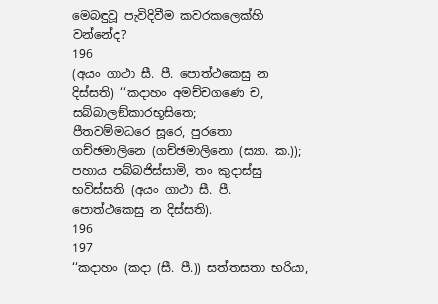මෙබඳුවූ පැවිදිවීම කවරකලෙක්හි වන්නේද?
196
(අයං ගාථා සී. පී. පොත්ථකෙසු න දිස්සති) ‘‘කදාහං අමච්චගණෙ ච, සබ්බාලඞ්කාරභූසිතෙ;
පීතවම්මධරෙ සූරෙ, පුරතො ගච්ඡමාලිනෙ (ගච්ඡමාලිනො (ස්‍යා. ක.));
පහාය පබ්බජිස්සාමි, තං කුදාස්සු භවිස්සති (අයං ගාථා සී. පී. පොත්ථකෙසු න දිස්සති).
196
197
‘‘කදාහං (කදා (සී. පී.)) සත්තසතා භරියා,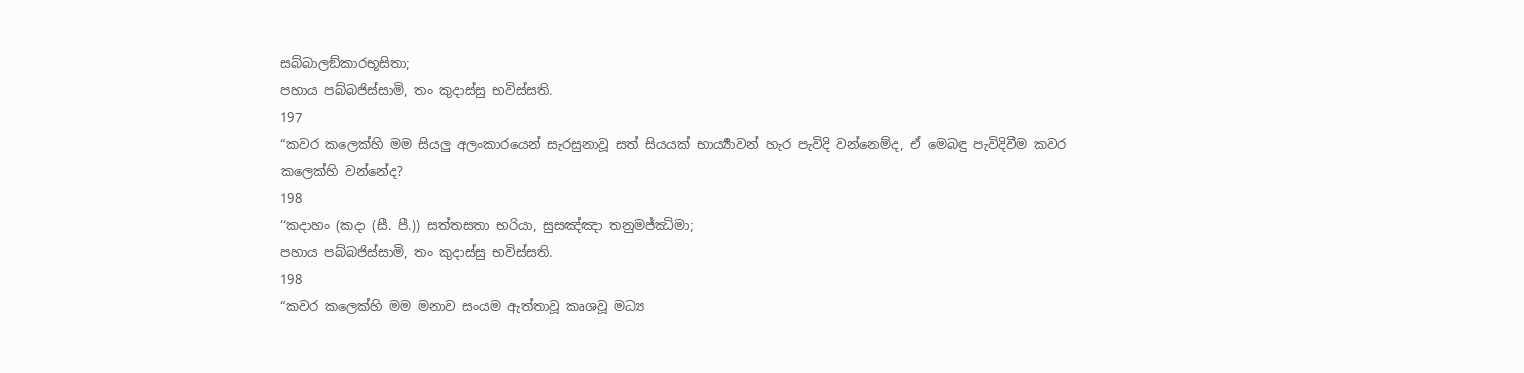සබ්බාලඞ්කාරභූසිතා;
පහාය පබ්බජිස්සාමි, තං කුදාස්සු භවිස්සති.
197
“කවර කලෙක්හි මම සියලු අලංකාරයෙන් සැරසුනාවූ සත් සියයක් භාර්‍ය්‍යාවන් හැර පැවිදි වන්නෙම්ද, ඒ මෙබඳු පැවිදිවීම කවර කලෙක්හි වන්නේද?
198
‘‘කදාහං (කදා (සී. පී.)) සත්තසතා භරියා, සුසඤ්ඤා තනුමජ්ඣිමා;
පහාය පබ්බජිස්සාමි, තං කුදාස්සු භවිස්සති.
198
“කවර කලෙක්හි මම මනාව සංයම ඇත්තාවූ කෘශවූ මධ්‍ය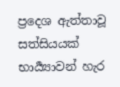ප්‍රදෙශ ඇත්තාවූ සත්සියයක් භාර්‍ය්‍යාවන් හැර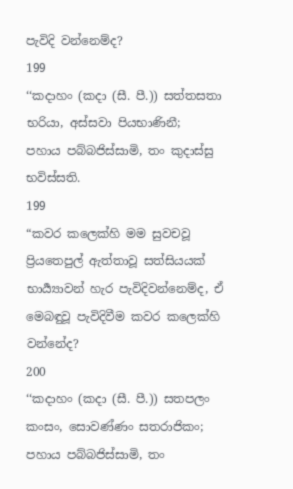පැවිදි වන්නෙම්ද?
199
‘‘කදාහං (කදා (සී. පී.)) සත්තසතා භරියා, අස්සවා පියභාණිනී;
පහාය පබ්බජිස්සාමි, තං කුදාස්සු භවිස්සති.
199
“කවර කලෙක්හි මම සුවචවූ ප්‍රියතෙපුල් ඇත්තාවූ සත්සියයක් භාර්‍ය්‍යාවන් හැර පැවිදිවන්නෙම්ද, ඒ මෙබඳුවූ පැවිදිවීම කවර කලෙක්හි වන්නේද?
200
‘‘කදාහං (කදා (සී. පී.)) සතපලං කංසං, සොවණ්ණං සතරාජිකං;
පහාය පබ්බජිස්සාමි, තං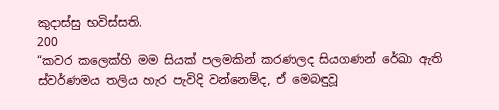කුදාස්සු භවිස්සති.
200
“කවර කලෙක්හි මම සියක් පලමකින් කරණලද සියගණන් රේඛා ඇති ස්වර්ණමය තලිය හැර පැවිදි වන්නෙම්ද, ඒ මෙබඳුවූ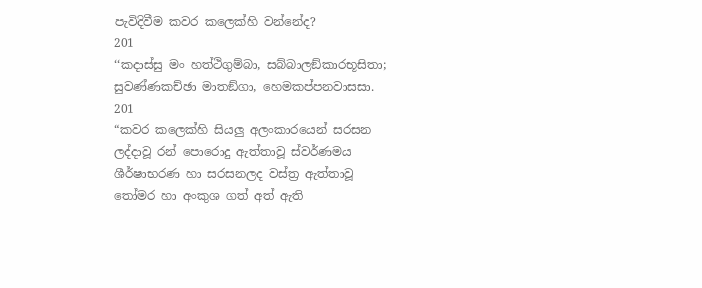පැවිදිවීම කවර කලෙක්හි වන්නේද?
201
‘‘කදාස්සු මං හත්ථිගුම්බා, සබ්බාලඞ්කාරභූසිතා;
සුවණ්ණකච්ඡා මාතඞ්ගා, හෙමකප්පනවාසසා.
201
“කවර කලෙක්හි සියලු අලංකාරයෙන් සරසන ලද්දාවූ රන් පොරොදු ඇත්තාවූ ස්වර්ණමය ශීර්ෂාභරණ හා සරසනලද වස්ත්‍ර ඇත්තාවූ තෝමර හා අංකුශ ගත් අත් ඇති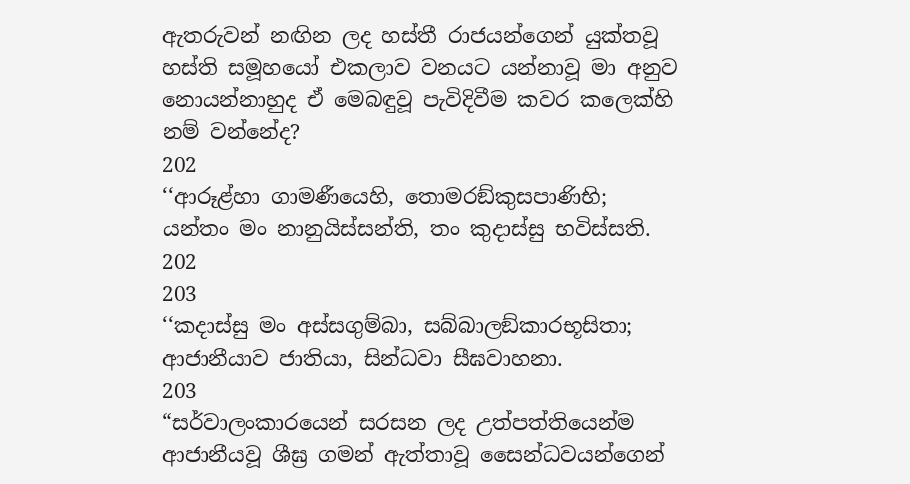ඇතරුවන් නඟින ලද හස්තී රාජයන්ගෙන් යුක්තවූ හස්ති සමූහයෝ එකලාව වනයට යන්නාවූ මා අනුව නොයන්නාහුද ඒ මෙබඳුවූ පැවිදිවීම කවර කලෙක්හි නම් වන්නේද?
202
‘‘ආරූළ්හා ගාමණීයෙහි, තොමරඞ්කුසපාණිභි;
යන්තං මං නානුයිස්සන්ති, තං කුදාස්සු භවිස්සති.
202
203
‘‘කදාස්සු මං අස්සගුම්බා, සබ්බාලඞ්කාරභූසිතා;
ආජානීයාව ජාතියා, සින්ධවා සීඝවාහනා.
203
“සර්වාලංකාරයෙන් සරසන ලද උත්පත්තියෙන්ම ආජානීයවූ ශීඝ්‍ර ගමන් ඇත්තාවූ සෛන්ධවයන්ගෙන්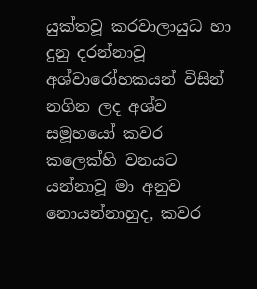යුක්තවූ කරවාලායුධ හා දුනු දරන්නාවූ අශ්වාරෝහකයන් විසින් නගින ලද අශ්ව සමූහයෝ කවර කලෙක්හි වනයට යන්නාවූ මා අනුව නොයන්නාහුද, කවර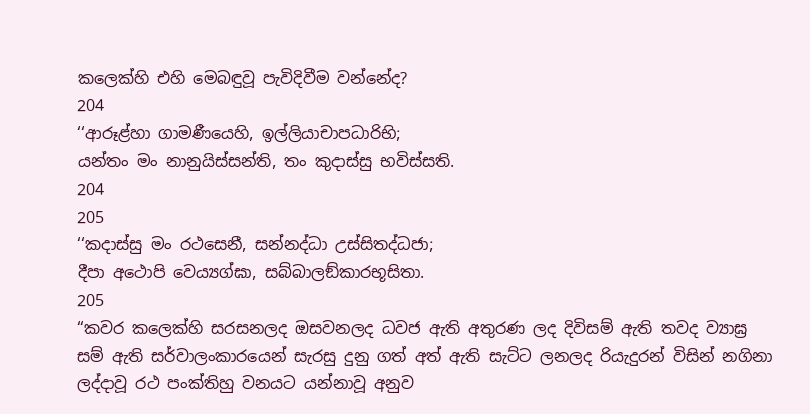කලෙක්හි එහි මෙබඳුවූ පැවිදිවීම වන්නේද?
204
‘‘ආරූළ්හා ගාමණීයෙහි, ඉල්ලියාචාපධාරිභි;
යන්තං මං නානුයිස්සන්ති, තං කුදාස්සු භවිස්සති.
204
205
‘‘කදාස්සු මං රථසෙනී, සන්නද්ධා උස්සිතද්ධජා;
දීපා අථොපි වෙය්‍යග්ඝා, සබ්බාලඞ්කාරභූසිතා.
205
“කවර කලෙක්හි සරසනලද ඔසවනලද ධවජ ඇති අතුරණ ලද දිවිසම් ඇති තවද ව්‍යාඝ්‍ර සම් ඇති සර්වාලංකාරයෙන් සැරසු දුනු ගත් අත් ඇති සැට්ට ලනලද රියැදුරන් විසින් නගිනා ලද්දාවූ රථ පංක්තිහු වනයට යන්නාවූ අනුව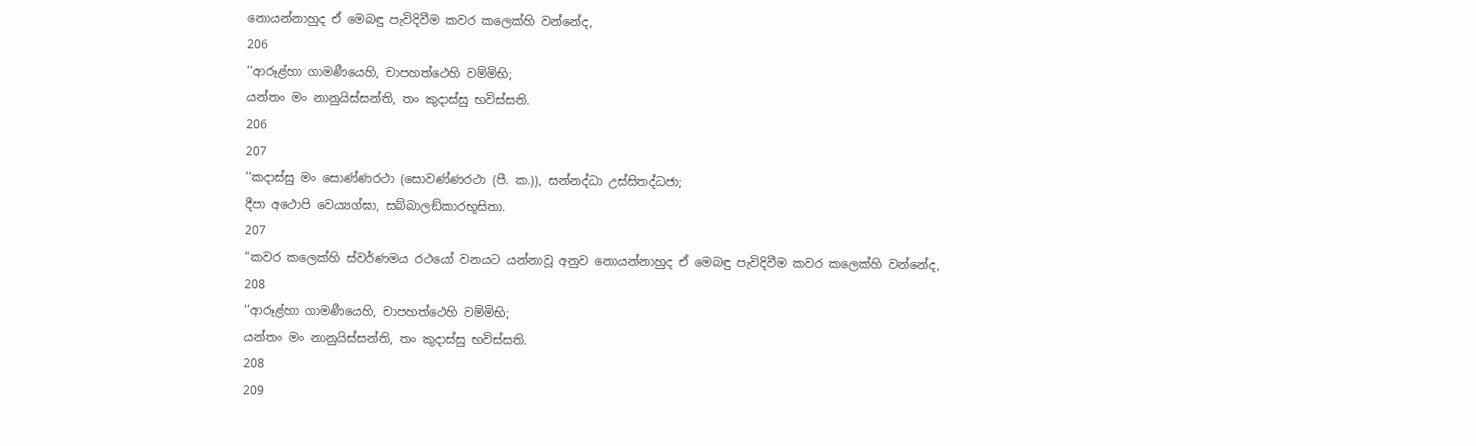නොයන්නාහුද ඒ මෙබඳු පැවිදිවීම කවර කලෙක්හි වන්නේද,
206
‘‘ආරූළ්හා ගාමණීයෙහි, චාපහත්ථෙහි වම්මිභි;
යන්තං මං නානුයිස්සන්ති, තං කුදාස්සු භවිස්සති.
206
207
‘‘කදාස්සු මං සොණ්ණරථා (සොවණ්ණරථා (පී. ක.)), සන්නද්ධා උස්සිතද්ධජා;
දීපා අථොපි වෙය්‍යග්ඝා, සබ්බාලඞ්කාරභූසිතා.
207
“කවර කලෙක්හි ස්වර්ණමය රථයෝ වනයට යන්නාවූ අනුව නොයන්නාහුද ඒ මෙබඳු පැවිදිවීම කවර කලෙක්හි වන්නේද,
208
‘‘ආරූළ්හා ගාමණීයෙහි, චාපහත්ථෙහි වම්මිභි;
යන්තං මං නානුයිස්සන්ති, තං කුදාස්සු භවිස්සති.
208
209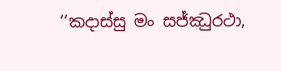‘‘කදාස්සු මං සජ්ඣුරථා,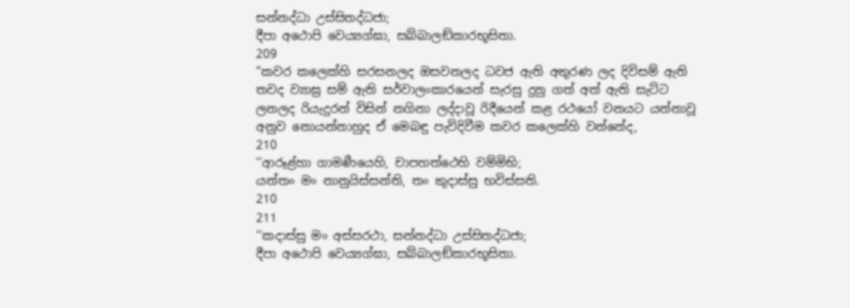සන්නද්ධා උස්සිතද්ධජා;
දීපා අථොපි වෙය්‍යග්ඝා, සබ්බාලඞ්කාරභූසිතා.
209
“කවර කලෙක්හි සරසනලද ඔසවනලද ධවජ ඇති අතුරණ ලද දිවිසම් ඇති තවද ව්‍යාඝ්‍ර සම් ඇති සර්වාලංකාරයෙන් සැරසු දුනු ගත් අත් ඇති සැට්ට ලනලද රියැදුරන් විසින් නගිනා ලද්දාවූ රිදීයෙන් කළ රථයෝ වනයට යන්නාවූ අනුව නොයන්නාහුද ඒ මෙබඳු පැවිදිවීම කවර කලෙක්හි වන්නේද,
210
‘‘ආරූළ්හා ගාමණීයෙහි, චාපහත්ථෙහි වම්මිභි;
යන්තං මං නානුයිස්සන්ති, තං කුදාස්සු භවිස්සති.
210
211
‘‘කදාස්සු මං අස්සරථා, සන්නද්ධා උස්සිතද්ධජා;
දීපා අථොපි වෙය්‍යග්ඝා, සබ්බාලඞ්කාරභූසිතා.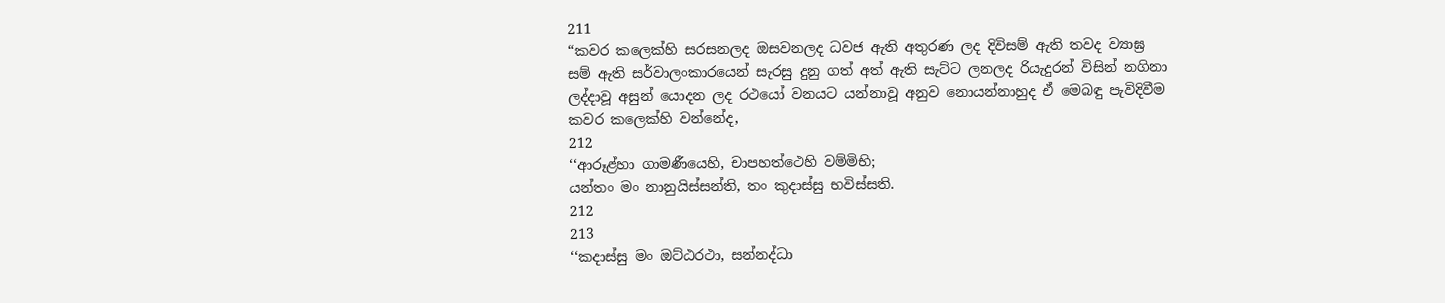211
“කවර කලෙක්හි සරසනලද ඔසවනලද ධවජ ඇති අතුරණ ලද දිවිසම් ඇති තවද ව්‍යාඝ්‍ර සම් ඇති සර්වාලංකාරයෙන් සැරසු දුනු ගත් අත් ඇති සැට්ට ලනලද රියැදුරන් විසින් නගිනා ලද්දාවූ අසුන් යොදන ලද රථයෝ වනයට යන්නාවූ අනුව නොයන්නාහුද ඒ මෙබඳු පැවිදිවීම කවර කලෙක්හි වන්නේද,
212
‘‘ආරූළ්හා ගාමණීයෙහි, චාපහත්ථෙහි වම්මිභි;
යන්තං මං නානුයිස්සන්ති, තං කුදාස්සු භවිස්සති.
212
213
‘‘කදාස්සු මං ඔට්ඨරථා, සන්නද්ධා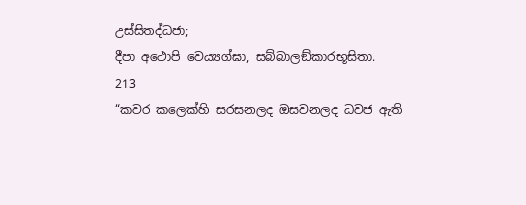උස්සිතද්ධජා;
දීපා අථොපි වෙය්‍යග්ඝා, සබ්බාලඞ්කාරභූසිතා.
213
“කවර කලෙක්හි සරසනලද ඔසවනලද ධවජ ඇති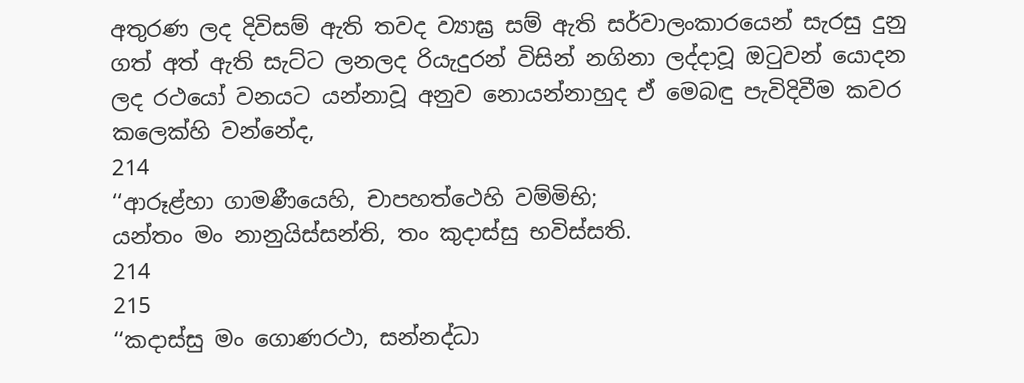අතුරණ ලද දිවිසම් ඇති තවද ව්‍යාඝ්‍ර සම් ඇති සර්වාලංකාරයෙන් සැරසු දුනු ගත් අත් ඇති සැට්ට ලනලද රියැදුරන් විසින් නගිනා ලද්දාවූ ඔටුවන් යොදන ලද රථයෝ වනයට යන්නාවූ අනුව නොයන්නාහුද ඒ මෙබඳු පැවිදිවීම කවර කලෙක්හි වන්නේද,
214
‘‘ආරූළ්හා ගාමණීයෙහි, චාපහත්ථෙහි වම්මිභි;
යන්තං මං නානුයිස්සන්ති, තං කුදාස්සු භවිස්සති.
214
215
‘‘කදාස්සු මං ගොණරථා, සන්නද්ධා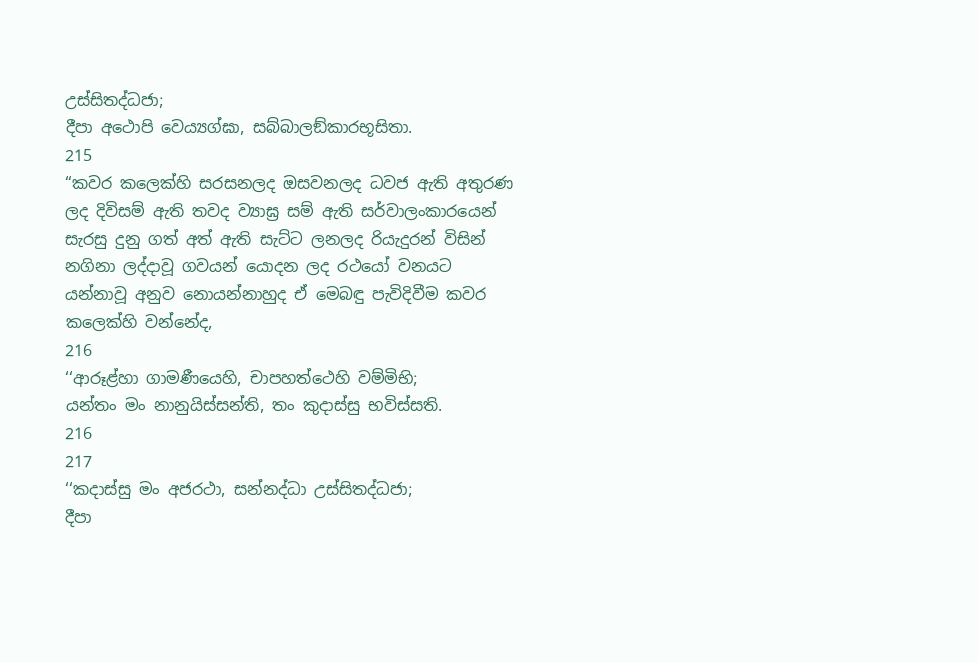උස්සිතද්ධජා;
දීපා අථොපි වෙය්‍යග්ඝා, සබ්බාලඞ්කාරභූසිතා.
215
“කවර කලෙක්හි සරසනලද ඔසවනලද ධවජ ඇති අතුරණ ලද දිවිසම් ඇති තවද ව්‍යාඝ්‍ර සම් ඇති සර්වාලංකාරයෙන් සැරසු දුනු ගත් අත් ඇති සැට්ට ලනලද රියැදුරන් විසින් නගිනා ලද්දාවූ ගවයන් යොදන ලද රථයෝ වනයට යන්නාවූ අනුව නොයන්නාහුද ඒ මෙබඳු පැවිදිවීම කවර කලෙක්හි වන්නේද,
216
‘‘ආරූළ්හා ගාමණීයෙහි, චාපහත්ථෙහි වම්මිභි;
යන්තං මං නානුයිස්සන්ති, තං කුදාස්සු භවිස්සති.
216
217
‘‘කදාස්සු මං අජරථා, සන්නද්ධා උස්සිතද්ධජා;
දීපා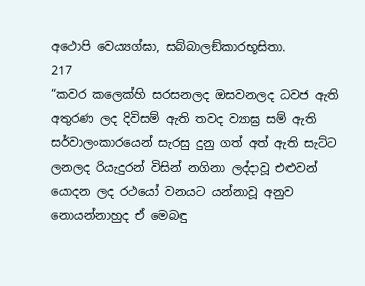අථොපි වෙය්‍යග්ඝා, සබ්බාලඞ්කාරභූසිතා.
217
“කවර කලෙක්හි සරසනලද ඔසවනලද ධවජ ඇති අතුරණ ලද දිවිසම් ඇති තවද ව්‍යාඝ්‍ර සම් ඇති සර්වාලංකාරයෙන් සැරසු දුනු ගත් අත් ඇති සැට්ට ලනලද රියැදුරන් විසින් නගිනා ලද්දාවූ එළුවන් යොදන ලද රථයෝ වනයට යන්නාවූ අනුව නොයන්නාහුද ඒ මෙබඳු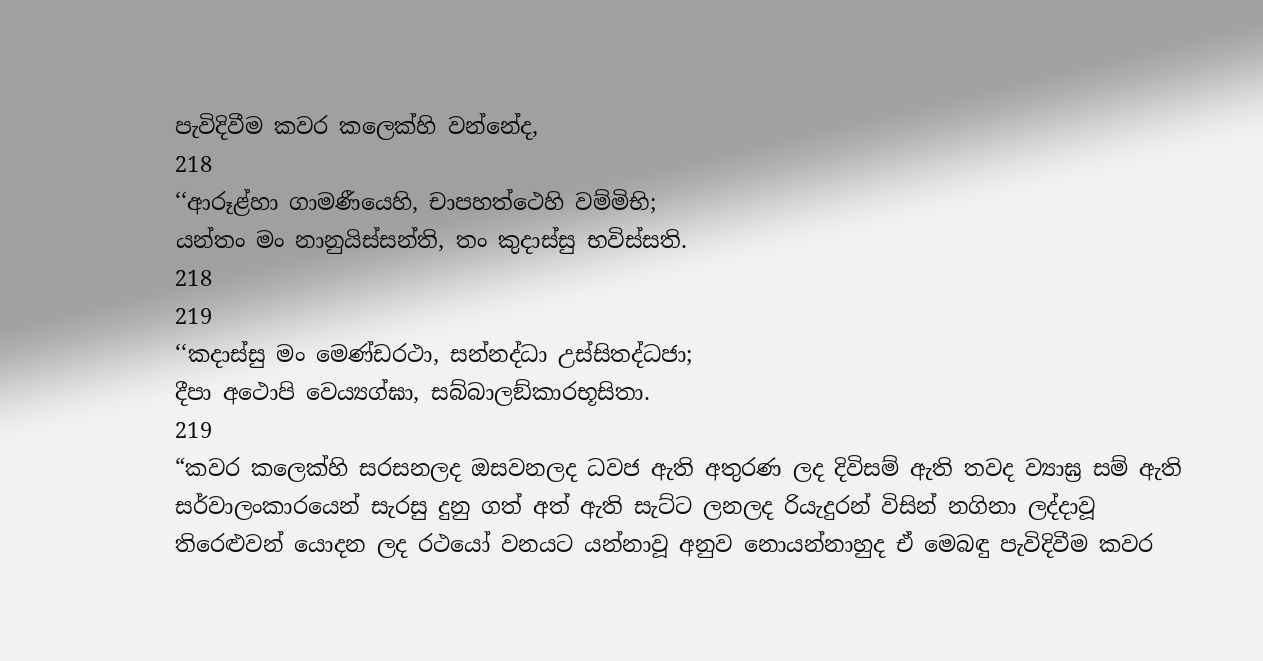පැවිදිවීම කවර කලෙක්හි වන්නේද,
218
‘‘ආරූළ්හා ගාමණීයෙහි, චාපහත්ථෙහි වම්මිභි;
යන්තං මං නානුයිස්සන්ති, තං කුදාස්සු භවිස්සති.
218
219
‘‘කදාස්සු මං මෙණ්ඩරථා, සන්නද්ධා උස්සිතද්ධජා;
දීපා අථොපි වෙය්‍යග්ඝා, සබ්බාලඞ්කාරභූසිතා.
219
“කවර කලෙක්හි සරසනලද ඔසවනලද ධවජ ඇති අතුරණ ලද දිවිසම් ඇති තවද ව්‍යාඝ්‍ර සම් ඇති සර්වාලංකාරයෙන් සැරසු දුනු ගත් අත් ඇති සැට්ට ලනලද රියැදුරන් විසින් නගිනා ලද්දාවූ තිරෙළුවන් යොදන ලද රථයෝ වනයට යන්නාවූ අනුව නොයන්නාහුද ඒ මෙබඳු පැවිදිවීම කවර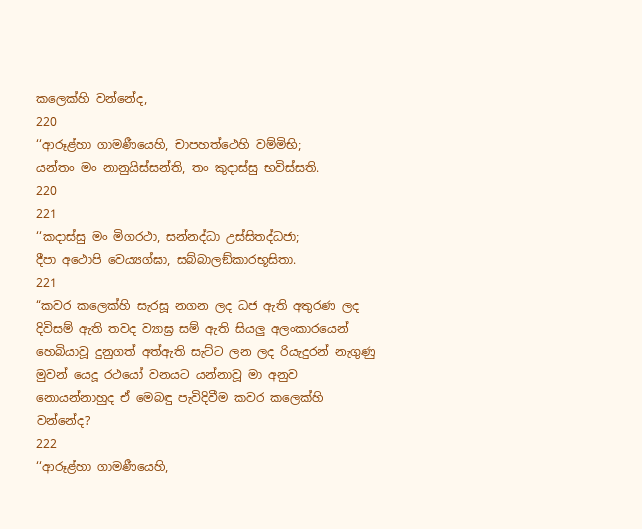කලෙක්හි වන්නේද,
220
‘‘ආරූළ්හා ගාමණීයෙහි, චාපහත්ථෙහි වම්මිභි;
යන්තං මං නානුයිස්සන්ති, තං කුදාස්සු භවිස්සති.
220
221
‘‘කදාස්සු මං මිගරථා, සන්නද්ධා උස්සිතද්ධජා;
දීපා අථොපි වෙය්‍යග්ඝා, සබ්බාලඞ්කාරභූසිතා.
221
“කවර කලෙක්හි සැරසූ නගන ලද ධජ ඇති අතුරණ ලද දිවිසම් ඇති තවද ව්‍යාඝ්‍ර සම් ඇති සියලු අලංකාරයෙන් හෙබියාවූ දුනුගත් අත්ඇති සැට්ට ලන ලද රියැදුරන් නැගුණු මුවන් යෙදූ රථයෝ වනයට යන්නාවූ මා අනුව නොයන්නාහුද ඒ මෙබඳු පැවිදිවීම කවර කලෙක්හි වන්නේද?
222
‘‘ආරූළ්හා ගාමණීයෙහි,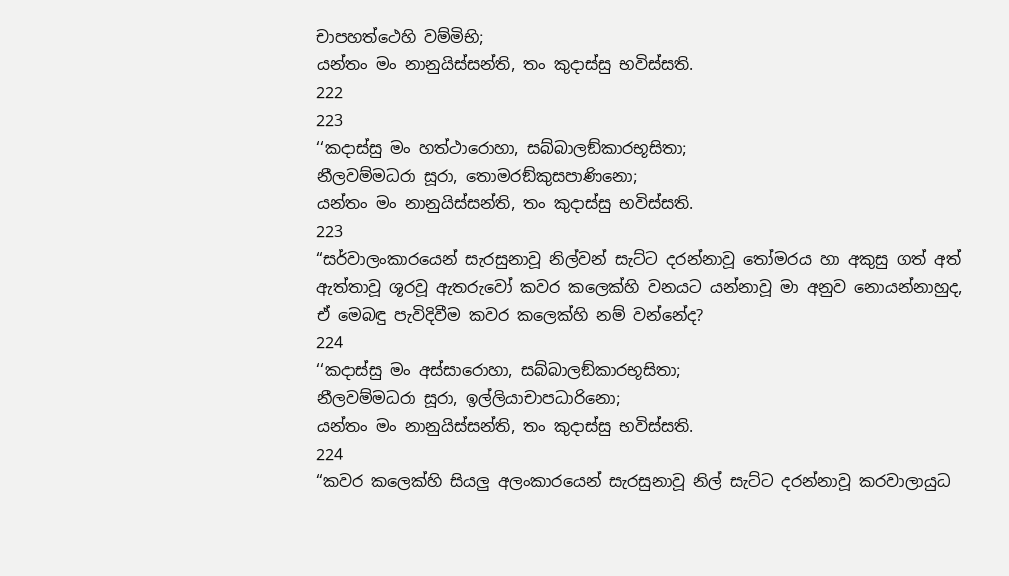චාපහත්ථෙහි වම්මිභි;
යන්තං මං නානුයිස්සන්ති, තං කුදාස්සු භවිස්සති.
222
223
‘‘කදාස්සු මං හත්ථාරොහා, සබ්බාලඞ්කාරභූසිතා;
නීලවම්මධරා සූරා, තොමරඞ්කුසපාණිනො;
යන්තං මං නානුයිස්සන්ති, තං කුදාස්සු භවිස්සති.
223
“සර්වාලංකාරයෙන් සැරසුනාවූ නිල්වන් සැට්ට දරන්නාවූ තෝමරය හා අකුසු ගත් අත් ඇත්තාවූ ශූරවූ ඇතරුවෝ කවර කලෙක්හි වනයට යන්නාවූ මා අනුව නොයන්නාහුද, ඒ මෙබඳු පැවිදිවීම කවර කලෙක්හි නම් වන්නේද?
224
‘‘කදාස්සු මං අස්සාරොහා, සබ්බාලඞ්කාරභූසිතා;
නීලවම්මධරා සූරා, ඉල්ලියාචාපධාරිනො;
යන්තං මං නානුයිස්සන්ති, තං කුදාස්සු භවිස්සති.
224
“කවර කලෙක්හි සියලු අලංකාරයෙන් සැරසුනාවූ නිල් සැට්ට දරන්නාවූ කරවාලායුධ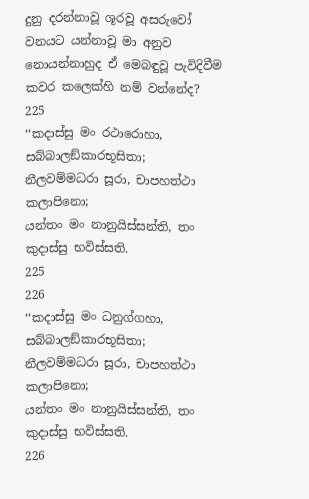දුනු දරන්නාවූ ශූරවූ අසරුවෝ වනයට යන්නාවූ මා අනුව නොයන්නාහුද ඒ මෙබඳුවූ පැවිදිවීම කවර කලෙක්හි නම් වන්නේද?
225
‘‘කදාස්සු මං රථාරොහා, සබ්බාලඞ්කාරභූසිතා;
නීලවම්මධරා සූරා, චාපහත්ථා කලාපිනො;
යන්තං මං නානුයිස්සන්ති, තං කුදාස්සු භවිස්සති.
225
226
‘‘කදාස්සු මං ධනුග්ගහා, සබ්බාලඞ්කාරභූසිතා;
නීලවම්මධරා සූරා, චාපහත්ථා කලාපිනො;
යන්තං මං නානුයිස්සන්ති, තං කුදාස්සු භවිස්සති.
226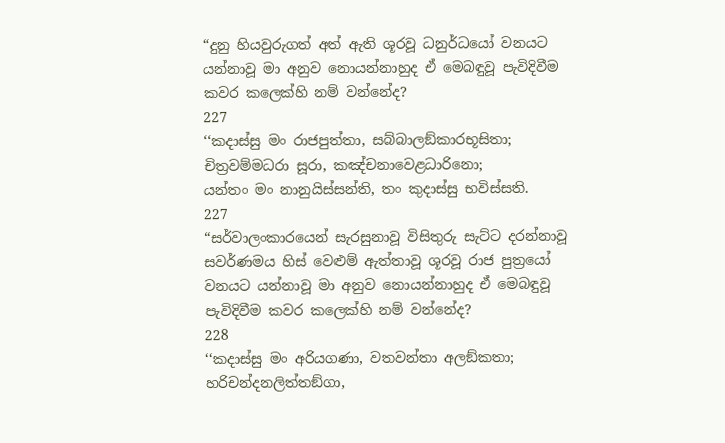“දුනු හියවුරුගත් අත් ඇති ශූරවූ ධනුර්ධයෝ වනයට යන්නාවූ මා අනුව නොයන්නාහුද ඒ මෙබඳුවූ පැවිදිවීම කවර කලෙක්හි නම් වන්නේද?
227
‘‘කදාස්සු මං රාජපුත්තා, සබ්බාලඞ්කාරභූසිතා;
චිත්‍රවම්මධරා සූරා, කඤ්චනාවෙළධාරිනො;
යන්තං මං නානුයිස්සන්ති, තං කුදාස්සු භවිස්සති.
227
“සර්වාලංකාරයෙන් සැරසුනාවූ විසිතුරු සැට්ට දරන්නාවූ සවර්ණමය හිස් වෙළුම් ඇත්තාවූ ශූරවූ රාජ පුත්‍රයෝ වනයට යන්නාවූ මා අනුව නොයන්නාහුද ඒ මෙබඳුවූ පැවිදිවීම කවර කලෙක්හි නම් වන්නේද?
228
‘‘කදාස්සු මං අරියගණා, වතවන්තා අලඞ්කතා;
හරිචන්දනලිත්තඞ්ගා,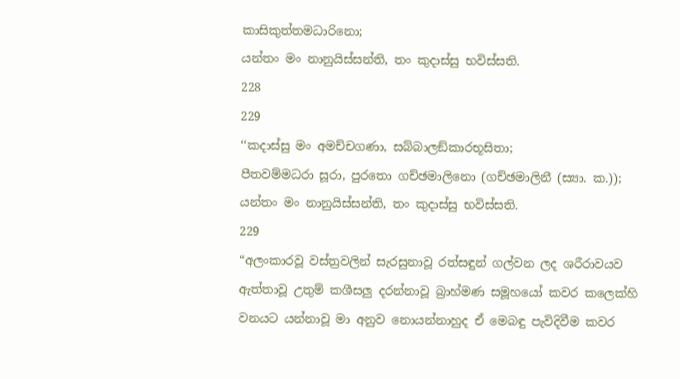කාසිකුත්තමධාරිනො;
යන්තං මං නානුයිස්සන්ති, තං කුදාස්සු භවිස්සති.
228
229
‘‘කදාස්සු මං අමච්චගණා, සබ්බාලඞ්කාරභූසිතා;
පීතවම්මධරා සූරා, පුරතො ගච්ඡමාලිනො (ගච්ඡමාලිනී (ස්‍යා. ක.));
යන්තං මං නානුයිස්සන්ති, තං කුදාස්සු භවිස්සති.
229
“අලංකාරවූ වස්ත්‍රවලින් සැරසුනාවූ රත්සඳුන් ගල්වන ලද ශරීරාවයව ඇත්තාවූ උතුම් කශීසලු දරන්නාවූ බ්‍රාහ්මණ සමූහයෝ කවර කලෙක්හි වනයට යන්නාවූ මා අනුව නොයන්නාහුද ඒ මෙබඳු පැවිදිවීම කවර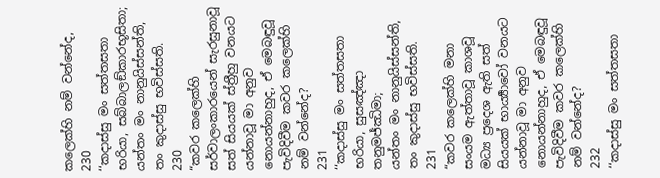කලෙක්හි නම් වන්නේද,
230
‘‘කදාස්සු මං සත්තසතා භරියා, සබ්බාලඞ්කාරභූසිතා;
යන්තං මං නානුයිස්සන්ති, තං කුදාස්සු භවිස්සති.
230
“කවර කලෙක්හි සර්වාලංකාරයෙන් සැරසුනාවූ සත් සියයක් ස්ත්‍රීහු වනයට යන්නාවූ මා අනුව නොයන්නාහුද, ඒ මෙබඳුවූ පැවිදිවීම කවර කලෙක්හි නම් වන්නේද?
231
‘‘කදාස්සු මං සත්තසතා භරියා, සුසඤ්ඤා තනුමජ්ඣිමා;
යන්තං මං නානුයිස්සන්ති, තං කුදාස්සු භවිස්සති.
231
“කවර කලෙක්හි මනා සංයම ඇත්තාවූ කාශවූ මධ්‍ය ප්‍රදෙශ ඇති සත් සියයක් භාර්‍ය්‍යාවෝ වනයට යන්නාවූ මා අනුව නොයන්නාහුද, ඒ මෙබඳුවූ පැවිදිවීම කවර කලෙක්හි නම් වන්නේද?
232
‘‘කදාස්සු මං සත්තසතා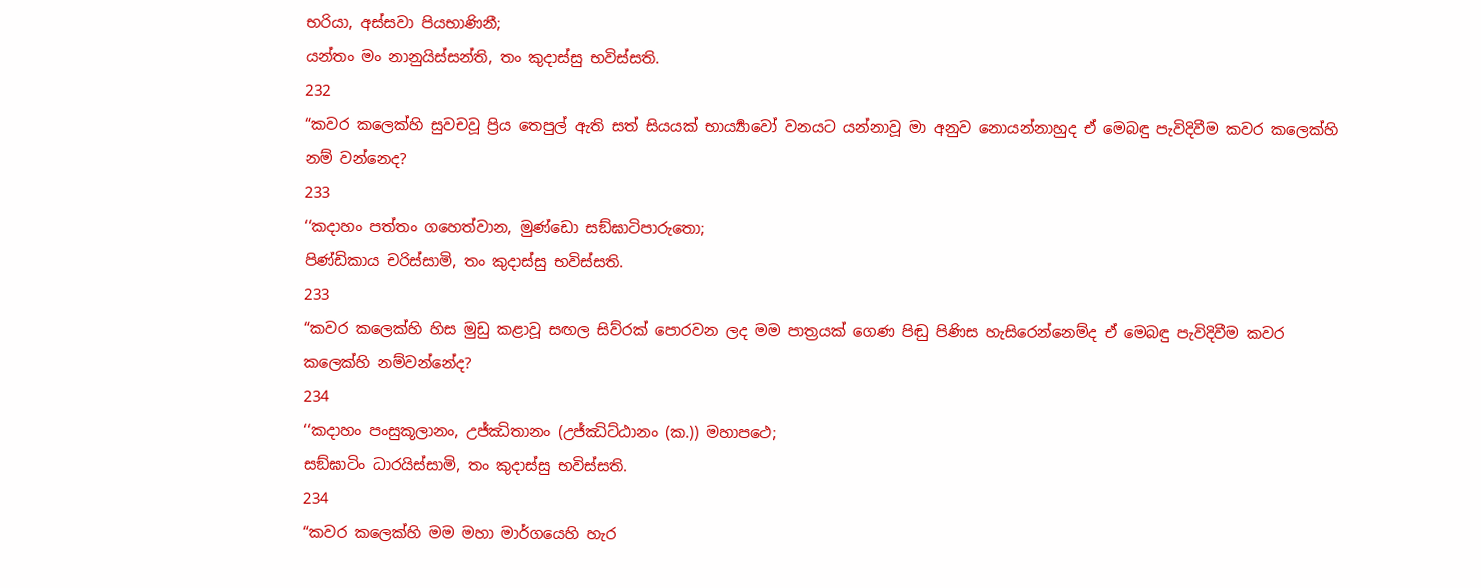භරියා, අස්සවා පියභාණිනී;
යන්තං මං නානුයිස්සන්ති, තං කුදාස්සු භවිස්සති.
232
“කවර කලෙක්හි සුවචවූ ප්‍රිය තෙපුල් ඇති සත් සියයක් භාර්‍ය්‍යාවෝ වනයට යන්නාවූ මා අනුව නොයන්නාහුද ඒ මෙබඳු පැවිදිවීම කවර කලෙක්හි නම් වන්නෙද?
233
‘‘කදාහං පත්තං ගහෙත්වාන, මුණ්ඩො සඞ්ඝාටිපාරුතො;
පිණ්ඩිකාය චරිස්සාමි, තං කුදාස්සු භවිස්සති.
233
“කවර කලෙක්හි හිස මුඩු කළාවූ සඟල සිව්රක් පොරවන ලද මම පාත්‍රයක් ගෙණ පිඬු පිණිස හැසිරෙන්නෙම්ද ඒ මෙබඳු පැවිදිවීම කවර කලෙක්හි නම්වන්නේද?
234
‘‘කදාහං පංසුකූලානං, උජ්ඣිතානං (උජ්ඣිට්ඨානං (ක.)) මහාපථෙ;
සඞ්ඝාටිං ධාරයිස්සාමි, තං කුදාස්සු භවිස්සති.
234
“කවර කලෙක්හි මම මහා මාර්ගයෙහි හැර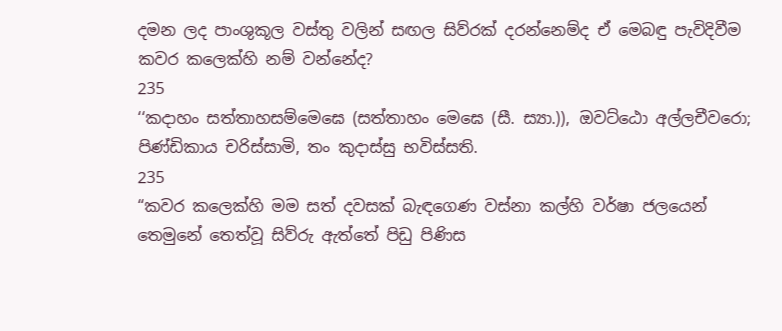දමන ලද පාංශුකූල වස්තු වලින් සඟල සිව්රක් දරන්නෙම්ද ඒ මෙබඳු පැවිදිවීම කවර කලෙක්හි නම් වන්නේද?
235
‘‘කදාහං සත්තාහසම්මෙඝෙ (සත්තාහං මෙඝෙ (සී. ස්‍යා.)), ඔවට්ඨො අල්ලචීවරො;
පිණ්ඩිකාය චරිස්සාමි, තං කුදාස්සු භවිස්සති.
235
“කවර කලෙක්හි මම සත් දවසක් බැඳගෙණ වස්නා කල්හි වර්ෂා ජලයෙන් තෙමුනේ තෙත්වූ සිව්රු ඇත්තේ පිඩු පිණිස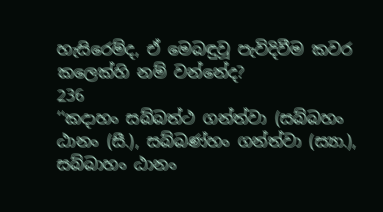හැසිරෙම්ද, ඒ මෙබඳුවූ පැවිදිවීම කවර කලෙක්හි නම් වන්නේද?
236
‘‘කදාහං සබ්බත්ථ ගන්ත්වා (සබ්බහං ඨානං (සී.), සබ්බණ්හං ගන්ත්වා (ස්‍යා.), සබ්බාහං ඨානං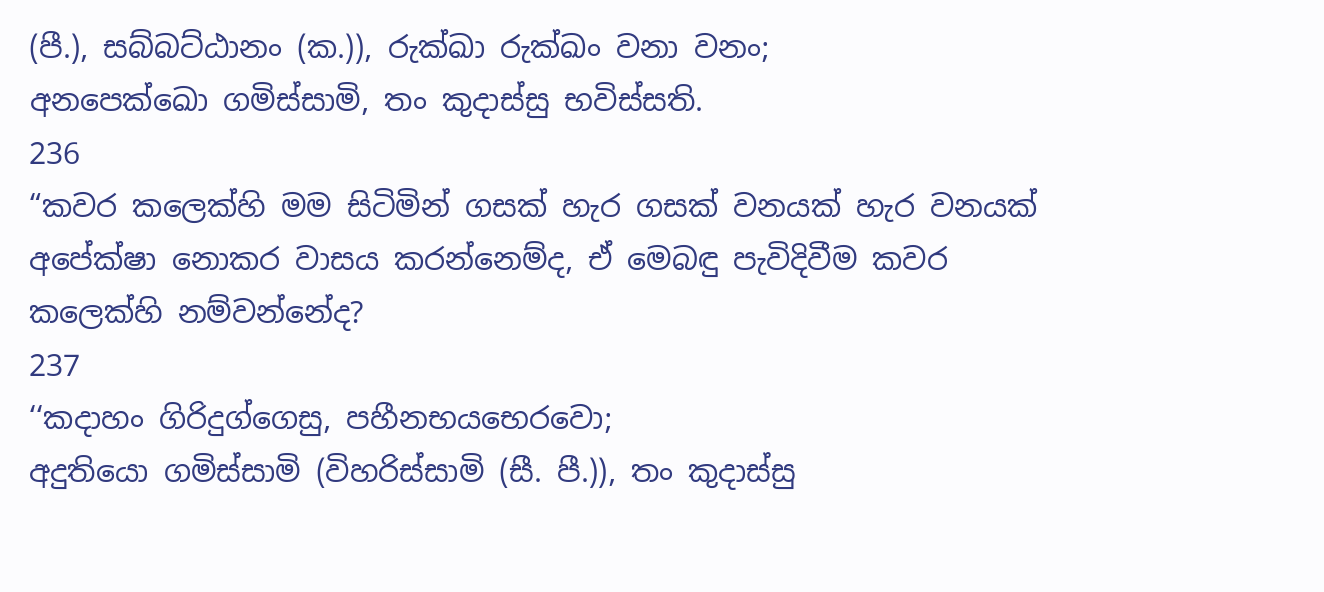(පී.), සබ්බට්ඨානං (ක.)), රුක්ඛා රුක්ඛං වනා වනං;
අනපෙක්ඛො ගමිස්සාමි, තං කුදාස්සු භවිස්සති.
236
“කවර කලෙක්හි මම සිටිමින් ගසක් හැර ගසක් වනයක් හැර වනයක් අපේක්ෂා නොකර වාසය කරන්නෙම්ද, ඒ මෙබඳු පැවිදිවීම කවර කලෙක්හි නම්වන්නේද?
237
‘‘කදාහං ගිරිදුග්ගෙසු, පහීනභයභෙරවො;
අදුතියො ගමිස්සාමි (විහරිස්සාමි (සී. පී.)), තං කුදාස්සු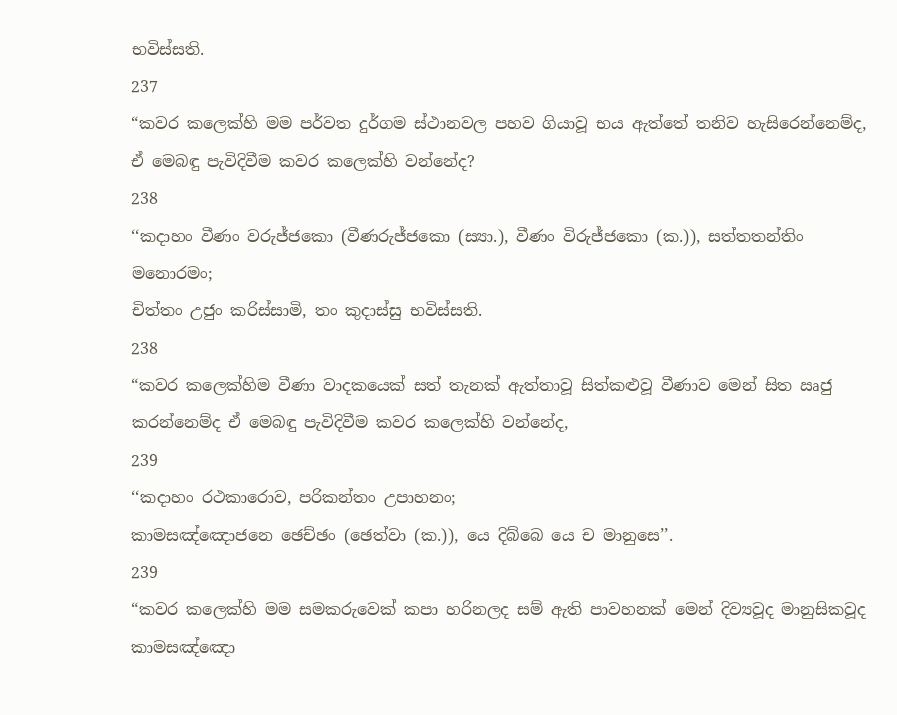භවිස්සති.
237
“කවර කලෙක්හි මම පර්වත දුර්ගම ස්ථානවල පහව ගියාවූ භය ඇත්තේ තනිව හැසිරෙන්නෙම්ද, ඒ මෙබඳු පැවිදිවීම කවර කලෙක්හි වන්නේද?
238
‘‘කදාහං වීණං වරුජ්ජකො (වීණරුජ්ජකො (ස්‍යා.), වීණං විරුජ්ජකො (ක.)), සත්තතන්තිං මනොරමං;
චිත්තං උජුං කරිස්සාමි, තං කුදාස්සු භවිස්සති.
238
“කවර කලෙක්හිම වීණා වාදකයෙක් සත් තැනක් ඇත්තාවූ සිත්කළුවූ වීණාව මෙන් සිත ඍජු කරන්නෙම්ද ඒ මෙබඳු පැවිදිවීම කවර කලෙක්හි වන්නේද,
239
‘‘කදාහං රථකාරොව, පරිකන්තං උපාහනං;
කාමසඤ්ඤොජනෙ ඡෙච්ඡං (ඡෙත්වා (ක.)), යෙ දිබ්බෙ යෙ ච මානුසෙ’’.
239
“කවර කලෙක්හි මම සමකරුවෙක් කපා හරිනලද සම් ඇති පාවහනක් මෙන් දිව්‍යවූද මානුසිකවූද කාමසඤ්ඤො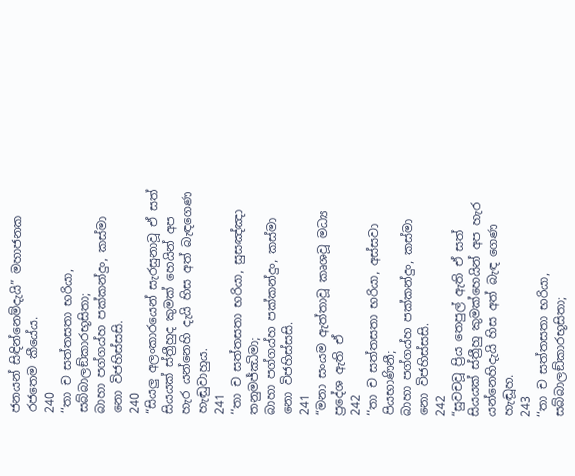ජනයන් සිඳින්නෙම්දැයි” මහාජනක රජතෙම කීයේය.
240
‘‘තා ච සත්තසතා භරියා, සබ්බාලඞ්කාරභූසිතා;
බාහා පග්ගය්හ පක්කන්දුං, කස්මා නො විජහිස්සසි.
240
“සියලු අලංකාරයෙන් සැරසුනාවූ ඒ සත් සියයක් ස්ත්‍රීහුද කුමක් හෙයින් අප හැර යන්නෙහි දැයි හිස අත් බැඳගෙණ හැඬුවාහුය.
241
‘‘තා ච සත්තසතා භරියා, සුසඤ්ඤා තනුමජ්ඣිමා;
බාහා පග්ගය්හ පක්කන්දුං, කස්මා නො විජහිස්සසි.
241
“මනා සංයම ඇත්තාවූ කෘශවූ මධ්‍ය ප්‍රදේශ ඇති ඒ
242
‘‘තා ච සත්තසතා භරියා, අස්සවා පියභාණිනී;
බාහා පග්ගය්හ පක්කන්දුං, කස්මා නො විජහිස්සසි.
242
“සුවචවූ ප්‍රිය තෙපුල් ඇති ඒ සත් සියයක් ස්ත්‍රීහු කුමක්හෙයින් අප හැර යන්නෙහිදැයි හිස අත් බැඳ ගෙණ හැඬූහ.
243
‘‘තා ච සත්තසතා භරියා, සබ්බාලඞ්කාරභූසිතා;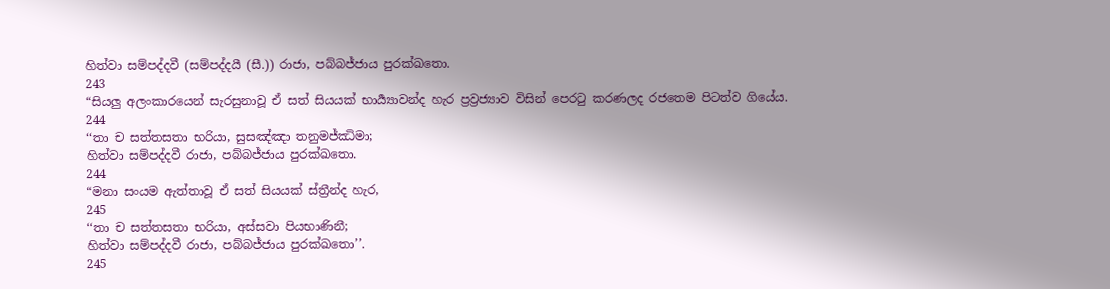හිත්වා සම්පද්දවී (සම්පද්දයී (සී.)) රාජා, පබ්බජ්ජාය පුරක්ඛතො.
243
“සියලු අලංකාරයෙන් සැරසුනාවූ ඒ සත් සියයක් භාර්‍ය්‍යාවන්ද හැර ප්‍රව්‍රජ්‍යාව විසින් පෙරටු කරණලද රජතෙම පිටත්ව ගියේය.
244
‘‘තා ච සත්තසතා භරියා, සුසඤ්ඤා තනුමජ්ඣිමා;
හිත්වා සම්පද්දවී රාජා, පබ්බජ්ජාය පුරක්ඛතො.
244
“මනා සංයම ඇත්තාවූ ඒ සත් සියයක් ස්ත්‍රීන්ද හැර,
245
‘‘තා ච සත්තසතා භරියා, අස්සවා පියභාණිනී;
හිත්වා සම්පද්දවී රාජා, පබ්බජ්ජාය පුරක්ඛතො’’.
245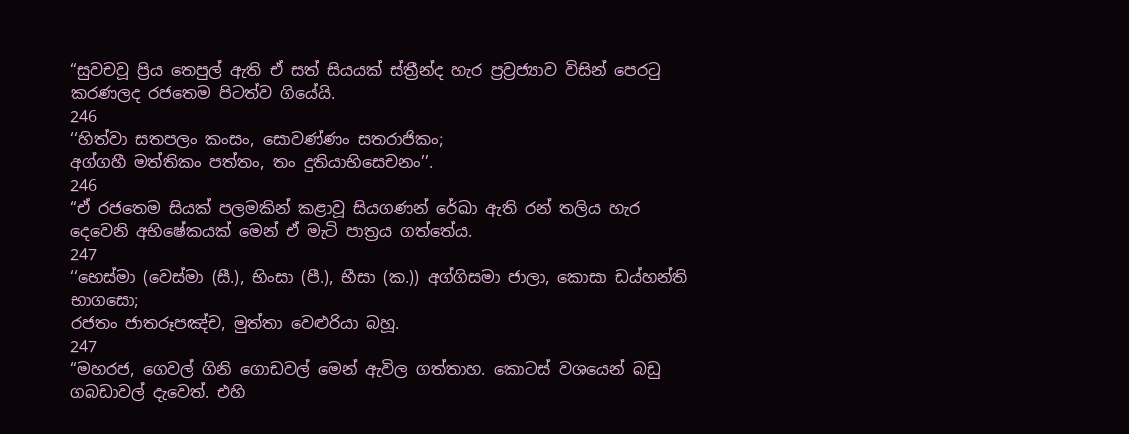“සුවචවූ ප්‍රිය තෙපුල් ඇති ඒ සත් සියයක් ස්ත්‍රීන්ද හැර ප්‍රව්‍රජ්‍යාව විසින් පෙරටු කරණලද රජතෙම පිටත්ව ගියේයි.
246
‘‘හිත්වා සතපලං කංසං, සොවණ්ණං සතරාජිකං;
අග්ගහී මත්තිකං පත්තං, තං දුතියාභිසෙචනං’’.
246
“ඒ රජතෙම සියක් පලමකින් කළාවූ සියගණන් රේඛා ඇති රන් තලිය හැර දෙවෙනි අභිෂේකයක් මෙන් ඒ මැටි පාත්‍රය ගත්තේය.
247
‘‘භෙස්මා (වෙස්මා (සී.), භිංසා (පී.), භීසා (ක.)) අග්ගිසමා ජාලා, කොසා ඩය්හන්ති භාගසො;
රජතං ජාතරූපඤ්ච, මුත්තා වෙළුරියා බහූ.
247
“මහරජ, ගෙවල් ගිනි ගොඩවල් මෙන් ඇවිල ගත්තාහ. කොටස් වශයෙන් බඩු ගබඩාවල් දැවෙත්. එහි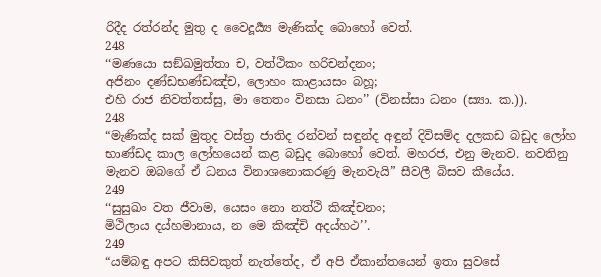රිදීද රත්රන්ද මුතු ද වෛදූර්‍ය්‍ය මැණික්ද බොහෝ වෙත්.
248
‘‘මණයො සඞ්ඛමුත්තා ච, වත්ථිකං හරිචන්දනං;
අජිනං දණ්ඩභණ්ඩඤ්ච, ලොහං කාළායසං බහූ;
එහි රාජ නිවත්තස්සු, මා තෙතං විනසා ධනං’’ (විනස්සා ධනං (ස්‍යා. ක.)).
248
“මැණික්ද සක් මුතුද වස්ත්‍ර ජාතිද රන්වන් සඳුන්ද අඳුන් දිවිසම්ද දලකඩ බඩුද ලෝහ භාණ්ඩද කාල ලෝහයෙන් කළ බඩුද බොහෝ වෙත්. මහරජ, එනු මැනව. නවතිනු මැනව ඔබගේ ඒ ධනය විනාශනොකරණු මැනවැයි” සීවලී බිසව කීයේය.
249
‘‘සුසුඛං වත ජීවාම, යෙසං නො නත්ථි කිඤ්චනං;
මිථිලාය දය්හමානාය, න මෙ කිඤ්චි අදය්හථ’’.
249
“යම්බඳු අපට කිසිවකුත් නැත්තේද, ඒ අපි ඒකාන්තයෙන් ඉතා සුවසේ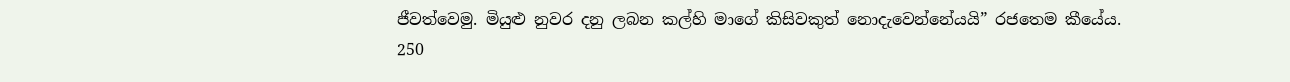ජීවත්වෙමු. මියුළු නුවර දනු ලබන කල්හි මාගේ කිසිවකුත් නොදැවෙන්නේයයි” රජතෙම කීයේය.
250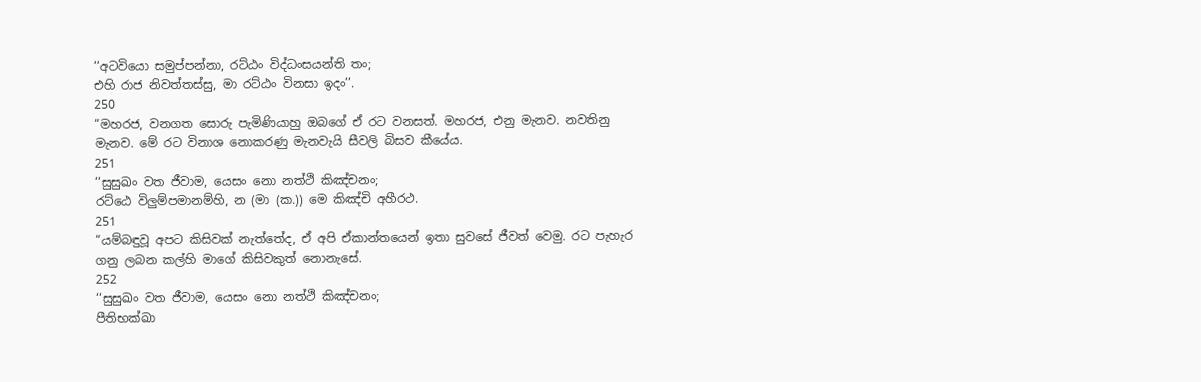‘‘අටවියො සමුප්පන්නා, රට්ඨං විද්ධංසයන්ති තං;
එහි රාජ නිවත්තස්සු, මා රට්ඨං විනසා ඉදං’’.
250
“මහරජ, වනගත සොරු පැමිණියාහු ඔබගේ ඒ රට වනසත්. මහරජ, එනු මැනව. නවතිනු මැනව. මේ රට විනාශ නොකරණු මැනවැයි සීවලි බිසව කීයේය.
251
‘‘සුසුඛං වත ජීවාම, යෙසං නො නත්ථි කිඤ්චනං;
රට්ඨෙ විලුම්පමානම්හි, න (මා (ක.)) මෙ කිඤ්චි අහීරථ.
251
“යම්බඳුවූ අපට කිසිවක් නැත්තේද, ඒ අපි ඒකාන්තයෙන් ඉතා සුවසේ ජීවත් වෙමු. රට පැහැර ගනු ලබන කල්හි මාගේ කිසිවකුත් නොනැසේ.
252
‘‘සුසුඛං වත ජීවාම, යෙසං නො නත්ථි කිඤ්චනං;
පීතිභක්ඛා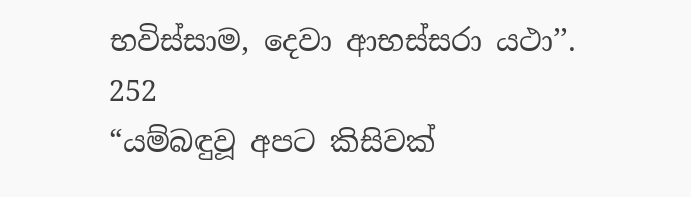භවිස්සාම, දෙවා ආභස්සරා යථා’’.
252
“යම්බඳුවූ අපට කිසිවක්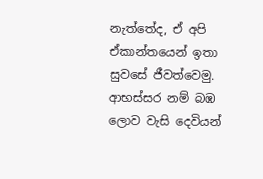නැත්තේද, ඒ අපි ඒකාන්තයෙන් ඉතා සුවසේ ජීවත්වෙමු. ආභස්සර නම් බඹ ලොව වැසි දෙවියන්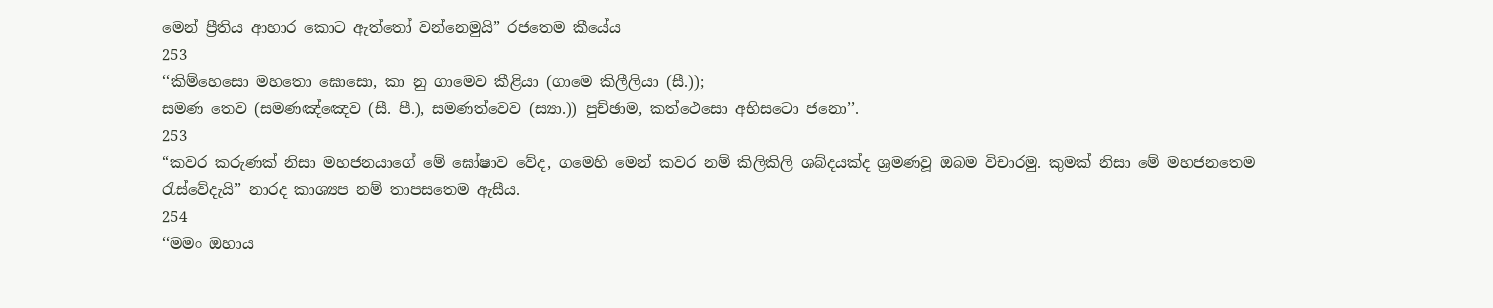මෙන් ප්‍රීතිය ආහාර කොට ඇත්තෝ වන්නෙමුයි” රජතෙම කීයේය
253
‘‘කිම්හෙසො මහතො ඝොසො, කා නු ගාමෙව කීළියා (ගාමෙ කිලීලියා (සී.));
සමණ තෙව (සමණඤ්ඤෙව (සී. පී.), සමණත්වෙව (ස්‍යා.)) පුච්ඡාම, කත්ථෙසො අභිසටො ජනො’’.
253
“කවර කරුණක් නිසා මහජනයාගේ මේ ඝෝෂාව වේද, ගමෙහි මෙන් කවර නම් කිලිකිලි ශබ්දයක්ද ශ්‍රමණවූ ඔබම විචාරමු. කුමක් නිසා මේ මහජනතෙම රැස්වේදැයි” නාරද කාශ්‍යප නම් තාපසතෙම ඇසීය.
254
‘‘මමං ඔහාය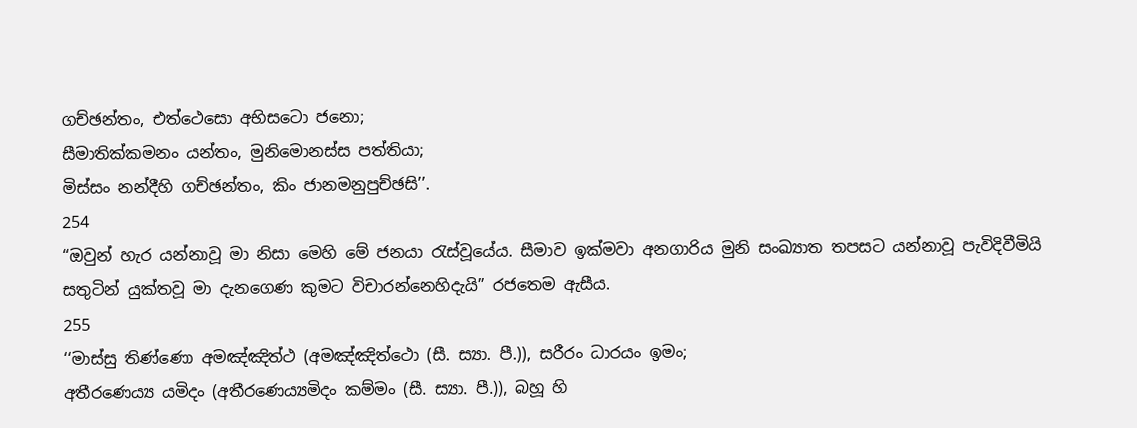ගච්ඡන්තං, එත්ථෙසො අභිසටො ජනො;
සීමාතික්කමනං යන්තං, මුනිමොනස්ස පත්තියා;
මිස්සං නන්දීහි ගච්ඡන්තං, කිං ජානමනුපුච්ඡසි’’.
254
“ඔවුන් හැර යන්නාවූ මා නිසා මෙහි මේ ජනයා රැස්වූයේය. සීමාව ඉක්මවා අනගාරිය මුනි සංඛ්‍යාත තපසට යන්නාවූ පැවිදිවීමියි සතුටින් යුක්තවූ මා දැනගෙණ කුමට විචාරන්නෙහිදැයි” රජතෙම ඇසීය.
255
‘‘මාස්සු තිණ්ණො අමඤ්ඤිත්ථ (අමඤ්ඤිත්ථො (සී. ස්‍යා. පී.)), සරීරං ධාරයං ඉමං;
අතීරණෙය්‍ය යමිදං (අතීරණෙය්‍යමිදං කම්මං (සී. ස්‍යා. පී.)), බහූ හි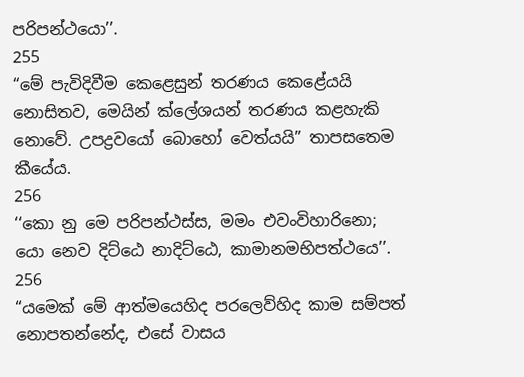පරිපන්ථයො’’.
255
“මේ පැවිදිවීම කෙළෙසුන් තරණය කෙළේයයි නොසිතව, මෙයින් ක්ලේශයන් තරණය කළහැකි නොවේ. උපද්‍රවයෝ බොහෝ වෙත්යයි” තාපසතෙම කීයේය.
256
‘‘කො නු මෙ පරිපන්ථස්ස, මමං එවංවිහාරිනො;
යො නෙව දිට්ඨෙ නාදිට්ඨෙ, කාමානමභිපත්ථයෙ’’.
256
“යමෙක් මේ ආත්මයෙහිද පරලෙව්හිද කාම සම්පත් නොපතන්නේද, එසේ වාසය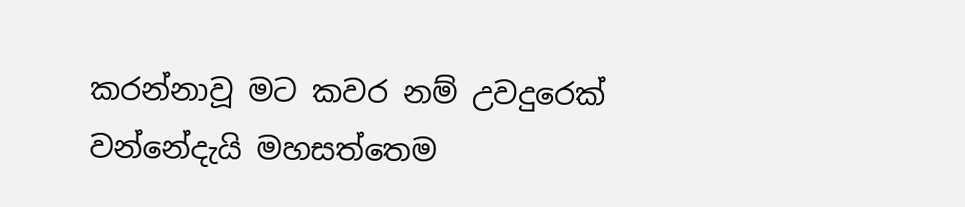කරන්නාවූ මට කවර නම් උවදුරෙක් වන්නේදැයි මහසත්තෙම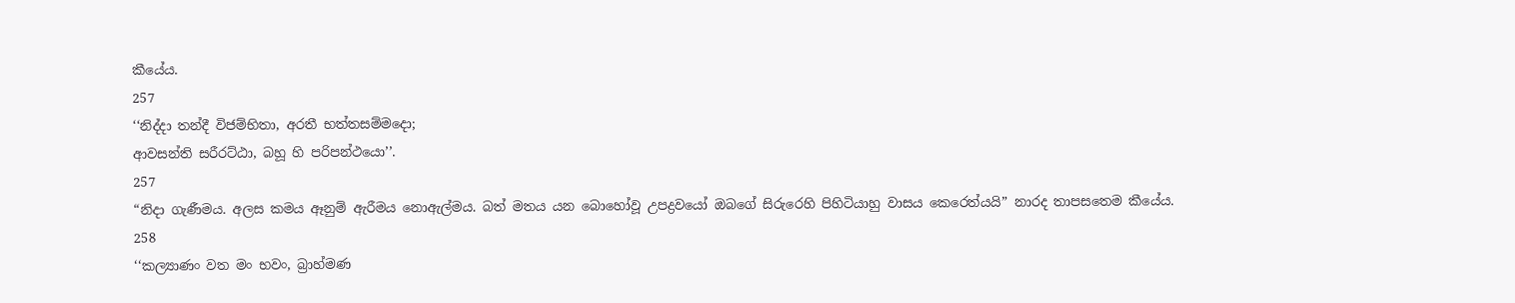කීයේය.
257
‘‘නිද්දා තන්දී විජම්භිතා, අරතී භත්තසම්මදො;
ආවසන්ති සරීරට්ඨා, බහූ හි පරිපන්ථයො’’.
257
“නිදා ගැණීමය. අලස කමය ඈනුම් ඇරීමය නොඇල්මය. බත් මතය යන බොහෝවූ උපද්‍රවයෝ ඔබගේ සිරුරෙහි පිහිටියාහු වාසය කෙරෙත්යයි” නාරද තාපසතෙම කීයේය.
258
‘‘කල්‍යාණං වත මං භවං, බ්‍රාහ්මණ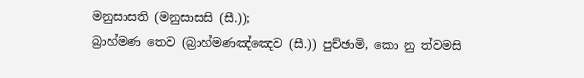මනුසාසති (මනුසාසසි (සී.));
බ්‍රාහ්මණ තෙව (බ්‍රාහ්මණඤ්ඤෙව (සී.)) පුච්ඡාමි, කො නු ත්වමසි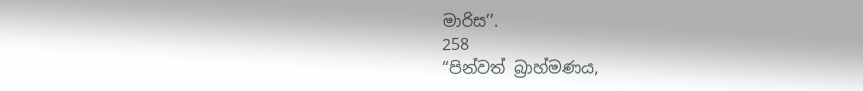මාරිස’’.
258
“පින්වත් බ්‍රාහ්මණය,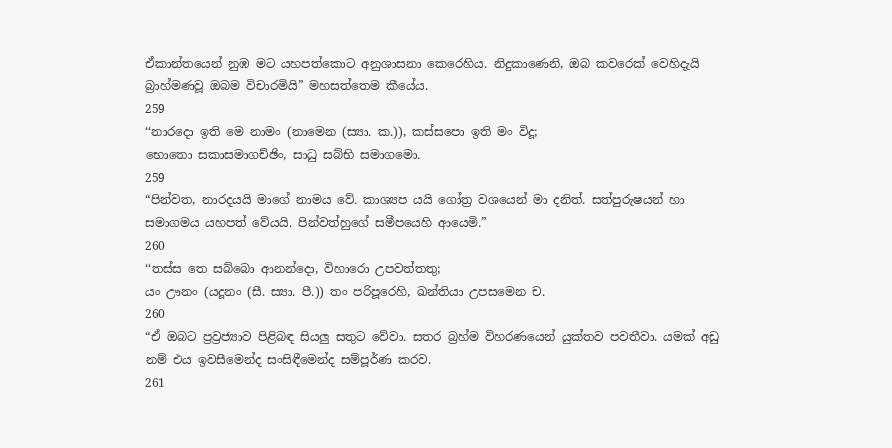ඒකාන්තයෙන් නුඹ මට යහපත්කොට අනුශාසනා කෙරෙහිය. නිදුකාණෙනි, ඔබ කවරෙක් වෙහිදැයි බ්‍රාහ්මණවූ ඔබම විචාරමියි” මහසත්තෙම කීයේය.
259
‘‘නාරදො ඉති මෙ නාමං (නාමෙන (ස්‍යා. ක.)), කස්සපො ඉති මං විදූ;
භොතො සකාසමාගච්ඡිං, සාධු සබ්භි සමාගමො.
259
“පින්වත, නාරදයයි මාගේ නාමය වේ. කාශ්‍යප යයි ගෝත්‍ර වශයෙන් මා දනිත්. සත්පුරුෂයන් හා සමාගමය යහපත් වේයයි. පින්වත්හුගේ සමීපයෙහි ආයෙමි.”
260
‘‘තස්ස තෙ සබ්බො ආනන්දො, විහාරො උපවත්තතු;
යං ඌනං (යදූනං (සී. ස්‍යා. පී.)) තං පරිපූරෙහි, ඛන්තියා උපසමෙන ච.
260
“ඒ ඔබට ප්‍රව්‍රජ්‍යාව පිළිබඳ සියලු සතුට වේවා. සතර බ්‍රහ්ම විහරණයෙන් යුක්තව පවතීවා. යමක් අඩු නම් එය ඉවසීමෙන්ද සංසිඳීමෙන්ද සම්පූර්ණ කරව.
261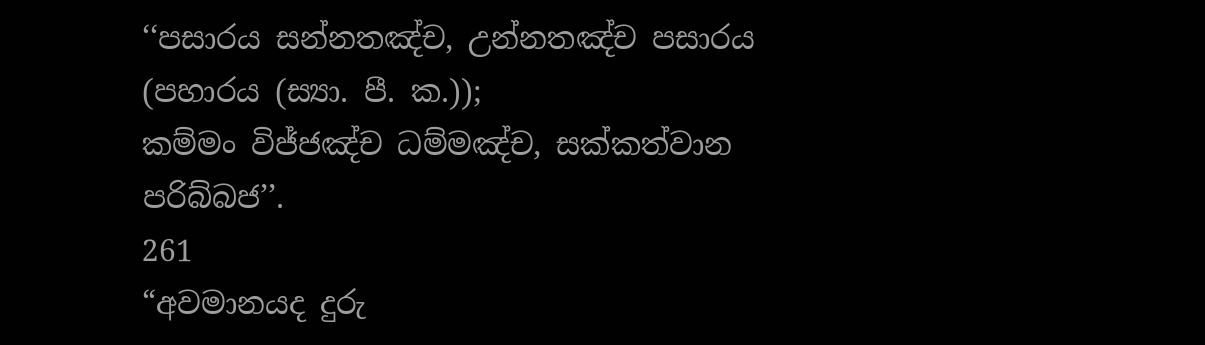‘‘පසාරය සන්නතඤ්ච, උන්නතඤ්ච පසාරය (පහාරය (ස්‍යා. පී. ක.));
කම්මං විජ්ජඤ්ච ධම්මඤ්ච, සක්කත්වාන පරිබ්බජ’’.
261
“අවමානයද දුරු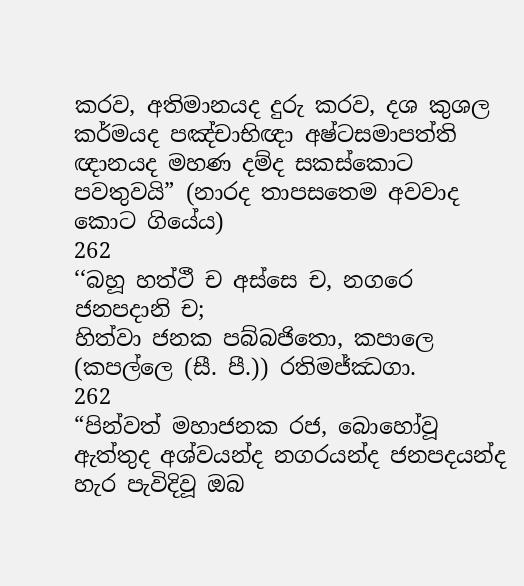කරව, අතිමානයද දුරු කරව, දශ කුශල කර්මයද පඤ්චාභිඥා අෂ්ටසමාපත්ති ඥානයද මහණ දම්ද සකස්කොට පවතුවයි” (නාරද තාපසතෙම අවවාද කොට ගියේය)
262
‘‘බහූ හත්ථී ච අස්සෙ ච, නගරෙ ජනපදානි ච;
හිත්වා ජනක පබ්බජිතො, කපාලෙ (කපල්ලෙ (සී. පී.)) රතිමජ්ඣගා.
262
“පින්වත් මහාජනක රජ, බොහෝවූ ඇත්තුද අශ්වයන්ද නගරයන්ද ජනපදයන්ද හැර පැවිදිවූ ඔබ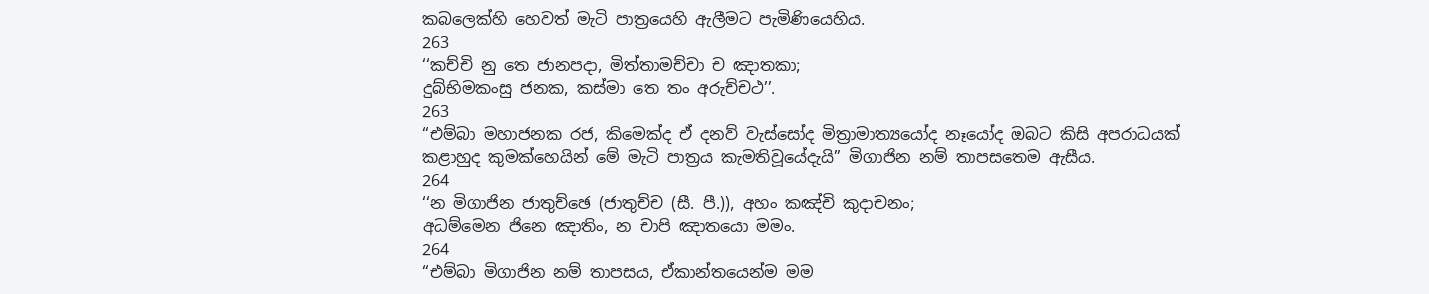කබලෙක්හි හෙවත් මැටි පාත්‍රයෙහි ඇලීමට පැමිණියෙහිය.
263
‘‘කච්චි නු තෙ ජානපදා, මිත්තාමච්චා ච ඤාතකා;
දුබ්භිමකංසු ජනක, කස්මා තෙ තං අරුච්චථ’’.
263
“එම්බා මහාජනක රජ, කිමෙක්ද ඒ දනව් වැස්සෝද මිත්‍රාමාත්‍යයෝද නෑයෝද ඔබට කිසි අපරාධයක් කළාහුද කුමක්හෙයින් මේ මැටි පාත්‍රය කැමතිවූයේදැයි” මිගාජින නම් තාපසතෙම ඇසීය.
264
‘‘න මිගාජින ජාතුච්ඡෙ (ජාතුච්ච (සී. පී.)), අහං කඤ්චි කුදාචනං;
අධම්මෙන ජිනෙ ඤාතිං, න චාපි ඤාතයො මමං.
264
“එම්බා මිගාජින නම් තාපසය, ඒකාන්තයෙන්ම මම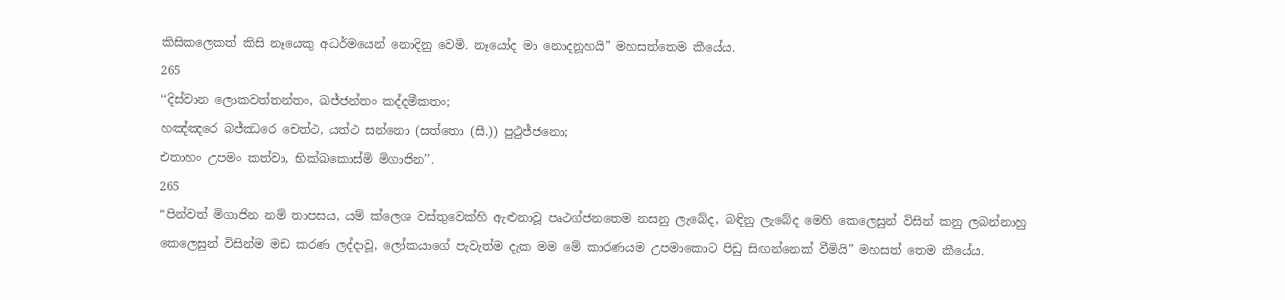කිසිකලෙකත් කිසි නෑයෙකු අධර්මයෙන් නොදිනු වෙමි. නෑයෝද මා නොදනූහයි” මහසත්තෙම කීයේය.
265
‘‘දිස්වාන ලොකවත්තන්තං, ඛජ්ජන්තං කද්දමීකතං;
හඤ්ඤරෙ බජ්ඣරෙ චෙත්ථ, යත්ථ සන්නො (සත්තො (සී.)) පුථුජ්ජනො;
එතාහං උපමං කත්වා, භික්ඛකොස්මි මිගාජින’’.
265
“පින්වත් මිගාජින නම් තාපසය, යම් ක්ලෙශ වස්තුවෙක්හි ඇළුනාවූ පෘථග්ජනතෙම නසනු ලැබේද, බඳිනු ලැබේද මෙහි කෙලෙසුන් විසින් කනු ලබන්නාහු කෙලෙසුන් විසින්ම මඩ කරණ ලද්දාවූ, ලෝකයාගේ පැවැත්ම දැක මම මේ කාරණයම උපමාකොට පිඩු සිඟන්නෙක් වීමියි” මහසත් තෙම කීයේය.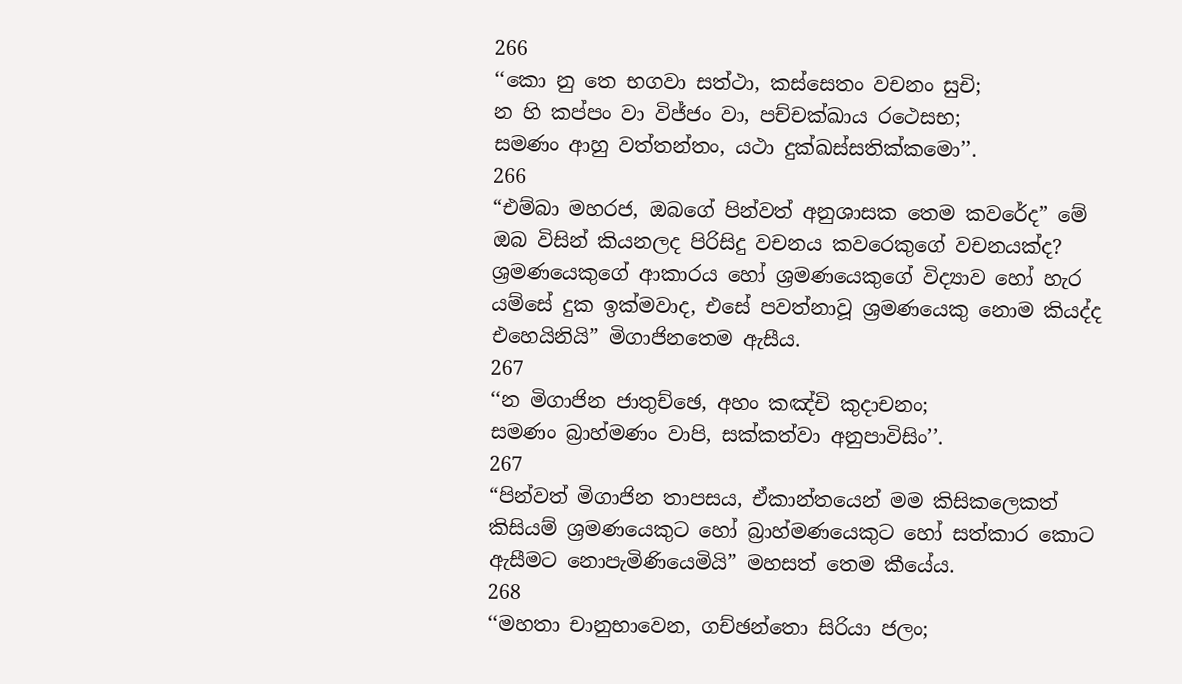266
‘‘කො නු තෙ භගවා සත්ථා, කස්සෙතං වචනං සුචි;
න හි කප්පං වා විජ්ජං වා, පච්චක්ඛාය රථෙසභ;
සමණං ආහු වත්තන්තං, යථා දුක්ඛස්සතික්කමො’’.
266
“එම්බා මහරජ, ඔබගේ පින්වත් අනුශාසක තෙම කවරේද” මේ ඔබ විසින් කියනලද පිරිසිදු වචනය කවරෙකුගේ වචනයක්ද? ශ්‍රමණයෙකුගේ ආකාරය හෝ ශ්‍රමණයෙකුගේ විද්‍යාව හෝ හැර යම්සේ දුක ඉක්මවාද, එසේ පවත්නාවූ ශ්‍රමණයෙකු නොම කියද්ද එහෙයිනියි” මිගාජිනතෙම ඇසීය.
267
‘‘න මිගාජින ජාතුච්ඡෙ, අහං කඤ්චි කුදාචනං;
සමණං බ්‍රාහ්මණං වාපි, සක්කත්වා අනුපාවිසිං’’.
267
“පින්වත් මිගාජින තාපසය, ඒකාන්තයෙන් මම කිසිකලෙකත් කිසියම් ශ්‍රමණයෙකුට හෝ බ්‍රාහ්මණයෙකුට හෝ සත්කාර කොට ඇසීමට නොපැමිණියෙමියි” මහසත් තෙම කීයේය.
268
‘‘මහතා චානුභාවෙන, ගච්ඡන්තො සිරියා ජලං;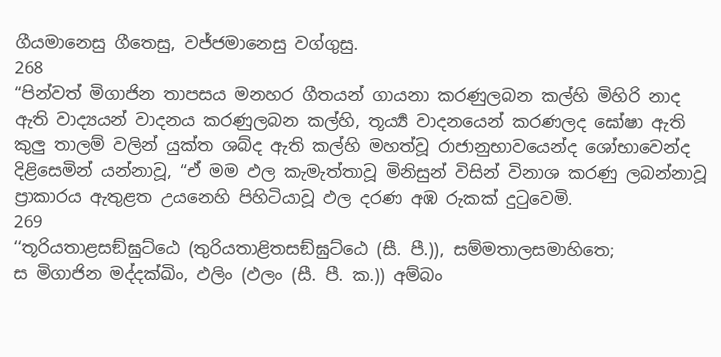ගීයමානෙසු ගීතෙසු, වජ්ජමානෙසු වග්ගුසු.
268
“පින්වත් මිගාජින තාපසය මනහර ගීතයන් ගායනා කරණුලබන කල්හි මිහිරි නාද ඇති වාද්‍යයන් වාදනය කරණුලබන කල්හි, තූර්‍ය්‍ය වාදනයෙන් කරණලද ඝෝෂා ඇති කුලු තාලම් වලින් යුක්ත ශබ්ද ඇති කල්හි මහත්වූ රාජානුභාවයෙන්ද ශෝභාවෙන්ද දිළිසෙමින් යන්නාවූ, “ඒ මම ඵල කැමැත්තාවූ මිනිසුන් විසින් විනාශ කරණු ලබන්නාවූ ප්‍රාකාරය ඇතුළත උයනෙහි පිහිටියාවූ ඵල දරණ අඹ රුකක් දුටුවෙමි.
269
‘‘තූරියතාළසඞ්ඝුට්ඨෙ (තුරියතාළිතසඞ්ඝුට්ඨෙ (සී. පී.)), සම්මතාලසමාහිතෙ;
ස මිගාජින මද්දක්ඛිං, ඵලිං (ඵලං (සී. පී. ක.)) අම්බං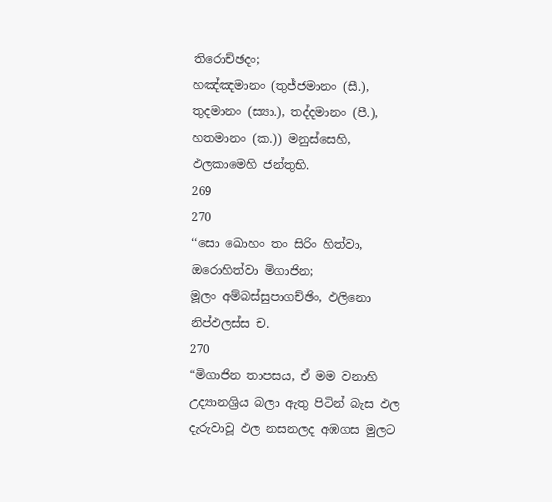තිරොච්ඡදං;
හඤ්ඤමානං (තුජ්ජමානං (සී.), තුදමානං (ස්‍යා.), තද්දමානං (පී.), හතමානං (ක.)) මනුස්සෙහි, ඵලකාමෙහි ජන්තුභි.
269
270
‘‘සො ඛොහං තං සිරිං හිත්වා, ඔරොහිත්වා මිගාජින;
මූලං අම්බස්සුපාගච්ඡිං, ඵලිනො නිප්ඵලස්ස ච.
270
“මිගාජින තාපසය, ඒ මම වනාහි උද්‍යානශ්‍රිය බලා ඇතු පිටින් බැස ඵල දැරුවාවූ ඵල නසනලද අඹගස මුලට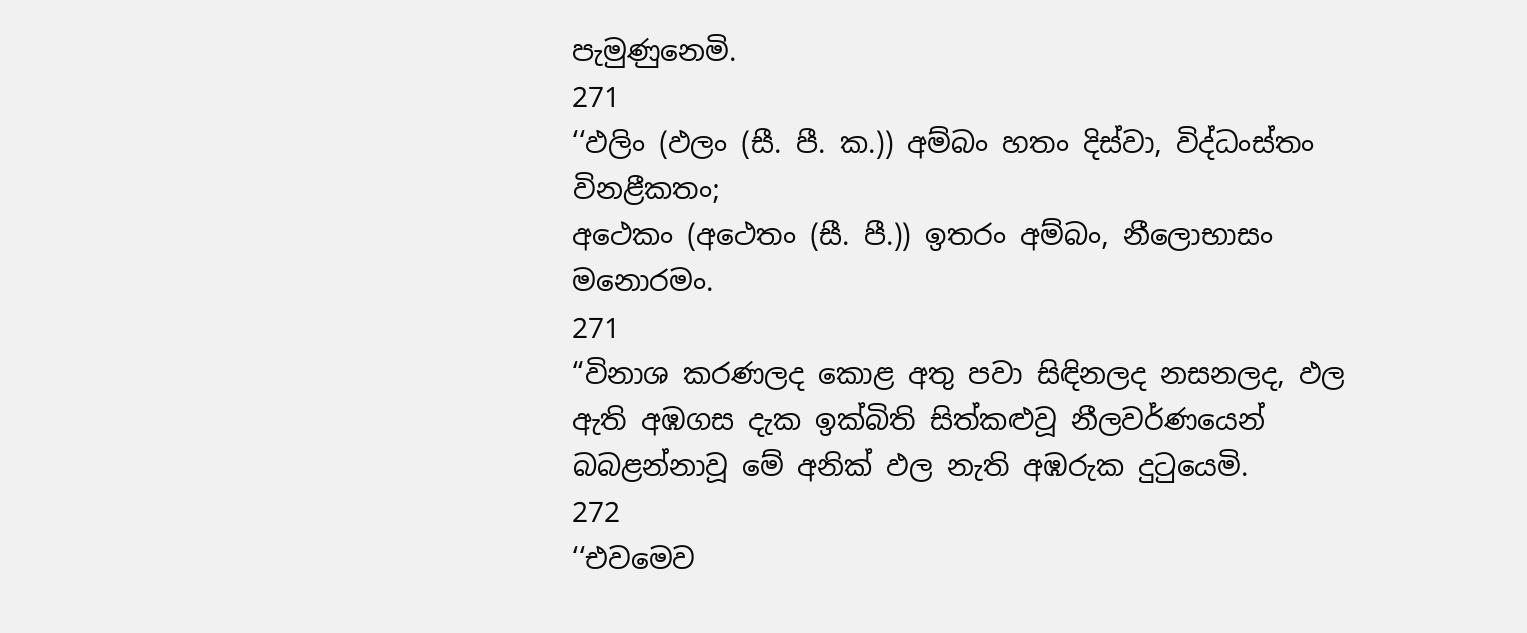පැමුණුනෙමි.
271
‘‘ඵලිං (ඵලං (සී. පී. ක.)) අම්බං හතං දිස්වා, විද්ධංස්තං විනළීකතං;
අථෙකං (අථෙතං (සී. පී.)) ඉතරං අම්බං, නීලොභාසං මනොරමං.
271
“විනාශ කරණලද කොළ අතු පවා සිඳිනලද නසනලද, ඵල ඇති අඹගස දැක ඉක්බිති සිත්කළුවූ නීලවර්ණයෙන් බබළන්නාවූ මේ අනික් ඵල නැති අඹරුක දුටුයෙමි.
272
‘‘එවමෙව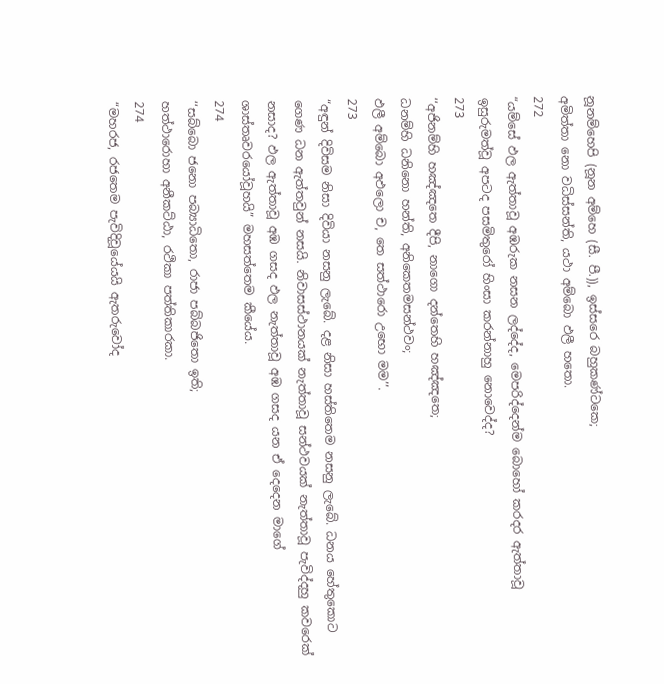නූනම්හෙපි (නූන අම්හෙ (සී. පී.)), ඉස්සරෙ බහුකණ්ටකෙ;
අමිත්තා නො වධිස්සන්ති, යථා අම්බො ඵලී හතො.
272
“යම්සේ ඵල ඇත්තාවූ අඹරුක නසන ලද්දේද, මෙපරිද්දෙන්ම බොහෝ කරදර ඇත්තාවූ ඉසුරුමත්වූ අපටද පසමිතුරෝ හිංසා කරන්නාහු නොවෙද්ද?
273
‘‘අජිනම්හි හඤ්ඤතෙ දීපි, නාගො දන්තෙහි හඤ්ඤතෙ;
ධනම්හි ධනිනො හන්ති, අනිකෙතමසන්ථවං;
ඵලී අම්බො අඵලො ච, තෙ සත්ථාරො උභො මම’’.
273
“අඳුන් දිවිසම නිසා දිවියා නසනු ලැබේ. දළ නිසා හස්තිතෙම නසනු ලැබේ. ධනය හේතුකොට ගෙණ ධන ඇත්තවුන් නසයි. නිවාසස්ථානයක් නැත්තාවූ සන්ථවයක් නැත්තාවූ පැවිද්දහු කවරෙක් නසාද? ඵල ඇත්තාවූ අඹ ගසද ඵල නැත්තාවූ අඹ ගසද යන ඒ දෙදෙන මාගේ ශාස්තෘවරයෝවූහයි” මහසත්තෙම කීයේය.
274
‘‘සබ්බො ජනො පබ්‍යාධිතො, රාජා පබ්බජිතො ඉති;
හත්ථාරොහා අනීකට්ඨා, රථිකා පත්තිකාරකා.
274
“මහරජ, රජතෙම පැවිදිවූයේයයි ඇතරුවෝද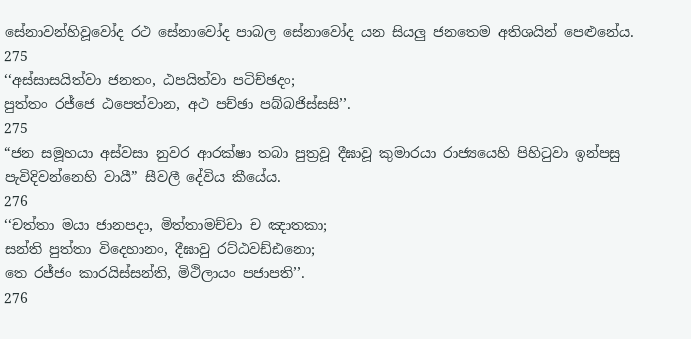සේනාවන්හිවූවෝද රථ සේනාවෝද පාබල සේනාවෝද යන සියලු ජනතෙම අතිශයින් පෙළුනේය.
275
‘‘අස්සාසයිත්වා ජනතං, ඨපයිත්වා පටිච්ඡදං;
පුත්තං රජ්ජෙ ඨපෙත්වාන, අථ පච්ඡා පබ්බජිස්සසි’’.
275
“ජන සමූහයා අස්වසා නුවර ආරක්ෂා තබා පුත්‍රවූ දීඝාවූ කුමාරයා රාජ්‍යයෙහි පිහිටුවා ඉන්පසු පැවිදිවන්නෙහි වායී” සීවලී දේවිය කීයේය.
276
‘‘චත්තා මයා ජානපදා, මිත්තාමච්චා ච ඤාතකා;
සන්ති පුත්තා විදෙහානං, දීඝාවු රට්ඨවඩ්ඪනො;
තෙ රජ්ජං කාරයිස්සන්ති, මිථිලායං පජාපති’’.
276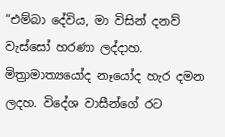“එම්බා දේවිය, මා විසින් දනව් වැස්සෝ හරණා ලද්දාහ. මිත්‍රාමාත්‍යයෝද නෑයෝද හැර දමන ලදහ. විදේශ වාසීන්ගේ රට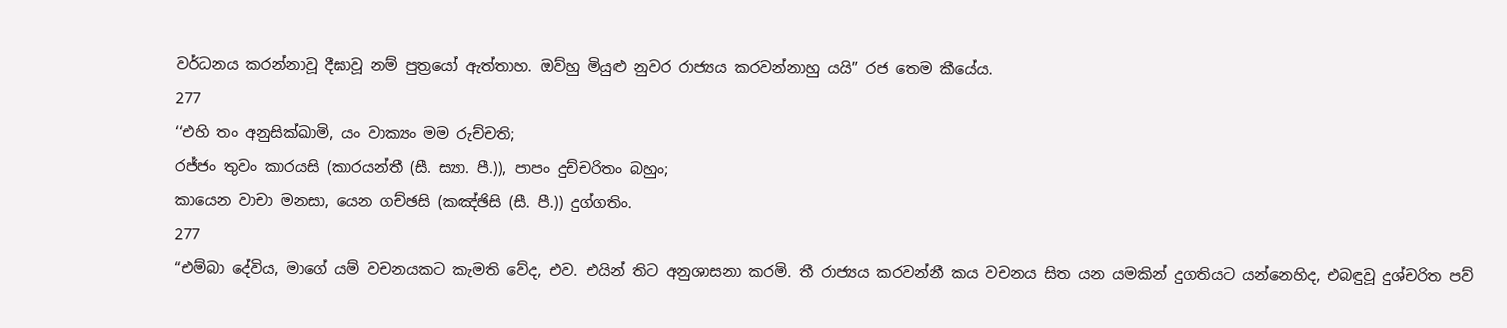වර්ධනය කරන්නාවූ දීඝාවූ නම් පුත්‍රයෝ ඇත්තාහ. ඔව්හු මියුළු නුවර රාජ්‍යය කරවන්නාහු යයි” රජ තෙම කීයේය.
277
‘‘එහි තං අනුසික්ඛාමි, යං වාක්‍යං මම රුච්චති;
රජ්ජං තුවං කාරයසි (කාරයන්තී (සී. ස්‍යා. පී.)), පාපං දුච්චරිතං බහුං;
කායෙන වාචා මනසා, යෙන ගච්ඡසි (කඤ්ඡිසි (සී. පී.)) දුග්ගතිං.
277
“එම්බා දේවිය, මාගේ යම් වචනයකට කැමති වේද, එව. එයින් තිට අනුශාසනා කරමි. තී රාජ්‍යය කරවන්නී කය වචනය සිත යන යමකින් දුගතියට යන්නෙහිද, එබඳුවූ දුශ්චරිත පව්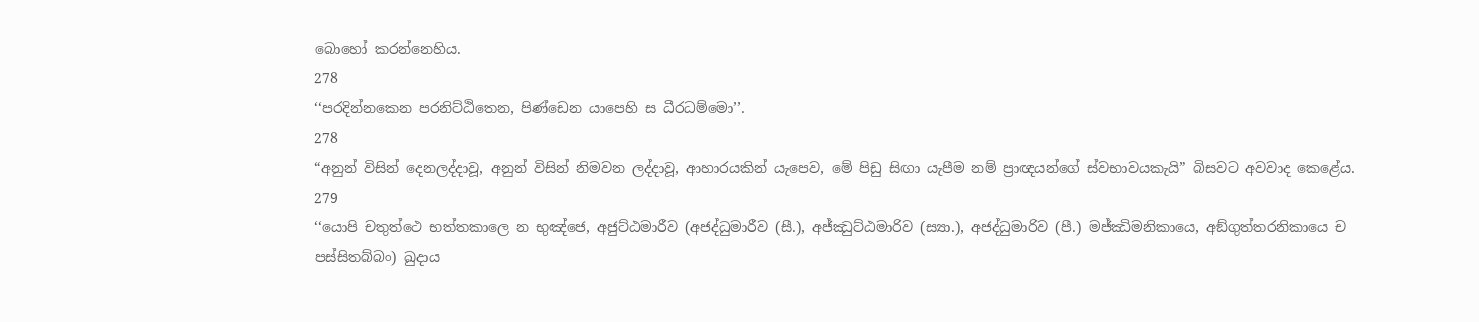බොහෝ කරන්නෙහිය.
278
‘‘පරදින්නකෙන පරනිට්ඨිතෙන, පිණ්ඩෙන යාපෙහි ස ධීරධම්මො’’.
278
“අනුන් විසින් දෙනලද්දාවූ, අනුන් විසින් නිමවන ලද්දාවූ, ආහාරයකින් යැපෙව, මේ පිඩු සිඟා යැපීම නම් ප්‍රාඥයන්ගේ ස්වභාවයකැයි” බිසවට අවවාද කෙළේය.
279
‘‘යොපි චතුත්ථෙ භත්තකාලෙ න භුඤ්ජෙ, අජුට්ඨමාරීව (අජද්ධුමාරීව (සී.), අජ්ඣුට්ඨමාරිව (ස්‍යා.), අජද්ධුමාරිව (පී.) මජ්ඣිමනිකායෙ, අඞ්ගුත්තරනිකායෙ ච පස්සිතබ්බං) ඛුදාය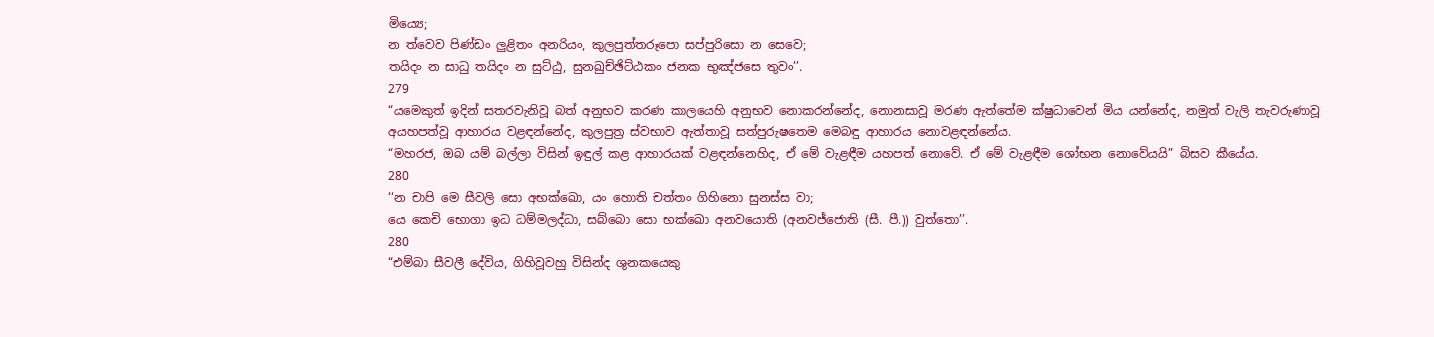මිය්‍යෙ;
න ත්වෙව පිණ්ඩං ලුළිතං අනරියං, කුලපුත්තරූපො සප්පුරිසො න සෙවෙ;
තයිදං න සාධු තයිදං න සුට්ඨු, සුනඛුච්ඡිට්ඨකං ජනක භුඤ්ජසෙ තුවං’’.
279
“යමෙකුත් ඉදින් සතරවැනිවූ බත් අනුභව කරණ කාලයෙහි අනුභව නොකරන්නේද, නොනසාවූ මරණ ඇත්තේම ක්ෂුධාවෙන් මිය යන්නේද, නමුත් වැලි තැවරුණාවූ අයහපත්වූ ආහාරය වළඳන්නේද, කුලපුත්‍ර ස්වභාව ඇත්තාවූ සත්පුරුෂතෙම මෙබඳු ආහාරය නොවළඳන්නේය.
“මහරජ, ඔබ යම් බල්ලා විසින් ඉඳුල් කළ ආහාරයක් වළඳන්නෙහිද, ඒ මේ වැළඳීම යහපත් නොවේ. ඒ මේ වැළඳීම ශෝභන නොවේයයි” බිසව කීයේය.
280
‘‘න චාපි මෙ සීවලි සො අභක්ඛො, යං හොති චත්තං ගිහිනො සුනස්ස වා;
යෙ කෙචි භොගා ඉධ ධම්මලද්ධා, සබ්බො සො භක්ඛො අනවයොති (අනවජ්ජොති (සී. පී.)) වුත්තො’’.
280
“එම්බා සීවලී දේවිය, ගිහිවූවහු විසින්ද ශුනකයෙකු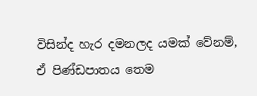විසින්ද හැර දමනලද යමක් වේනම්, ඒ පිණ්ඩපාතය තෙම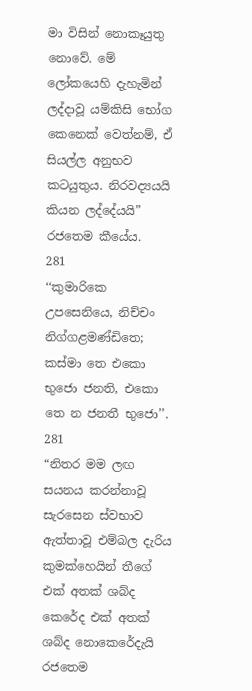මා විසින් නොකෑයුතු නොවේ. මේ ලෝකයෙහි දැහැමින් ලද්දාවූ යම්කිසි භෝග කෙනෙක් වෙත්නම්, ඒ සියල්ල අනුභව කටයුතුය. නිරවද්‍යයයි කියන ලද්දේයයි” රජතෙම කීයේය.
281
‘‘කුමාරිකෙ උපසෙනියෙ, නිච්චං නිග්ගළමණ්ඩිතෙ;
කස්මා තෙ එකො භුජො ජනති, එකො තෙ න ජනතී භුජො’’.
281
“නිතර මම ලඟ සයනය කරන්නාවූ සැරසෙන ස්වභාව ඇත්තාවූ එම්බල දැරිය කුමක්හෙයින් තීගේ එක් අතක් ශබ්ද කෙරේද එක් අතක් ශබ්ද නොකෙරේදැයි රජතෙම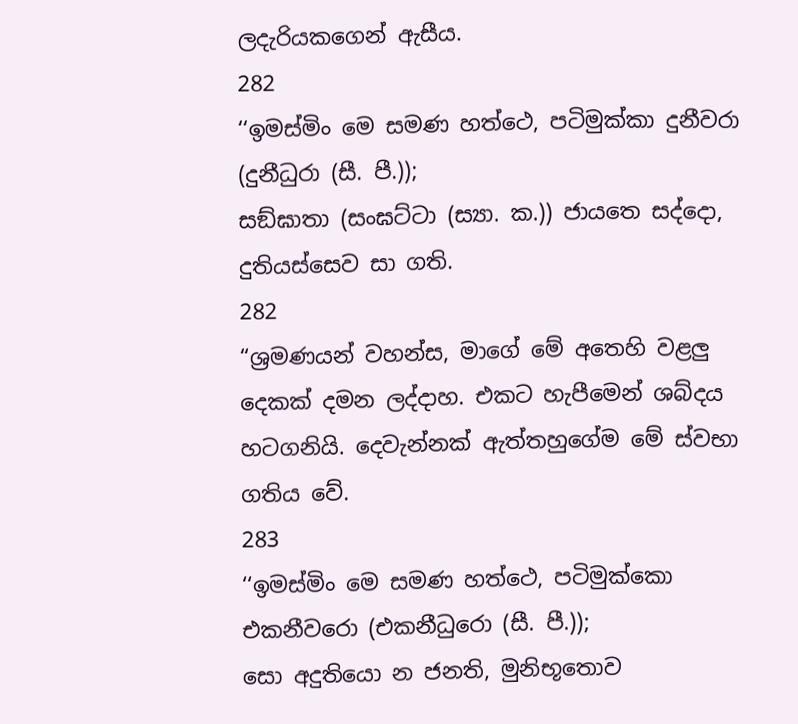ලදැරියකගෙන් ඇසීය.
282
‘‘ඉමස්මිං මෙ සමණ හත්ථෙ, පටිමුක්කා දුනීවරා (දුනීධුරා (සී. පී.));
සඞ්ඝාතා (සංඝට්ටා (ස්‍යා. ක.)) ජායතෙ සද්දො, දුතියස්සෙව සා ගති.
282
“ශ්‍රමණයන් වහන්ස, මාගේ මේ අතෙහි වළලු දෙකක් දමන ලද්දාහ. එකට හැපීමෙන් ශබ්දය හටගනියි. දෙවැන්නක් ඇත්තහුගේම මේ ස්වභා ගතිය වේ.
283
‘‘ඉමස්මිං මෙ සමණ හත්ථෙ, පටිමුක්කො එකනීවරො (එකනීධුරො (සී. පී.));
සො අදුතියො න ජනති, මුනිභූතොව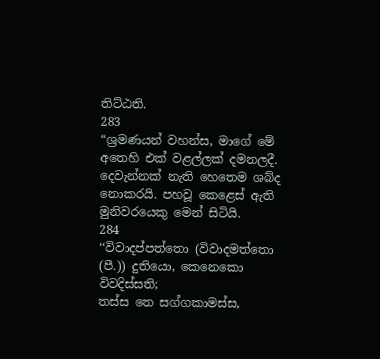තිට්ඨති.
283
“ශ්‍රමණයන් වහන්ස, මාගේ මේ අතෙහි එක් වළල්ලක් දමනලදී. දෙවැන්නක් නැති හෙතෙම ශබ්ද නොකරයි. පහවූ කෙළෙස් ඇති මුනිවරයෙකු මෙන් සිටියි.
284
‘‘විවාදප්පත්තො (විවාදමත්තො (පී.)) දුතියො, කෙනෙකො විවදිස්සති;
තස්ස තෙ සග්ගකාමස්ස,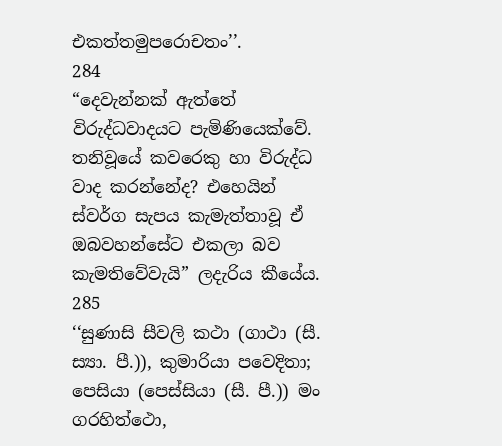එකත්තමුපරොචතං’’.
284
“දෙවැන්නක් ඇත්තේ විරුද්ධවාදයට පැමිණියෙක්වේ. තනිවූයේ කවරෙකු හා විරුද්ධ වාද කරන්නේද? එහෙයින් ස්වර්ග සැපය කැමැත්තාවූ ඒ ඔබවහන්සේට එකලා බව කැමතිවේවැයි” ලදැරිය කීයේය.
285
‘‘සුණාසි සීවලි කථා (ගාථා (සී. ස්‍යා. පී.)), කුමාරියා පවෙදිතා;
පෙසියා (පෙස්සියා (සී. පී.)) මං ගරහිත්ථො,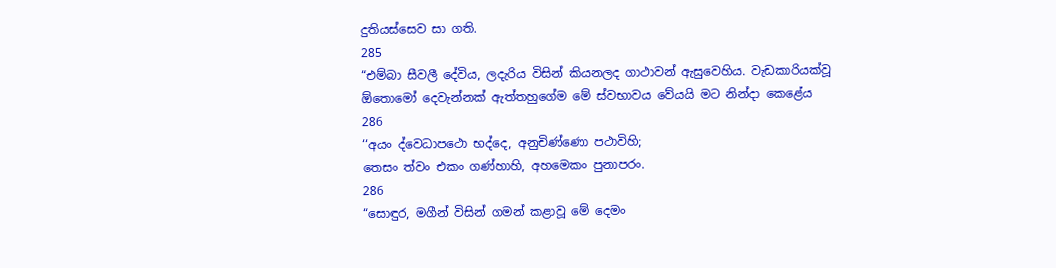දුතියස්සෙව සා ගති.
285
“එම්බා සීවලී දේවිය, ලදැරිය විසින් කියනලද ගාථාවන් ඇසුවෙහිය. වැඩකාරියක්වූ ඕතොමෝ දෙවැන්නක් ඇත්තහුගේම මේ ස්වභාවය වේයයි මට නින්දා කෙළේය
286
‘‘අයං ද්වෙධාපථො භද්දෙ, අනුචිණ්ණො පථාවිහි;
තෙසං ත්වං එකං ගණ්හාහි, අහමෙකං පුනාපරං.
286
“සොඳුර, මගීන් විසින් ගමන් කළාවූ මේ දෙමං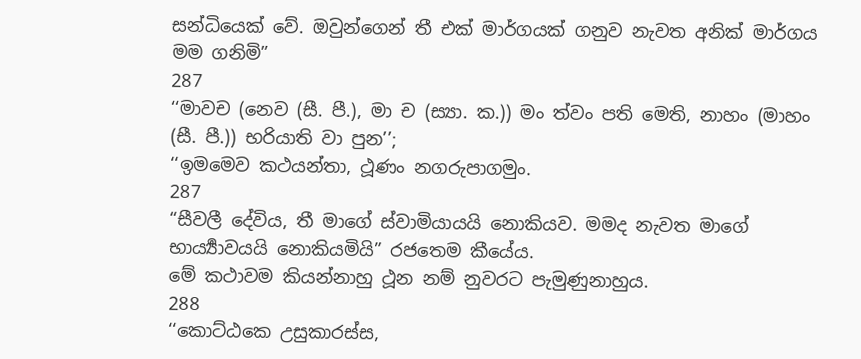සන්ධියෙක් වේ. ඔවුන්ගෙන් තී එක් මාර්ගයක් ගනුව නැවත අනික් මාර්ගය මම ගනිමි”
287
‘‘මාවච (නෙව (සී. පී.), මා ච (ස්‍යා. ක.)) මං ත්වං පති මෙති, නාහං (මාහං (සී. පී.)) භරියාති වා පුන’’;
‘‘ඉමමෙව කථයන්තා, ථූණං නගරුපාගමුං.
287
“සීවලී දේවිය, තී මාගේ ස්වාමියායයි නොකියව. මමද නැවත මාගේ භාර්‍ය්‍යාවයයි නොකියමියි” රජතෙම කීයේය.
මේ කථාවම කියන්නාහු ථූන නම් නුවරට පැමුණුනාහුය.
288
‘‘කොට්ඨකෙ උසුකාරස්ස,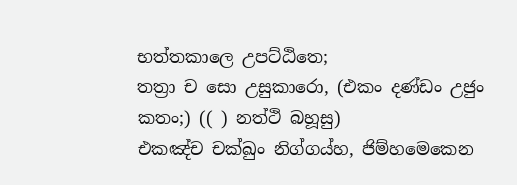භත්තකාලෙ උපට්ඨිතෙ;
තත්‍රා ච සො උසුකාරො, (එකං දණ්ඩං උජුං කතං;) (( ) නත්ථි බහූසු)
එකඤ්ච චක්ඛුං නිග්ගය්හ, ජිම්හමෙකෙන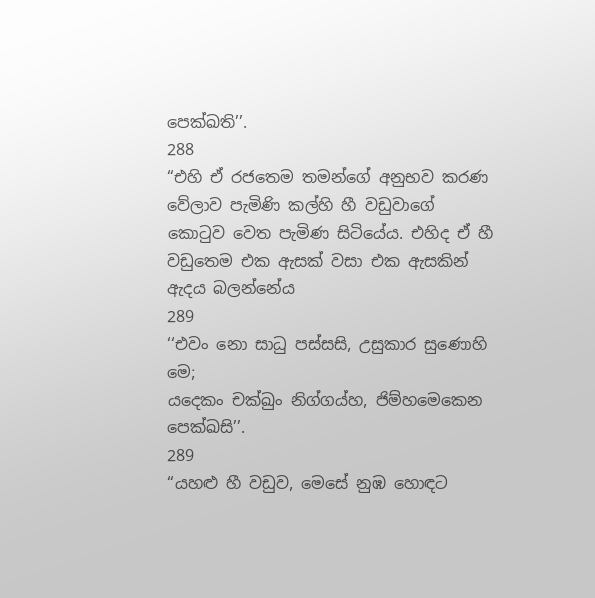පෙක්ඛති’’.
288
“එහි ඒ රජතෙම තමන්ගේ අනුභව කරණ වේලාව පැමිණි කල්හි හී වඩුවාගේ කොටුව වෙත පැමිණ සිටියේය. එහිද ඒ හී වඩුතෙම එක ඇසක් වසා එක ඇසකින් ඇදය බලන්නේය
289
‘‘එවං නො සාධු පස්සසි, උසුකාර සුණොහි මෙ;
යදෙකං චක්ඛුං නිග්ගය්හ, ජිම්හමෙකෙන පෙක්ඛසි’’.
289
“යහළු හී වඩුව, මෙසේ නුඹ හොඳට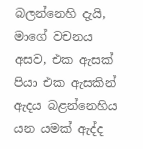බලන්නෙහි දැයි, මාගේ වචනය අසව, එක ඇසක් පියා එක ඇසකින් ඇදය බළන්නෙහිය යන යමක් ඇද්ද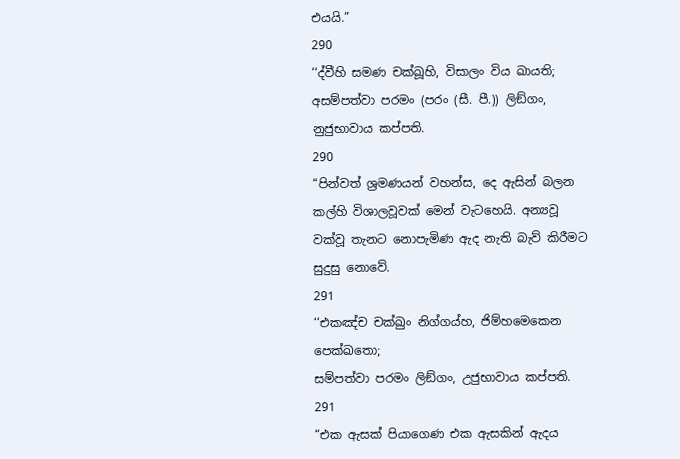එයයි.”
290
‘‘ද්වීහි සමණ චක්ඛූහි, විසාලං විය ඛායති;
අසම්පත්වා පරමං (පරං (සී. පී.)) ලිඞ්ගං, නුජුභාවාය කප්පති.
290
“පින්වත් ශ්‍රමණයන් වහන්ස, දෙ ඇසින් බලන කල්හි විශාලවූවක් මෙන් වැටහෙයි. අන්‍යවූ වක්වූ තැනට නොපැමිණ ඇද නැති බැව් කිරීමට සුදුසු නොවේ.
291
‘‘එකඤ්ච චක්ඛුං නිග්ගය්හ, ජිම්හමෙකෙන පෙක්ඛතො;
සම්පත්වා පරමං ලිඞ්ගං, උජුභාවාය කප්පති.
291
“එක ඇසක් පියාගෙණ එක ඇසකින් ඇදය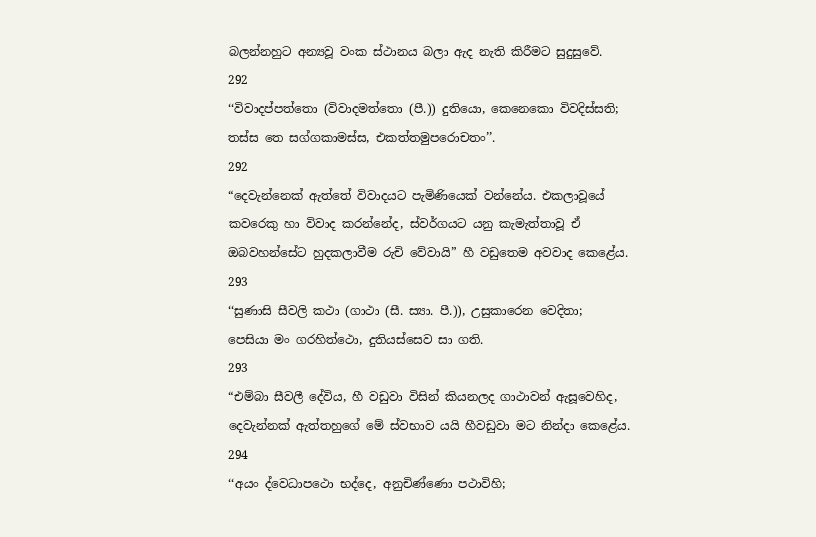බලන්නහුට අන්‍යවූ වංක ස්ථානය බලා ඇද නැති කිරීමට සුදුසුවේ.
292
‘‘විවාදප්පත්තො (විවාදමත්තො (පී.)) දුතියො, කෙනෙකො විවදිස්සති;
තස්ස තෙ සග්ගකාමස්ස, එකත්තමුපරොචතං’’.
292
“දෙවැන්නෙක් ඇත්තේ විවාදයට පැමිණියෙක් වන්නේය. එකලාවූයේ කවරෙකු හා විවාද කරන්නේද, ස්වර්ගයට යනු කැමැත්තාවූ ඒ ඔබවහන්සේට හුදකලාවීම රුචි වේවායි” හී වඩුතෙම අවවාද කෙළේය.
293
‘‘සුණාසි සීවලි කථා (ගාථා (සී. ස්‍යා. පී.)), උසුකාරෙන වෙදිතා;
පෙසියා මං ගරහිත්ථො, දුතියස්සෙව සා ගති.
293
“එම්බා සීවලී දේවිය, හී වඩුවා විසින් කියනලද ගාථාවන් ඇසූවෙහිද, දෙවැන්නක් ඇත්තහුගේ මේ ස්වභාව යයි හීවඩුවා මට නින්දා කෙළේය.
294
‘‘අයං ද්වෙධාපථො භද්දෙ, අනුචිණ්ණො පථාවිහි;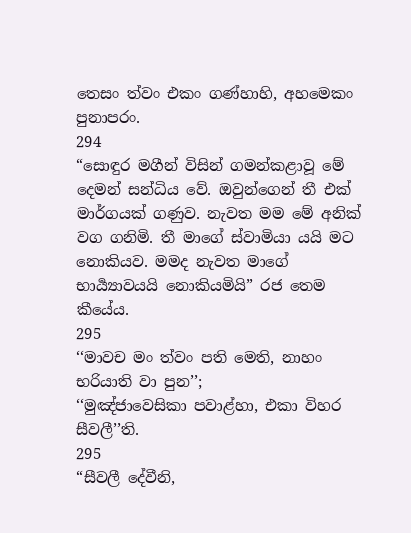තෙසං ත්වං එකං ගණ්හාහි, අහමෙකං පුනාපරං.
294
“සොඳුර මගීන් විසින් ගමන්කළාවූ මේ දෙමන් සන්ධිය වේ. ඔවුන්ගෙන් තී එක් මාර්ගයක් ගණුව. නැවත මම මේ අනික් වග ගනිමි. තී මාගේ ස්වාමියා යයි මට නොකියව. මමද නැවත මාගේ භාර්‍ය්‍යාවයයි නොකියමියි” රජ තෙම කීයේය.
295
‘‘මාවච මං ත්වං පති මෙති, නාහං භරියාති වා පුන’’;
‘‘මුඤ්ජාවෙසිකා පවාළ්හා, එකා විහර සීවලී’’ති.
295
“සීවලී දේවීනි,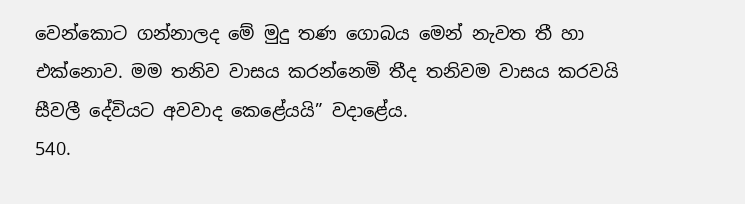වෙන්කොට ගන්නාලද මේ මුදු තණ ගොබය මෙන් නැවත තී හා එක්නොව. මම තනිව වාසය කරන්නෙමි තීද තනිවම වාසය කරවයි සීවලී දේවියට අවවාද කෙළේයයි” වදාළේය.
540.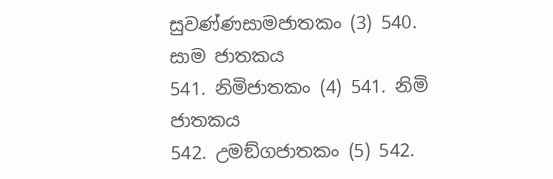සුවණ්ණසාමජාතකං (3) 540. සාම ජාතකය
541. නිමිජාතකං (4) 541. නිමි ජාතකය
542. උමඞ්ගජාතකං (5) 542.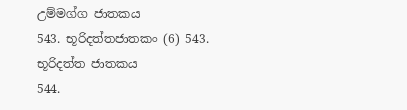උම්මග්ග ජාතකය
543. භූරිදත්තජාතකං (6) 543. භූරිදත්ත ජාතකය
544.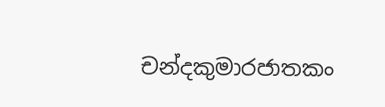චන්දකුමාරජාතකං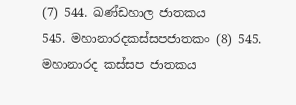(7) 544. ඛණ්ඩහාල ජාතකය
545. මහානාරදකස්සපජාතකං (8) 545. මහානාරද කස්සප ජාතකය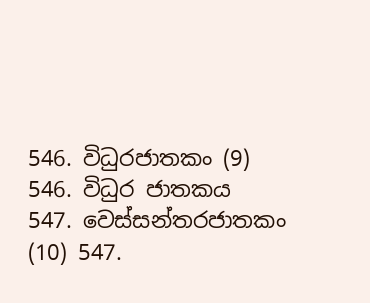546. විධුරජාතකං (9) 546. විධුර ජාතකය
547. වෙස්සන්තරජාතකං (10) 547.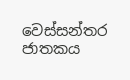වෙස්සන්තර ජාතකය